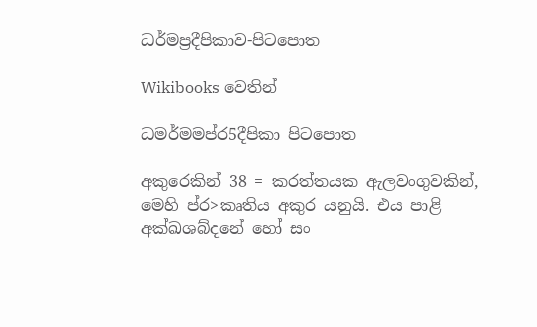ධර්මප්‍රදීපිකාව-පිටපොත

Wikibooks වෙතින්

ධමර්මමප්ර5දීපිකා පිටපොත

අකුරෙකින් 38 = කරත්තයක ඇලවංගුවකින්, මෙහි ප්ර>කෘතිය අකුර යනුයි. එය පාළි අක්ඛශබ්දනේ හෝ සං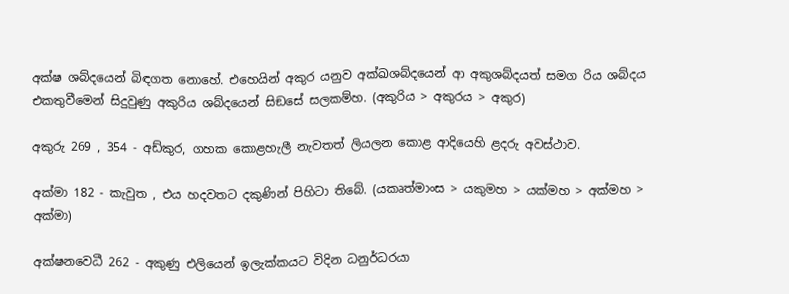අක්ෂ ශබ්දයෙන් බිඳගත නොහේ. එහෙයින් අකුර යනුව අක්ඛශබ්දයෙන් ආ අකුශබ්දයත් සමග රිය ශබ්දය එකතුවීමෙන් සිදුවුණු අකුරිය ශබ්දයෙන් සිඞසේ සලකම්හ. (අකුරිය > අකුරය > අකුර)

අකුරු 269 , 354 - අඩ්කුර, ගහක කොළහැලී නැවතත් ලියලන කොළ ආදියෙහි ළදරු අවස්ථාව.

අක්මා 182 - කැවුත , එය හදවතට දකුණින් පිහිටා තිබේ. (යකෘත්මාංස > යකුමහ > යක්මහ > අක්මහ > අක්මා)

අක්ෂනවෙධී 262 - අකුණු එලියෙන් ඉලැක්කයට විදින ධනුර්ධරයා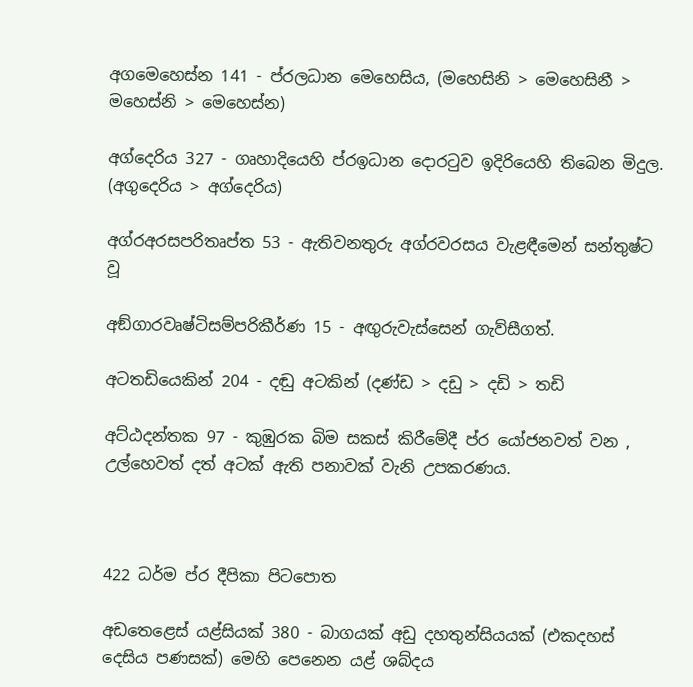අගමෙහෙස්න 141 - ප්රලධාන මෙහෙසිය, (මහෙසිනි > මෙහෙසිනී > මහෙස්නි > මෙහෙස්න)

අග්දෙරිය 327 - ගෘහාදියෙහි ප්රඉධාන දොරටුව ඉදිරියෙහි තිබෙන මිදුල. (අගුදෙරිය > අග්දෙරිය)

අග්රඅරසපරිතෘප්ත 53 - ඇතිවනතුරු අග්රවරසය වැළඳීමෙන් සන්තුෂ්ට වූ

අඞ්ගාරවෘෂ්ටිසම්පරිකීර්ණ 15 - අඟුරුවැස්සෙන් ගැව්සීගත්.

අටතඩියෙකින් 204 - දඬු අටකින් (දණ්ඩ > දඩු > දඩි > තඩි

අට්ඨදන්තක 97 - කුඹුරක බිම සකස් කිරීමේදී ප්ර යෝජනවත් වන , උල්හෙවත් දත් අටක් ඇති පනාවක් වැනි උපකරණය.



422 ධර්ම ප්ර දීපිකා පිටපොත

අඩතෙළෙස් යළ්සියක් 380 - බාගයක් අඩු දහතුන්සියයක් (එකදහස් දෙසිය පණසක්) මෙහි පෙනෙන යළ් ශබ්දය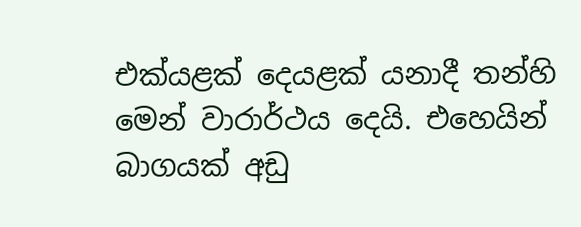එක්යළක් දෙයළක් යනාදී තන්හි මෙන් වාරාර්ථය දෙයි. එහෙයින් බාගයක් අඩු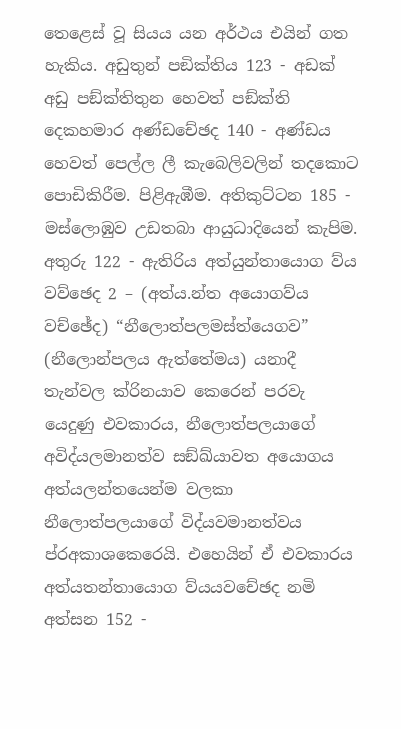තෙළෙස් වූ සියය යන අර්ථය එයින් ගත හැකිය. අඩුතුන් පඞික්තිය 123 - අඩක් අඩු පඞ්ක්තිතුන හෙවත් පඞ්ක්ති දෙකහමාර අණ්ඩචේඡද 140 - අණ්ඩය හෙවත් පෙල්ල ලී කැබෙලිවලින් තදකොට පොඩිකිරීම. පිළිඇඹීම. අතිකුට්ටන 185 - මස්ලොඹුව උඩතබා ආයුධාදියෙන් කැපිම. අතුරු 122 - ඇතිරිය අත්යුන්තායොග ව්ය වව්ඡෙද 2 – (අත්ය.න්ත අයොගව්ය ව‍ච්ඡේද) “නීලොත්පලමස්ත්යෙගව” (නීලොන්පලය ඇත්තේමය) යනාදී තැන්වල ක්රිනයාව කෙරෙන් පරවැ යෙදුණු එවකාරය, නීලොත්පලයාගේ අවිද්යලමානත්ව සඞ්ඛ්යාවත අයොගය අත්යලන්තයෙන්ම වලකා නීලොත්පලයාගේ විද්යවමානත්වය ප්රඅකාශකෙරෙයි. එහෙයින් ඒ එවකාරය අත්යතන්තායොග ව්යයවචේඡද නමි අත්සන 152 -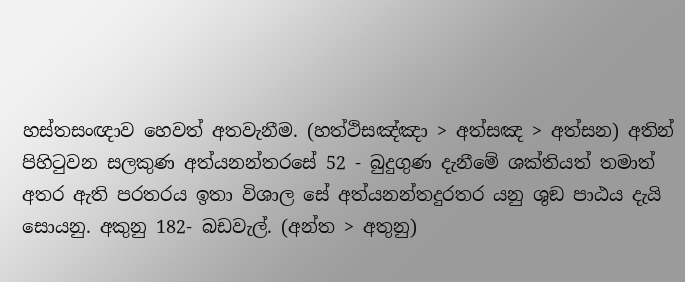හස්තසංඥාව හෙවත් අතවැනීම. (හත්ථිසඤ්ඤා > අත්සඤ > අත්සන) අතින් පිහිටුවන සලකුණ අත්යනන්තරසේ 52 - බුදුගුණ දැනීමේ ශක්තියත් තමාත් අතර ඇති පරතරය ඉතා විශාල සේ අත්යනන්තදුරතර යනු ශුඞ පාඨය දැයි සොයනු. අකුනු 182- බඩවැල්. (අන්ත > අතුනු)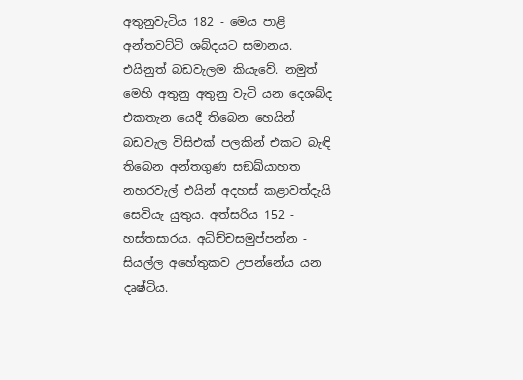අතුනුවැටිය 182 - මෙය පාළි අන්තවට්ටි ශබ්දයට සමානය. එයිනුත් බඩවැලම කියැවේ. නමුත් මෙහි අතුනු අතුනු වැටි යන දෙශබ්ද එකතැන යෙදී තිබෙන හෙයින් බඩවැල විසිඑක් පලකින් එකට බැඳි තිබෙන අන්තගුණ සඞඛ්යාහත නහරවැල් එයින් අදහස් කළාවත්දැයි සෙවියැ යුතුය. අත්සරිය 152 - හස්තසාරය. අධිච්චසමුප්පන්න - සියල්ල අහේතුකව උපන්නේය යන දෘෂ්ටිය.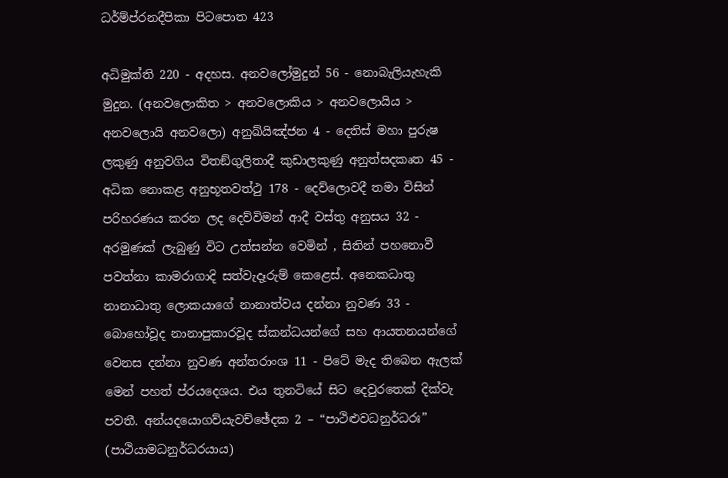ධර්ම්ප්රනදීපිකා පිටපොත 423

අධිමුක්ති 220 - අදහස. අනවලෝමුදුන් 56 - නොබැලියැහැකි මුදුන. (අනවලොකිත > අනවලොකිය > අනවලොයිය > අනවලොයි අනවලො) අනුඛ්යිඤ්ජන 4 - දෙතිස් මහා පුරුෂ ලකුණු අනුවගිය විතඞ්ගුලිතාදී කුඩාලකුණු අනුත්සදකෘත 45 - අධික නොකළ අනුභූතවත්ථු 178 - දෙව්ලොවදී තමා විසින් පරිහරණය කරන ලද දෙව්විමන් ආදී වස්තු අනුසය 32 - අරමුණක් ලැබුණු විට උත්සන්න වෙමින් , සිතින් පහනොවී පවත්නා කාමරාගාදි සත්වැදෑරුම් කෙළෙස්. අනෙකධාතු නානාධාතු ලොකයාගේ නානාත්වය දන්නා නුවණ 33 - බොහෝවූද නානාපුකාරවූද ස්කන්ධයන්ගේ සහ ආයතනයන්ගේ වෙනස දන්නා නුවණ අන්තරාංශ 11 - පිටේ මැද තිබෙන ඇලක් මෙන් පහත් ප්රයදෙශය. එය තුනටියේ සිට දෙවුරතෙක් දික්වැ පවතී. අන්යදයොගව්යැවච්ඡේදක 2 – “පාථිළුවධනුර්ධරඃ” (පාථියාමධනුර්ධරයාය)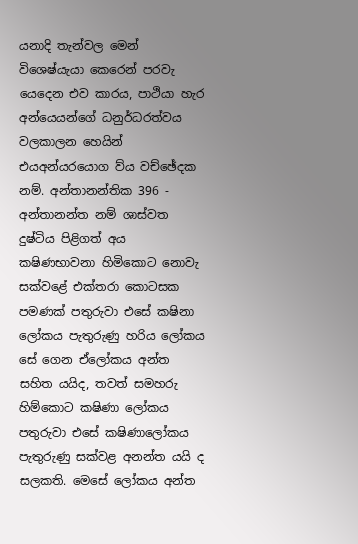යනාදි තැන්වල මෙන් විශෙෂ්යැයා කෙරෙන් පරවැ යෙදෙන එව කාරය, පාථියා හැර අන්යෙයන්ගේ ධනුර්ධරත්වය වලකාලන හෙයින් එයඅන්යරයොග ව්ය වච්ඡේදක නම්. අන්තානන්තික 396 - අන්තානන්ත නම් ශාස්වත දුෂ්ටිය පිළිගත් අය කෂිණභාවනා හිමිකොට නොවැ සක්වළේ එක්තරා කොටසක පමණක් පතුරුවා එසේ කෂිනා ලෝකය පැතුරුණු හරිය ලෝකය සේ ගෙන ‍ඒලෝකය අන්ත සහිත යයිද, තවත් සමහරු හිම්කොට කෂිණා ලෝකය පතුරුවා එසේ කෂිණාලෝකය පැතුරුණු සක්වළ අනන්ත යයි ද සලකති. මෙසේ ලෝකය අන්ත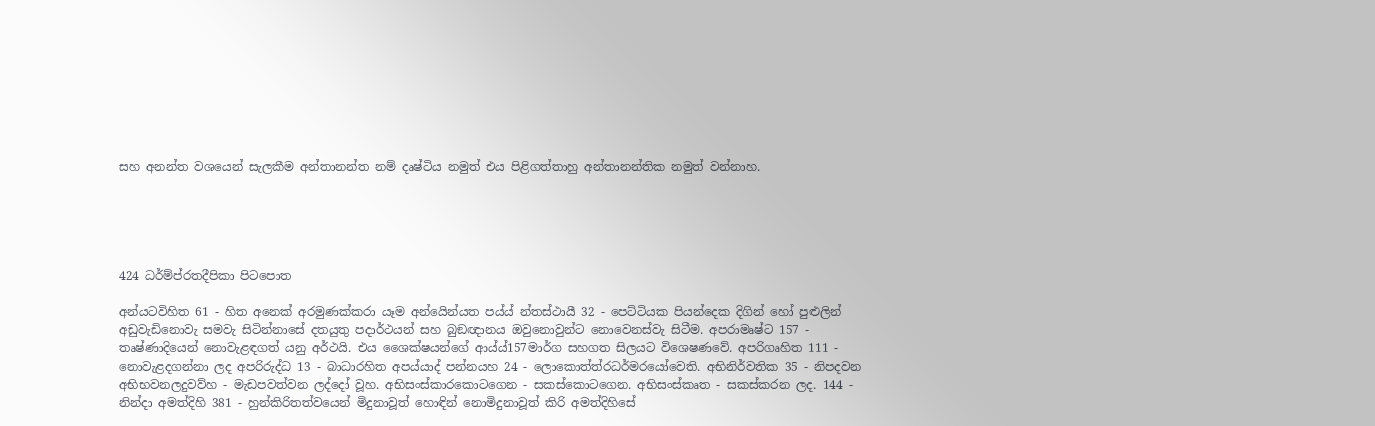සහ අනන්ත වශයෙන් සැලකීම අන්තානන්ත නම් දෘෂ්ටිය නමුත් එය පිළිගත්තාහු අන්තානන්තික නමුත් වන්නාහ.





424 ධර්ම්ප්රතදීපිකා පිටපොත

අන්යටවිහිත 61 - හිත අනෙක් අරමුණක්කරා යෑම අන්යෙින්යත පය්ය් න්තස්ථායී 32 - පෙට්ටියක පියන්දෙක දිගින් හෝ පුළුලින් අඩුවැඩිනොවැ සමවැ සිටින්නාසේ දතයුතු පදාර්ථයන් සහ බුඞඥානය ඔවුනොවුන්ට නොවෙනස්වැ සිටීම. අපරාමෘෂ්ට 157 - තෘෂ්ණාදියෙන් නොවැළඳගත් යනු අර්ථයි. එය ශෛක්ෂයන්ගේ ආය්ය්157මාර්ග සහගත සිලයට විශෙෂණවේ. අපරිගෘහිත 111 - නොවැළදගන්නා ලද අපරිරුද්ධ 13 - බාධාරහිත අපය්යාද් පන්නයහ 24 - ලොකොත්ත්රධර්මරයෝවෙති. අභිනිර්ව‍තික 35 - නිපදවන අභිභවනලදුවව්හ - මැඩපවත්වන ලද්දෝ වූහ. අභිසංස්කාරකොටගෙන - සකස්කොටගෙන. අභිසංස්කෘත - සකස්කරන ලද. 144 - නින්දා අමත්දිහි 381 - හුන්කිරිතත්වයෙන් මිදුනාවූත් හොඳින් නොමිදුනාවූත් කිරි අමත්දිහිසේ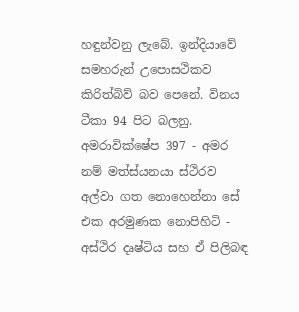හඳුන්වනු ලැබේ. ඉන්දියාවේ සමහරුන් උපොසථිකව කිරිත්බිව් බව පෙනේ. විනය ටීකා 94 පිට බලනු. අම‍රාවික්ෂේප 397 - අමර නම් මත්ස්යනයා ස්ථිරව අල්වා ගත නොහෙන්නා සේ එක අරමුණක නොපිහිටි - අස්ථිර දෘෂ්ටිය සහ ඒ පිලිබඳ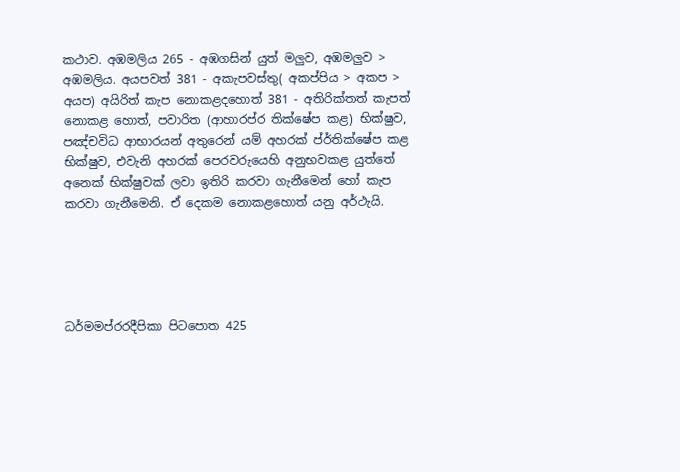කථාව. අඹමලිය 265 - අඹගසින් යුත් මලුව, අඹමලුව > අඹමලිය. අයපවත් 381 - අකැපවස්තු( අකප්පිය > අකප > අයප) අයිරිත් කැප නොකළදහොත් 381 - අතිරික්තත් කැපත් නොකළ හොත්, පවාරිත (ආහාරප්ර තික්ෂේප කළ) භික්ෂුව, පඤ්චවිධ ආභාරයන් අතුරෙන් යම් අහරක් ප්ර්තික්ෂේප කළ භික්ෂුව, එවැනි අහරක් පෙරවරුයෙහි අනුභවකළ යුත්තේ අනෙක් භික්ෂුවක් ලවා ඉතිරි කරවා ගැනීමෙන් හෝ කැප කරවා ගැනීමෙනි. ඒ දෙකම නොකළහොත් යනු අර්ථැයි.





ධර්මමප්රරදීපිකා පිටපොත 425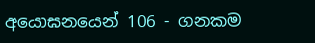අයොඝනයෙන් 106 - ගනකම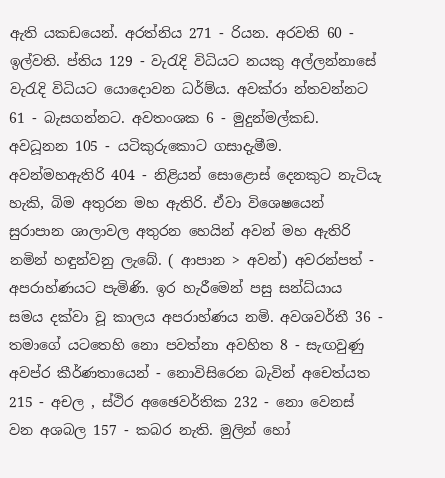ඇති යකඩයෙන්. අරත්නිය 271 - රියන. අරවති 60 - ඉල්වති. ප්තිය 129 - වැරැදි විධියට නයකු අල්ලන්නාසේ වැරැදි විධියට යොදොවන ධර්ම්ය. අවක්රා න්තවන්නට 61 - බැසගන්නට. අවතංශක 6 - මුදුන්මල්කඩ. අවධූනන 105 - යටිකුරුකොට ගසාදැමීම. අවන්මහඇතිරි 404 - නිළියන් සොළොස් දෙනකුට නැටියැ හැකි, බිම අතුරන මහ ඇතිරි. ඒවා විශෙෂයෙන් සුරාපාන ශාලාවල අතුරන හෙයින් අවන් මහ ඇතිරි නමින් හඳුන්වනු ලැබේ. ( ආපාන > අවන්) අවරන්පත් - අපරාහ්ණයට පැමිණි. ඉර හැරීමෙන් පසු සන්ධ්යාය සමය දක්වා වූ කාලය අපරාහ්ණය නමි. අවශවර්තී 36 - තමාගේ යටතෙහි නො පවත්නා අවහිත 8 - සැඟවුණු අවප්ර කීර්ණතායෙන් - නොවිසිරෙන බැවින් අචෙත්යත 215 - අචල , ස්ථිර අඡෛවර්තික 232 - නො වෙනස් වන අශබල 157 - කබර නැති. මුලින් හෝ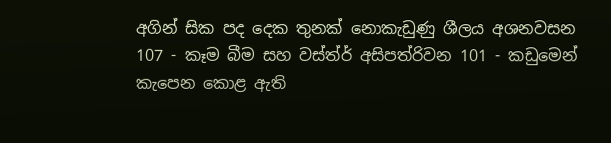අගින් සික පද දෙක තුනක් නොකැඩුණු ශීලය අශනවසන 107 - කෑම බීම සහ වස්ත්ර් අසිපත්රිවන 101 - කඩුමෙන් කැපෙන කොළ ඇති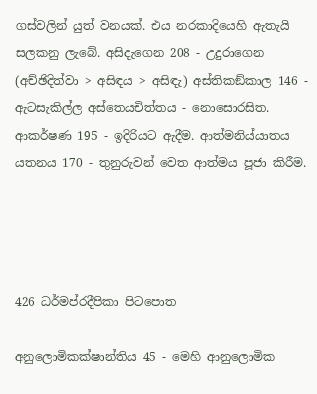ගස්වලින් යුත් වනයක්. එය නරකාදියෙහි ඇතැයි සලකනු ලැබේ. අසිදැගෙන 208 - උදුරාගෙන (අච්ඡිදිත්වා > අසිඳය > අසිඳැ) අස්තිකඞ්කාල 146 - ඇටසැකිල්ල අස්තෙයචිත්තය - නොසෙ‍ාරසිත. ආකර්ෂණ 195 - ඉදිරියට ඇදීම. ආත්මනිය්යාතය යතනය 170 - තුනුරුවන් වෙත ආත්මය පූජා කිරීම.




426 ධර්ම‍ප්ර‍දීපිකා පිටපොත

අනුලොමිකක්ෂාන්තිය 45 - මෙහි ආනුලොමික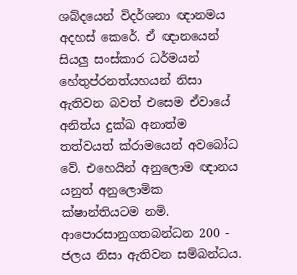ශබ්දයෙන් විදර්ශනා ඥානමය අදහස් කෙරේ. ඒ ඥානයෙන් සියලු සංස්කාර ධර්මයන් හේතුප්රනත්යහයන් නිසා ඇතිවන බවත් එසෙම ඒවායේ අනිත්ය දුක්ඛ අනාත්ම තත්වයත් ක්රාමයෙන් අවබෝධ වේ. එහෙයින් අනුලොම ඥානය යනුත් අනුලොමික ක්ෂාන්තියටම නමි. ආපොරසානුගතබන්ධන 200 - ජලය නිසා ඇතිවන සම්බන්ධය.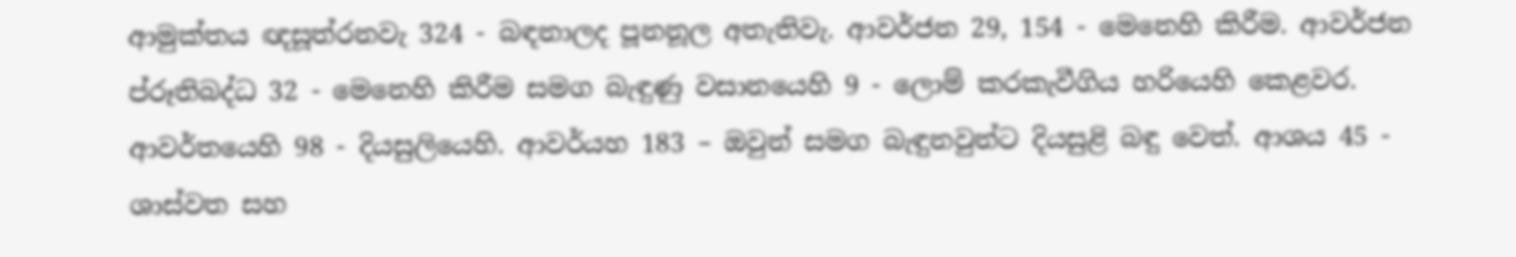ආමුක්තය ඥසූත්රනවැ 324 - බඳනාලද පූනනූල අතැතිවැ. ආවර්ජන 29, 154 - මෙනෙහි කිරීම. ආවර්ජන ප්රූතිබද්ධ 32 - මෙනෙහි කිරීම සමග බැඳුණු වසානයෙහි 9 - ලොම් කරකැවීගිය හරියෙහි කෙළවර. ආවර්තයෙහි 98 - දියසුලියෙහි. ආවර්යහ 183 – ඔවුන් සමග බැඳුනවුන්ට දියසුළි බඳු වෙත්. ආශය 45 - ශාස්වත සහ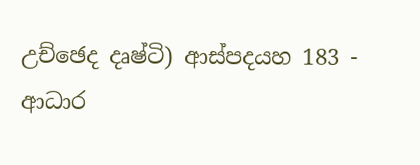උච්ඡෙද දෘෂ්ටි) ආස්පදයහ 183 - ආධාර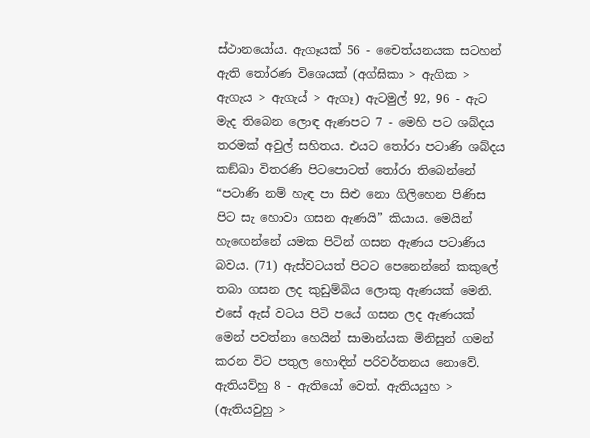ස්ථානයෝය. ඇගෑයක් 56 - චෛත්යනයක සටහන් ඇති තෝරණ විශෙයක් (අග්ඝිකා > ඇගික > ඇගැය > ඇගැය් > ඇගෑ) ඇටමුල් 92, 96 - ඇට මැද තිබෙන ලොඳ ඇණපට 7 - මෙහි පට ශබ්දය තරමක් අවුල් සහිතය. එයට තෝරා පටාණි ශබ්දය කඞ්ඛා විතරණි පිටපොටත් තෝරා තිබෙන්නේ “පටාණි නම් හැඳ පා සිළු නො ගිලිහෙන පිණිස පිට සැ හොවා ගසන ඇණයි” කියාය. මෙයින් හැ‍ඟෙන්නේ යමක පිටින් ගසන ඇණය පටාණිය බවය. (71) ඇස්වටයත් පිටට පෙනෙන්නේ කකුලේ තබා ගසන ලද කුඩුම්බිය ලොකු ඇණයක් මෙනි. එසේ ඇස් වටය පිටි පයේ ගසන ලද ඇණයක් මෙන් පවත්නා හෙයින් සාමාන්යක මිනිසුන් ගමන් කරන විට පතුල හොඳින් පරිවර්තනය නොවේ. ඇතියව්හු 8 - ඇතියෝ වෙත්. ඇතියයුහ > (ඇතියවුහු >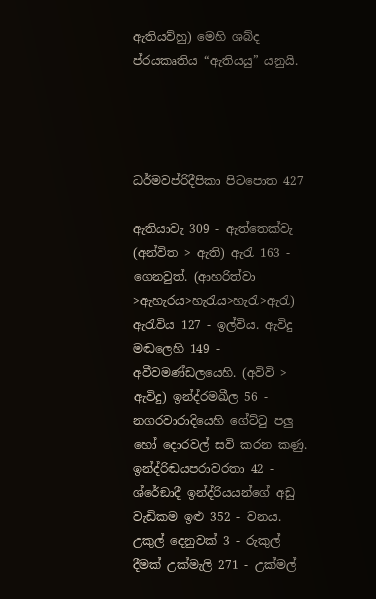ඇතියව්හු) මෙහි ශබ්ද ප්රයකෘතිය “ඇතියයු” යනුයි.




ධර්මවප්රිදීපිකා පිටපොත 427

ඇතියාවැ 309 - ඇත්තෙක්වැ (අන්විත > ඇති) ඇරැ 163 - ගෙනවුත්. (ආහරිත්වා >ඇහැරය>හැරැය>හැරැ>ඇරැ) ඇරැවිය 127 - ඉල්විය. ඇවිදු මඬලෙහි 149 - අවීවමණ්ඩලයෙහි. (අවිවි > ඇවිදු) ඉන්ද්රමඛීල 56 - නගරවාරාදියෙහි ගේට්ටු පලු හෝ දොරවල් සවි කරන කණු. ඉන්ද්රිඬයපරාවරතා 42 - ශ්රේඞාදී ඉන්ද්රියයන්ගේ අඩු වැඩිකම ඉළු 352 - වනය. උකුල් දෙනුවක් 3 - රුකුල් දීමක් උක්මැලි 271 - උක්මල්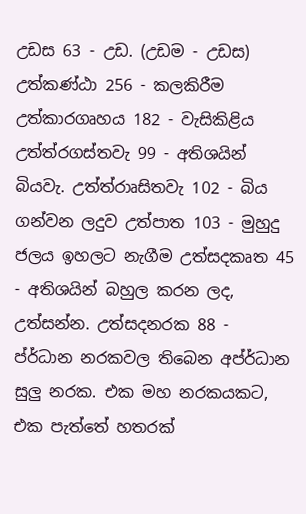උඩස 63 - උඩ. (උඩම - උඩස) උත්කණ්ඨා 256 - කලකිරීම උත්කාරගෘහය 182 - වැසිකිළිය උත්ත්රගස්තවැ 99 - අතිශයින් බියවැ. උත්ත්රාෘසිතවැ 102 - බිය ගන්වන ලදුව උත්පාත 103 - මුහුදු ජලය ඉහලට නැගීම උත්සදකෘත 45 - අතිශයින් බහුල කරන ලද, උත්සන්න. උත්සදනරක 88 - ප්ර්ධාන නරකවල තිබෙන අප්ර්ධාන සුලු නරක. එක මහ නරකයකට, එක පැත්තේ හතරක්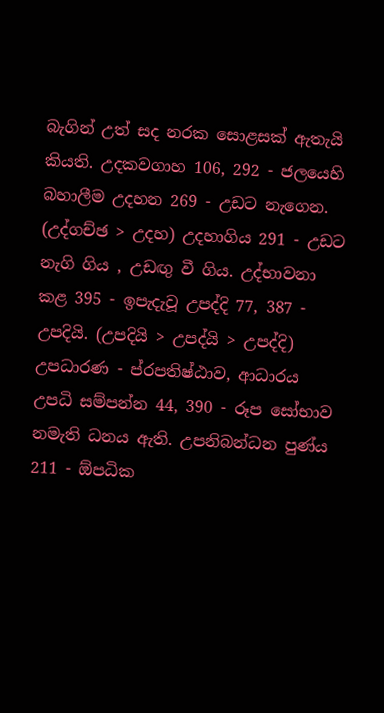බැගින් උත් සද නරක සොළසක් ඇතැයි කියති. උදකවගාහ 106, 292 - ජලයෙහි බහාලීම උදහන 269 - උඩට නැගෙන. (උද්ගච්ඡ > උදහ) උදහාගිය 291 - උඩට නැගි ගිය , උඩඟු වී ගිය. උද්භාවනා කළ 395 - ඉපැදැවූ උපද්දි 77, 387 - උපදියි. (උපදියි > උපද්යි > උපද්දි) උපධාරණ - ප්රපතිෂ්ඨාව, ආධාරය උපධි සම්පන්න 44, 390 - රූප සෝභාව නමැති ධනය ඇති. උපනිබන්ධන පුණ්ය 211 - ඕපධික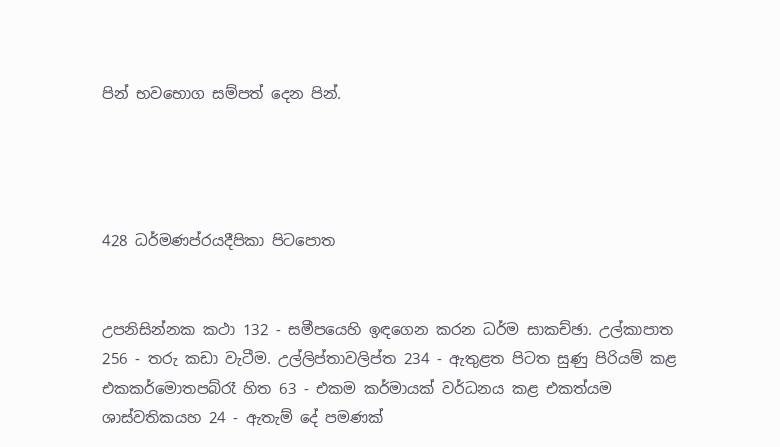පින් භවභොග සම්පත් දෙන පින්.




428 ධර්මණප්රයදීපිකා පිටපොත


උපනිසින්නක කථා 132 - සමීපයෙහි ඉඳගෙන කරන ධර්ම සාකච්ඡා. උල්කාපාත 256 - තරු කඩා වැටීම. උල්ලිප්තාවලිප්ත 234 - ඇතුළත පිටත සුණු පිරියම් කළ එකකර්මොතපබ්රෑ හිත 63 - එකම කර්මායක් වර්ධනය කළ එකත්යම ශාස්වතිකයහ 24 - ඇතැම් දේ පමණක්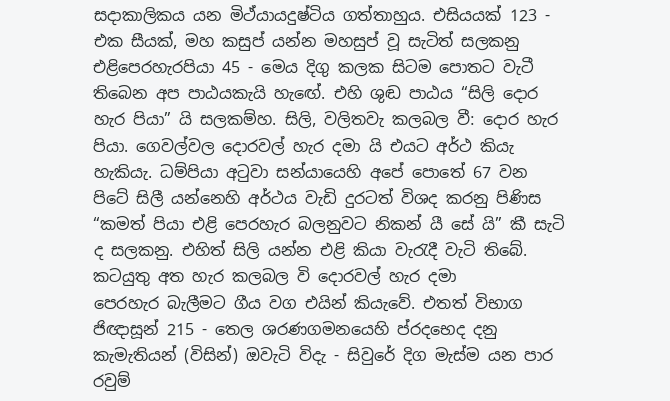සදාකාලිකය යන මිථ්යායදුෂ්ටිය ගත්තාහුය. එසියයක් 123 - එක සීයක්, මහ කසුප් යන්න මහසුප් වූ සැටිත් සලකනු එළිපෙරහැරපියා 45 - මෙය දිගු කලක සිටම පොතට වැටී තිබෙන අප පාඨයකැයි හැ‍ඟේ. එහි ශුඬ පාඨය “සිලි දොර හැර පියා” යි සලකම්හ. සිලි, වලිතවැ කලබල වී: දෙ‍ාර හැර පියා. ගෙවල්වල දොරවල් හැර දමා යි එයට අර්ථ කියැ හැකියැ. ධම්පියා අටුවා සන්යායෙහි අපේ පොතේ 67 වන පිටේ සිලී යන්නෙහි අර්ථය වැඩි දුරටත් විශද කරනු පිණිස “කමත් පියා එළි පෙරහැර බලනුවට නිකන් යී සේ යි” කී සැටි ද සලකනු. එහිත් සිලි යන්න එළි කියා වැරැදී වැටි තිබේ. කටයුතු අත හැර කලබල වි දොරවල් හැර දමා පෙරහැර ‍බැලීමට ගීය වග එයින් කියැවේ. එතත් විභාග ජිඥාසූන් 215 - තෙල ශරණගමනයෙහි ප්රදභෙද දනු කැමැතියන් (විසින්) ඔවැටි විදැ - සිවුරේ දිග මැස්ම යන පාර රවුම්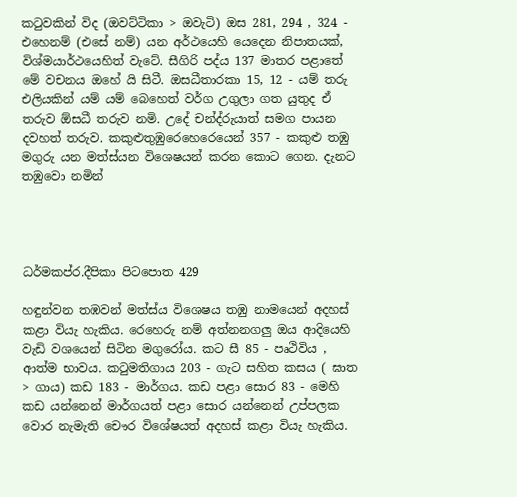කටුවකින් විද (ඔවට්ටිකා > ඔවැටි) ඔස 281, 294 , 324 - එහෙනම් (එසේ නම්) යන අර්ථයෙහි යෙදෙන නිපාතයක්, විශ්මයාර්ථයෙහිත් වැටේ. සීගිරි පද්ය 137 මාතර පළාතේ මේ වචනය ඔහේ යි සිටී. ඔසධීතාරකා 15, 12 - යම් තරු එලියකින් යම් යම් බෙහෙත් වර්ග උගුලා ගත යුතුද ඒ තරුව ඕසධී තරුව නමි. උදේ චන්ද්රුයාත් සමග පායන දවහත් තරුව. කකුළුතුඹුරෙහෙරෙයෙන් 357 - කකුළු තඹු මගුරු යන මත්ස්යන විශෙෂයන් කරන කොට ගෙන. දැනට තඹුවො නමින්




ධර්මකප්ර.දීපිකා පිටපොත 429

හඳුන්වන තඹවන් මත්ස්ය‍ විශෙෂය තඹු නාමයෙන් අදහස් කළා වියැ හැකිය. රෙහෙරු නම් අත්නනගලු ඔය ආදියෙහි වැඩි වශයෙන් සිටින මගුරෝය. කට සී 85 - පෘථිවිය , ආත්ම භාවය. කටුමතිගාය 203 - ගැට සහිත කසය ( ඝාත > ගාය) කඩ 183 - මාර්ගය. කඩ පළා සොර 83 - මෙහි කඩ යන්නෙන් මාර්ගයත් පළා ‍සොර යන්නෙන් උප්පලක වොර නැමැති චෞර විශේෂයත් අදහස් කළා වියැ හැකිය.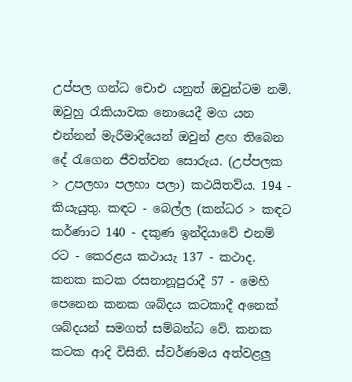උප්පල ගන්ධ චොඑ යනුත් ඔවුන්ටම නමි. ඔවුහු රැකියාවක නොයෙදී මග යන එන්නන් මැරීමාදියෙන් ඔවුන් ළඟ තිබෙන දේ රැගෙන ජීවත්වන සොරුය. (උප්පලක > උපලහා පලහා පලා) කථයිතව්ය. 194 - කියැයුතු. කඳට - බෙල්ල (කන්ධර > කඳට කර්ණාට 140 - දකුණ ඉන්දියාවේ එනම් රට - කෙරළය කථායැ 137 - කථාද. කනක කටක රසනානූපුරාදී 57 - මෙහි පෙනෙන කනක ශබ්දය කටකාදී අනෙක් ශබ්දයන් සමගත් සම්බන්ධ වේ. කනක කටක ආදි විසිනි. ස්වර්ණමය අත්වළලු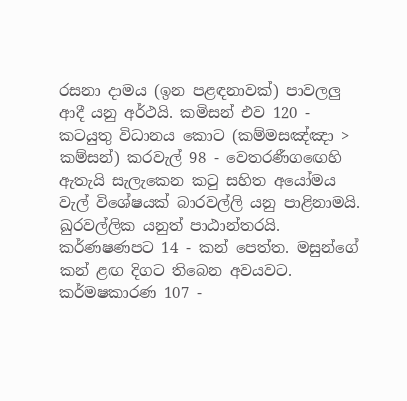රසනා දාමය (ඉන පළඳනාවක්) පාවලලු ආදී යනු අර්ථයි. කමිසන් එව 120 - කටයුතු විධානය කොට (කම්මසඤ්ඤා > කම්සන්) කරවැල් 98 - වෙතරණීග‍ඟෙහි ඇතැයි සැලැකෙන කටු සහිත අයෝමය වැල් විශේෂයක් බාරවල්ලි යනු පාළිනාමයි. ඛුරවල්ලික යනුත් පාඨාන්තරයි. කර්ණෂණපට 14 - කන් පෙත්ත. මසුන්ගේ කන් ළඟ දිගට තිබෙන අවයවට. කර්මෂකාරණ 107 -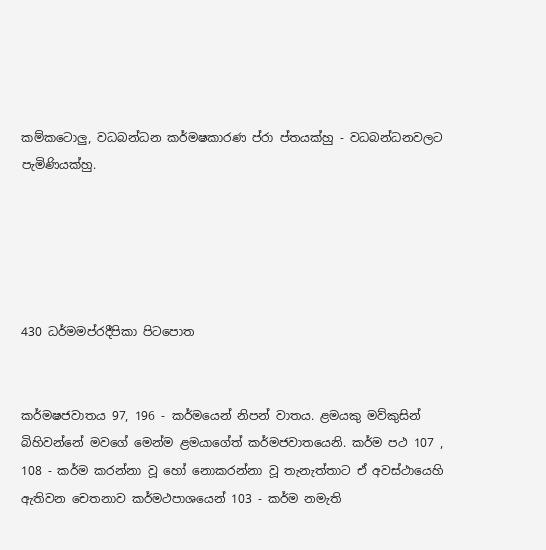කම්කටොලු, වධබන්ධන කර්මෂකාරණ ප්රා ප්තයක්හු - වධබන්ධනවලට පැමිණියක්හු.





430 ධර්මමප්ර‍දීපිකා පිටපොත


කර්මෂජවාතය 97, 196 - කර්මයෙන් නිපන් වාතය. ළමයකු මව්කුසින් බිහිවන්නේ මවගේ මෙන්ම ළමයාගේත් කර්මජවාතයෙනි. කර්ම පථ 107 , 108 - කර්ම කරන්නා වූ හෝ නොකරන්නා වූ තැනැත්තාට ඒ අවස්ථායෙහි ඇතිවන චෙතනාව කර්මථපාශයෙන් 103 - කර්ම නමැති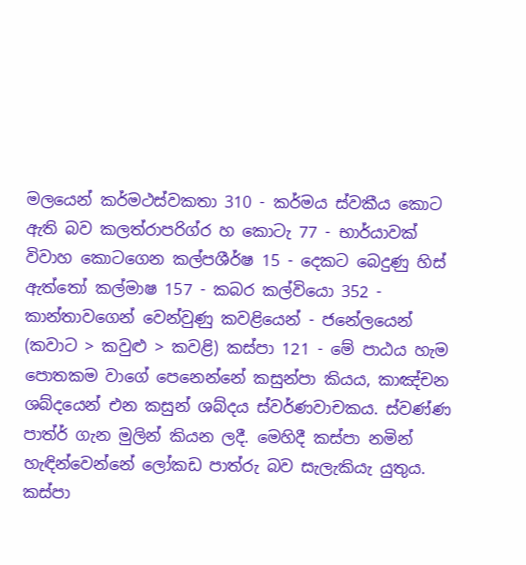මලයෙන් කර්මථස්වකතා 310 - කර්මය ස්වකීය කොට ඇති බව කලත්රාපරිග්ර හ කොටැ 77 - භාර්යාවක් විවාහ කොටගෙන කල්පශීර්ෂ 15 - දෙකට බෙදුණු හිස් ඇත්තෝ කල්මාෂ 157 - කබර කල්වියො 352 - කාන්තාවගෙන් වෙන්වුණු කවළියෙන් - ජනේලයෙන් (කවාට > කවුළු > කවළි) කස්පා 121 - මේ පාඨය හැම පොතකම වාගේ පෙනෙන්නේ කසුන්පා කියය, කාඤ්චන ශබ්දයෙන් එන කසුන් ශබ්දය ස්වර්ණවාචකය. ස්වණ්ණ පාත්ර් ගැන මුලින් කියන ලදී. මෙහිදී කස්පා නමින් හැඳින්වෙන්නේ ලෝකඩ පාත්රු බව සැලැකියැ යුතුය. කස්පා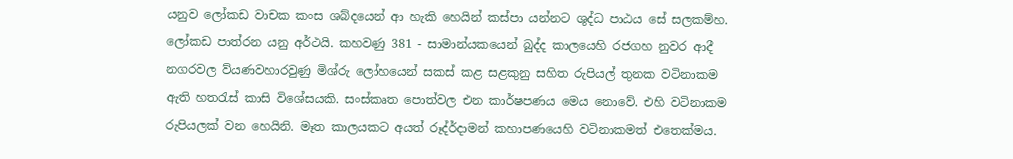යනුව ලෝකඩ වාචක කංස ශබ්දයෙන් ආ හැකි හෙයින් කස්පා යන්නට ශුද්ධ පා‍ඨය සේ සලකම්හ. ලෝකඩ පාත්රන යනු අර්ථයි. කහවණු 381 - සාමාන්යකයෙන් බුද්ද කාලයෙහි රජගහ නුවර ආදී නගරවල ව්යණවහාරවුණු මිශ්රු ලෝහයෙන් සකස් කළ සළකුනු සහිත රුපියල් තුනක වටිනාකම ඇති හතරැස් කාසි විශේසයකි. සංස්කෘත පොත්වල එන කාර්ෂපණය මෙය නොවේ. එහි වටිනාකම රුපියලක් වන හෙයිනි. මෑත කාලයකට අයත් රූද්ර්දාමන් කහාපණයෙහි වටිනාකමත් එතෙක්මය.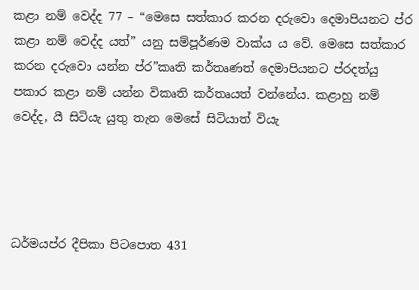කළා නම් වෙද්ද 77 – “මෙසෙ සත්කාර කරන දරුවො දෙමාපියනට ප්ර කළා නම් වෙද්ද යත්” යනු සම්පූර්ණම වාක්ය ය වේ. මෙසෙ සත්කාර කරන දරුවො යන්න ප්ර”කෘති කර්තෘණත් දෙමාපියනට ප්රදත්යු පකාර කළා නම් යන්න විකෘති කර්තෘයත් වන්නේය. කළාහු නම් වෙද්ද, යී සිටියැ යුතු තැන මෙසේ සිටියාත් වියැ




ධර්මයප්ර දීපිකා පිටපොත 431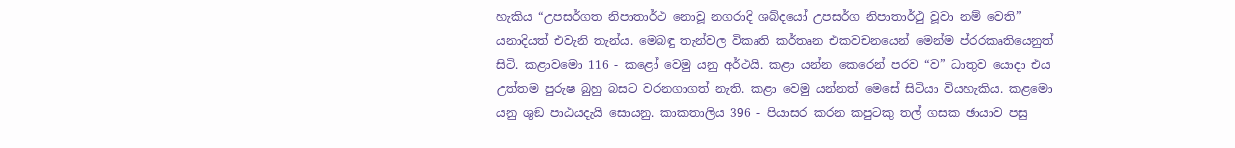හැකිය “උපසර්ගත නිපාතාර්ථ නොවූ නගරාදි ශබ්දයෝ උපසර්ග නිපාතාර්ථු වූවා නම් වෙති” යනාදියත් එවැනි තැන්ය. මෙබඳු තැන්වල විකෘති කර්තෘන එකවචනයෙන් මෙන්ම ප්රරකෘතියෙනුත් සිටි. කළාවමො 116 - කළෝ වෙමු යනු අර්ථයි. කළා යන්න කෙරෙන් පරව “ව” ධාතුව යොදා එය උත්තම පුරුෂ බුහු බසට වරනගාගත් නැති. කළා වෙමු යන්නත් මෙසේ සිටියා වියහැකිය. කළමො යනු ශුඞ ප‍ාඨයදැයි සොයනු. කාකතාලිය 396 - පියාසර කරන කපුටකු තල් ගසක ඡායාව පසු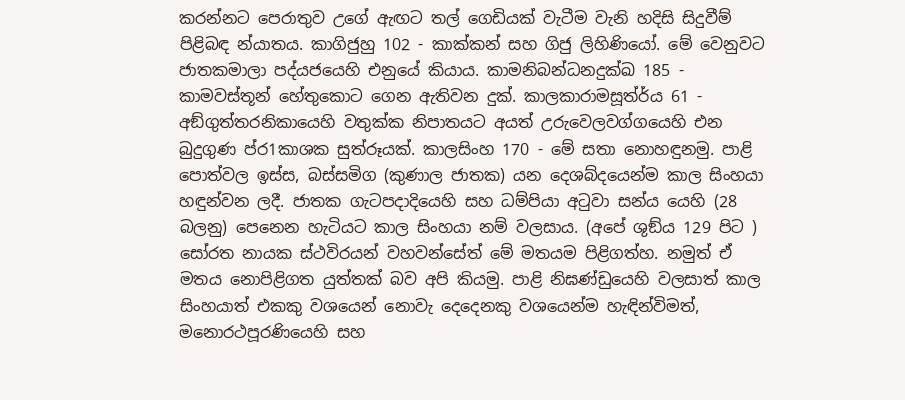කරන්නට පෙරාතුව උගේ ඇඟට තල් ගෙඩියක් වැටීම වැනි හදිසි සිදුවීම් පිළිබඳ න්යාතය. කාගිජුහු 102 - කාක්කන් සහ ගිජු ලිහිණියෝ. මේ වෙනුවට ජාතකමාලා පද්යජයෙහි එනුයේ කියාය. කාමනිබන්ධනදුක්ඛ 185 - කාමවස්තූන් හේතුකොට ගෙන ඇතිවන දුක්. කාලකාරාමසූත්ර්ය 61 - අඞ්ගුත්තරනිකායෙහි වතුක්ක නිපාතයට අයත් උරුවෙලවග්ගයෙහි එන බුදුගුණ ප්ර1කාශක සුත්රූයක්. කාලසිංහ 170 - මේ සතා නොහඳුනමු. පාළි පොත්වල ඉස්ස, බස්සමිග (කුණාල ජාතක) යන දෙශබ්දයෙන්ම කාල සිංහයා හඳුන්වන ලදී. ජාතක ගැටපදාදියෙහි සහ ධම්පියා අටුවා සන්ය යෙහි (28 බලනු) පෙනෙන හැටියට කාල සිංහයා නම් වලසාය. (අපේ ශුඞ්ය 129 පිට ) සෝරත නායක ස්ථවිරයන් වහවන්සේත් මේ මතයම පිළිගත්හ. නමුත් ඒ මතය නොපිළිගත යුත්තක් බව අපි කියමු. පාළි නිඝණ්ඩුයෙහි වලසාත් කාල සිංහයාත් එකකු වශයෙන් නොවැ දෙදෙනකු වශයෙන්ම හැඳින්විමත්, මනොරථපූරණියෙහි සහ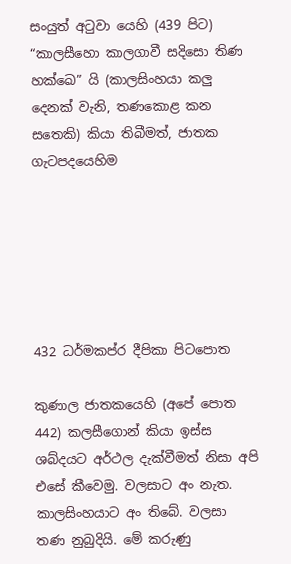සංයුත් අටුවා යෙහි (439 පිට) “කාලසීහො කාලගාවී සදිසො තිණ හක්ඛෙ” යි (කාලසිංහයා කලු දෙනක් වැනි, තණකොළ කන සතෙකි) කියා තිබීමත්, ජාතක ගැටපදයෙහිම






432 ධර්මකප්ර දීපිකා පිටපොත

කුණාල ජාතකයෙහි (අපේ පොත 442) කලසීගොන් කියා ඉස්ස ශබ්දයට අර්ථල දැක්වීමත් නිසා අපි එසේ කීවෙමු. වලසාට අං නැත. කාලසිංහයාට අං තිබේ. වලසා තණ නුබුදියි. මේ කරුණු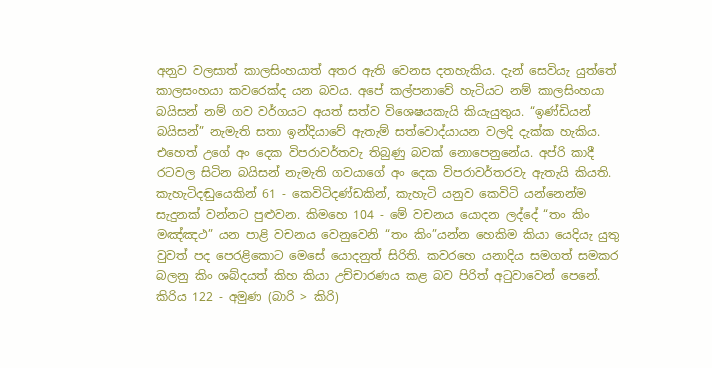අන‍ුව වලසාත් කාලසිංහයාත් අතර ඇති වෙනස දතහැකිය. දැන් සෙවියැ යුත්තේ කාලසංහයා කවරෙක්ද යන බවය. අපේ කල්පනාවේ හැටියට නම් කාලසිංහයා බයිසන් නම් ගව වර්ගයට අයත් සත්ව විශෙෂයකැයි කියැයුතුය. “ඉණ්ඩියන් බයිසන්” නැමැති සතා ඉන්දියාවේ ඇතැම් සත්වොද්යායන වලදි දැක්ක හැකිය. එහෙත් උගේ අං දෙක විපරාවර්තවැ තිබුණු බවක් නොපෙනුනේය. අප්රි කාදී රටවල සිටින බයිසන් නැමැති ගවයාගේ අං දෙක විපරාවර්තරවැ ඇතැයි කියති. කැහැටිදඬුයෙකින් 61 - කෙවිටිදණ්ඩකින්, කැහැටි යනුව කෙවිටි යන්නෙන්ම සැදුනක් වන්නට පුළුවන. කිමහෙ 104 - මේ වචනය යොදන ලද්දේ “තං කිං මඤ්ඤථ” යන පාළි වචනය වෙනුවෙනි “තං කිං”යන්න හෙකිම කියා යෙදියැ යුතු වුවත් පද පෙරළිකොට මෙසේ යොදනුත් සිරිති. කවරහෙ යනාදිය සමගත් සමකර බලනු කිං ශබ්දයත් කිහ කියා උච්චාරණය කළ බව පිරිත් අටුවාවෙන් පෙනේ. කිරිය 122 - අමුණ (බාරි > කිරි)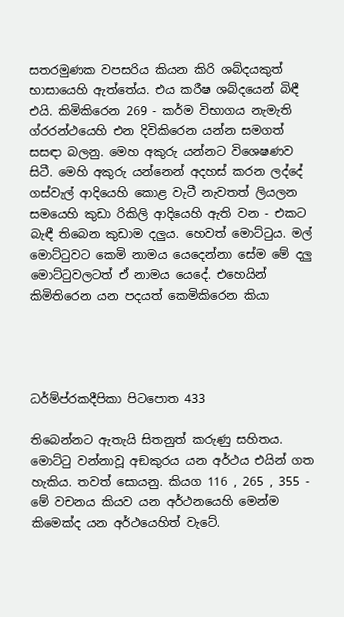සතරමුණක වපසරිය කියන කිරි ශබ්දයකුත් භාසායෙහි ඇත්තේය. එය කරීෂ ශබ්දයෙන් බිඳී එයි. කිමිකිරෙන 269 - කර්ම විභාගය නැමැති ග්රරන්ථයෙහි එන දිවිකිරෙන යන්න සමගත් සසඳා බලනු. මෙහ අකුරු යන්නට විශෙෂණව සිටී. මෙහි අකුරු යන්නෙන් අදහස් කරන ලද්දේ ගස්වැල් ආදියෙහි කෙ‍ාළ වැටී නැවතත් ලියලන සමයෙහි කුඩා රිකිලි ආදියෙහි ඇති වන - එකට බැඳී තිබෙන කුඩාම දලුය. හෙවත් මොට්ටුය. මල් මොට්ටුවට කෙමි නාමය යෙදෙන්නා සේම මේ දලු මොට්ටුවලටත් ඒ නාමය යෙදේ. එහෙයින් කිමිතිරෙන යන පදයත් කෙමිකිරෙන කියා




ධර්ම්ප්රකදීපිකා පිටපොත 433

තිබෙන්නට ඇතැයි සිතනුත් කරුණු සහිතය. මොට්ටු වන්නාවූ අඞකුරය යන අර්ථය එයින් ගත හැකිය. තවත් සොයනු. කියග 116 , 265 , 355 - මේ වචනය කියව යන අර්ථනයෙහි මෙන්ම කිමෙක්ද යන අර්ථයෙහිත් ‍වැටේ.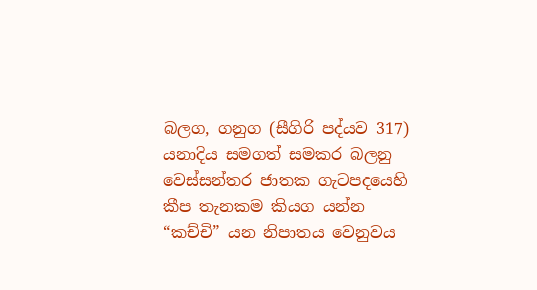බලග, ගනුග (සීගිරි පද්යව 317) යනාදිය සමගත් සමකර බලනු වෙස්සන්තර ජාතක ගැටපදයෙහි කීප තැනකම කියග යන්න “කච්චි” යන නිපාතය වෙනුවය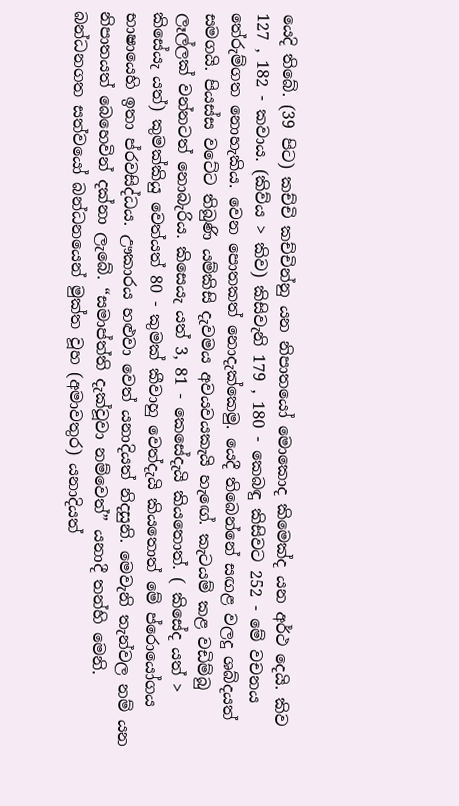යෙදි තිබේ. (39 පිට) කච්චි කච්චින්නු යන නිපාතයෝ මොකොද කිමෙක්ද යන අර්ථ දෙයි. කිව 127 , 182 - කවාය. (කිව්ය > කිව) කිසිවැනි 179 , 180 - කෙබඳු කිසිවට 252 - මේ වචනය තේරුම්ගත නොහැකිය. වෙන පොතකත් නොදැක්කෙමු. යෙදී තිබෙන්නේ සඟළ වලදු ශබ්දයත් සමගයි. පියස්ස වටේට තිබුණි යම්කිසි දැවමය අවයවයකැයි හැ‍ඟේ. කැටයම් කළ වඩිම්බු ලෑල්ලක් වන්නටත් නොබැරිය. කිසෙයැ යත් 3, 81 - කෙසේදැයි කියතොත්. ( කිසේද යත් > කිසේයැ යත්) කුමක්කියු වෙත්යත් 80 - කුමක් කීවාහු වෙත්දැයි කියතොත් මේ ප්රොයෝගය භාෂායෙහි ඉතා ප්රවසිද්ධය. ඌකාරය හළුවා වෙත් යනාදියත් නිදසුනි. මෙවැනි තැන්වල නම් යන නිපාතයත් බෙහෙවින් දක්නා ලැබේ. “සමාප්ත්ති දැක්වූවා නම්වෙත්” යනාදී තන්හි මෙනි. බන්ධනගත සත්වයෝ බන්ධනයෙන් මුක්ත වූහ (අමාවතුර) යනාදියත්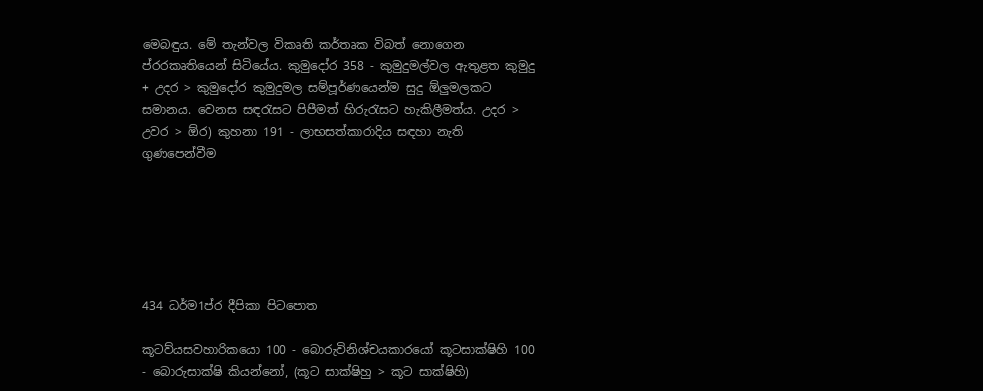මෙබඳුය. මේ තැන්වල විකෘති කර්තෘක විබත් නොගෙන ප්රරකෘතියෙන් සිටියේය. කුමුදෝර 358 - කුමුදුමල්වල ඇතුළත කුමුදු + උදර > කුමුදෝර කුමුදුමල සම්පූර්ණයෙන්ම සුදු ඕලුමලකට සමානය. වෙනස සඳරැසට පිපීමත් හිරුරැසට හැකිලීමත්ය. උදර > උවර > ඕර) කුහනා 191 - ලාභසත්කාරාදිය සඳහා නැති ගුණපෙන්වීම






434 ධර්ම1ප්ර දීපිකා පිටපොත

කූටව්යසවහාරිකයො 100 - බොරුවිනිශ්චයකාරයෝ කූටසාක්ෂිහි 100 - බොරුසාක්ෂි කියන්නෝ, (කූට සාක්ෂිහු > කූට සාක්ෂිහි)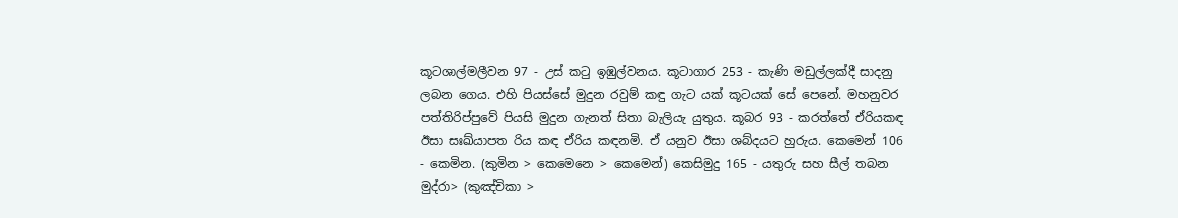කූටශාල්මලීවන 97 - උස් කටු ඉඹුල්වනය. කූටාගාර 253 - කැණි මඩුල්ලක්දී සාදනු ලබන ගෙය. එහි පියස්සේ මුදුන රවුම් කඳු ගැට යක් කූටයක් සේ පෙනේ. මහනුවර පත්තිරිප්පුවේ පියසි මුදුන ගැනත් සිතා බැලියැ යුතුය. කූබර 93 - කරත්තේ ඒරියකඳ ඊසා සඃඛ්යාපත රිය කඳ ඒරිය කඳනමි. ඒ යනුව ඊසා ශබ්දයට හුරුය. කෙමෙන් 106 - කෙමින. (කුමින > කෙමෙනෙ > කෙමෙන්) කෙසිමුදු 165 - යතුරු සහ සීල් තබන මුද්රා> (කුඤ්චිකා >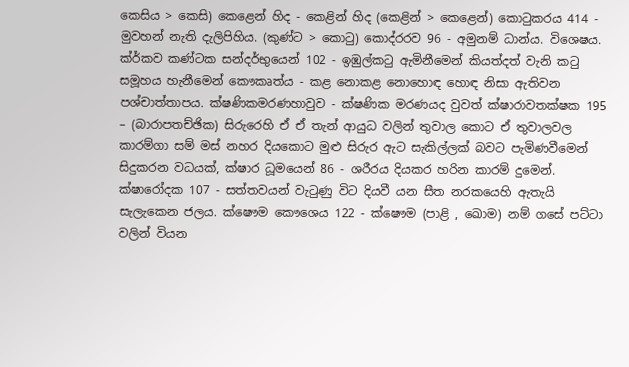කෙ‍සිය > කෙසි) කෙළෙන් හිද - කෙළින් හිද (කෙළින් > කෙළෙන්) කොටුකරය 414 - මුවහන් නැති දැලිපිහිය. (කුණ්ට > කොටු) කොද්රරව 96 - අමුනම් ධාන්ය. විශෙෂය. ක්ර්කව කණ්ටක සන්දර්භුයෙන් 102 - ඉඹුල්කටු ඇමිනීමෙන් කියත්දත් වැනි කටු සමූහය හැනීමෙන් කෞකෘත්ය - කළ නොකළ නොහොඳ හොඳ නිසා ඇතිවන පශ්චාත්තාපය. ක්ෂණිකමරණහාවුව - ක්ෂණික මරණයද වුවත් ක්ෂාරාවතක්ෂක 195 – (බාරාපතච්ඡික) සිරුරෙහි ඒ ඒ තැන් ආයුධ වලින් තුවාල කොට ඒ තුවාලවල කාරම්ගා සම් මස් නහර දියකොට මුළු සිරුර ඇට සැකිල්ලක් බවට පැමිණවීමෙන් සිදුකරන වධයක්, ක්ෂාර ධූමයෙන් 86 - ශරීරය දියකර හරින කාරම් දුමෙන්. ක්ෂාරෝදක 107 - සත්තවයන් වැටුණු විට දියවී යන සීත නරකයෙහි ඇතැයි සැලැකෙන ජලය. ක්ෂෞම කෞශෙය 122 - ක්ෂෞම (පාළි , ඛොම) නම් ගසේ පට්ටා වලින් වියන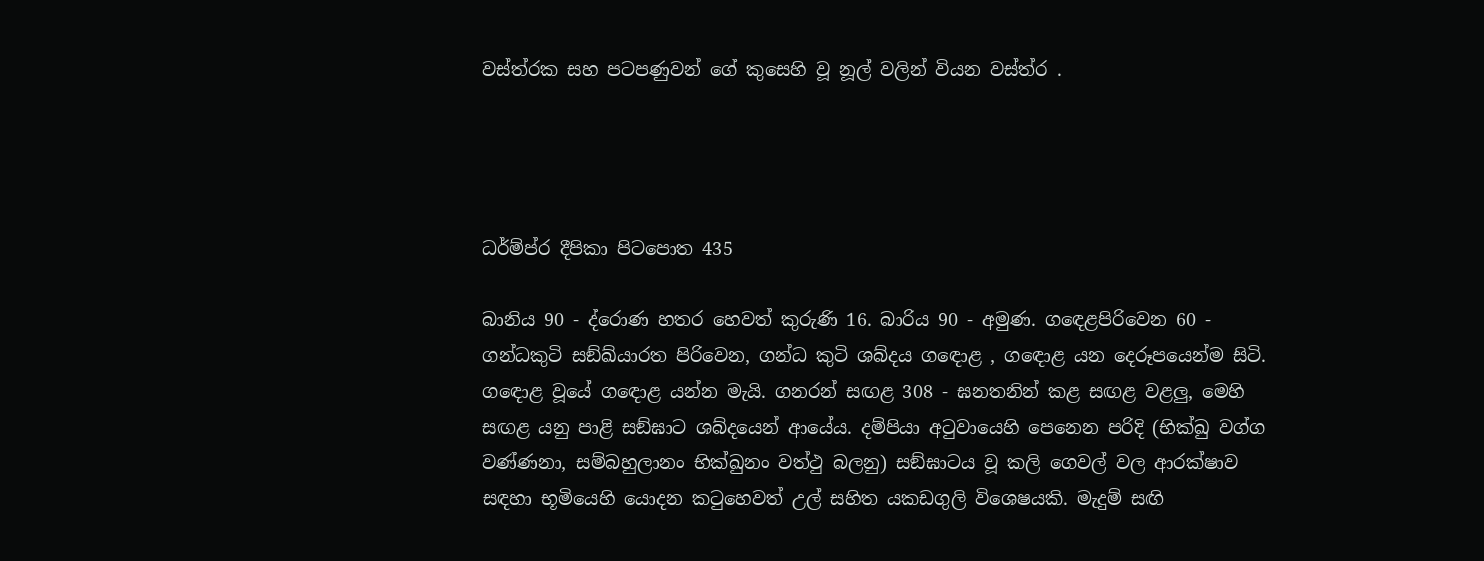වස්ත්රක සහ පටපණුවන් ගේ කුසෙහි වූ නූල් වලින් වියන වස්ත්ර .




ධර්ම්ප්ර දීපිකා පිටපොත 435

බානිය 90 - ද්රොණ හතර හෙවත් කුරුණි 16. බාරිය 90 - අමුණ. ග‍ඳෙළපිරිවෙන 60 - ගන්ධකුටි සඞ්ඛ්යාරත පිරිවෙන, ගන්ධ කුටි ශබ්දය ග‍ඳොළ , ග‍ඳොළ යන දෙරූපයෙන්ම සිටි. ග‍ඳොළ වූයේ ග‍ඳොළ යන්න මැයි. ගනරන් සඟළ 308 - ඝනතනින් කළ සඟළ වළලු, මෙහි සඟළ යනු පාළි සඞ්ඝාට ශබ්දයෙන් ආයේය. දම්පියා අටුවායෙහි පෙනෙන පරිදි (භික්ඛු වග්ග වණ්ණනා, සම්බහුලානං භික්ඛුනං වත්ථු බලනු) සඞ්ඝාටය වූ කලි ගෙවල් වල ආරක්ෂාව සඳහා භූමියෙහි යොදන කටුහෙවත් උල් සහිත යකඩගුලි ‍විශෙෂයකි. මැදුම් සඟි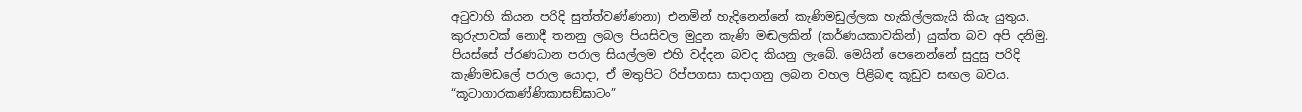අටුවාහි කියන පරිදි සුත්ත්වණ්ණනා) එනමින් හැදිනෙන්නේ කැණිමඩුල්ලක හැකිල්ලකැයි කියැ යුතුය. කුරුපාවක් නොදී තනනු ලබල පියසිවල මුදුන කැණි මඬලකින් (කර්ණයකාවකින්) යුක්ත බව අපි දනිමු. පියස්සේ ප්රණධාන පරාල සියල්ලම එහි වද්දන බවද කියනු ලැබේ. මෙයින් පෙනෙන්නේ සුදුසු පරිදි කැණිමඩලේ පරාල යොදා, ඒ මතුපිට රිප්පගසා සාදාගනු ලබන වහල පිළිබඳ කූඩුව සඟල බවය. “කූටාගාරකණ්ණිකාසඞ්ඝාටං”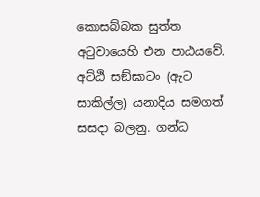කොසබ්බක සුත්ත අටුවායෙහි එන පාඨයවේ. අට්ඨි සඞ්ඝාටං (ඇට සාකිල්ල) යනාදිය සමගත් සසදා බලනු. ගන්ධ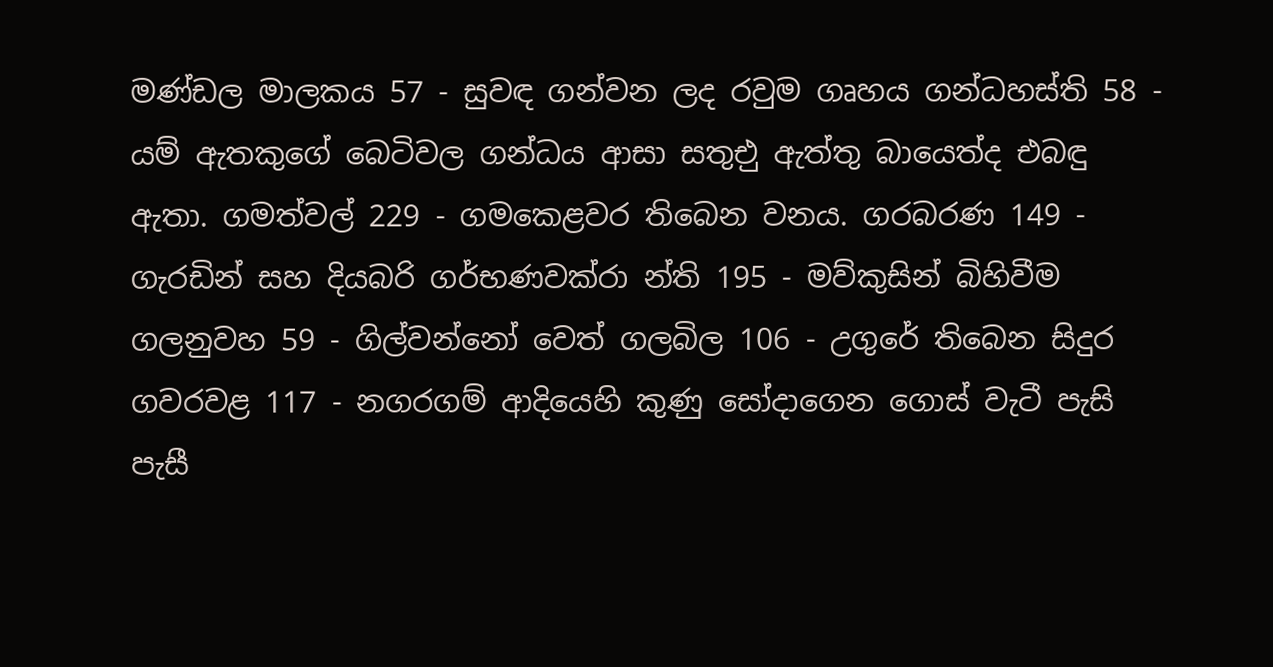මණ්ඩල මාලකය 57 - සුවඳ ගන්වන ලද රවුම ගෘහය ගන්ධහස්ති 58 - යම් ඇතකුගේ බෙටිවල ගන්ධය ආසා සතුඑු ඇත්තු බායෙත්ද එබඳු ඇතා. ගමත්වල් 229 - ගමකෙළවර තිබෙන වනය. ගරබරණ 149 - ගැරඩින් සහ දියබරි ගර්භණවක්රා න්ති 195 - මව්කුසින් බිහිවීම ගලනුවහ 59 - ගිල්වන්නෝ වෙත් ගලබිල 106 - උගුරේ තිබෙන සිදුර ගවරවළ 117 - නගරගම් ආදියෙහි කුණු සෝදාගෙන ගොස් වැටී පැසි පැසී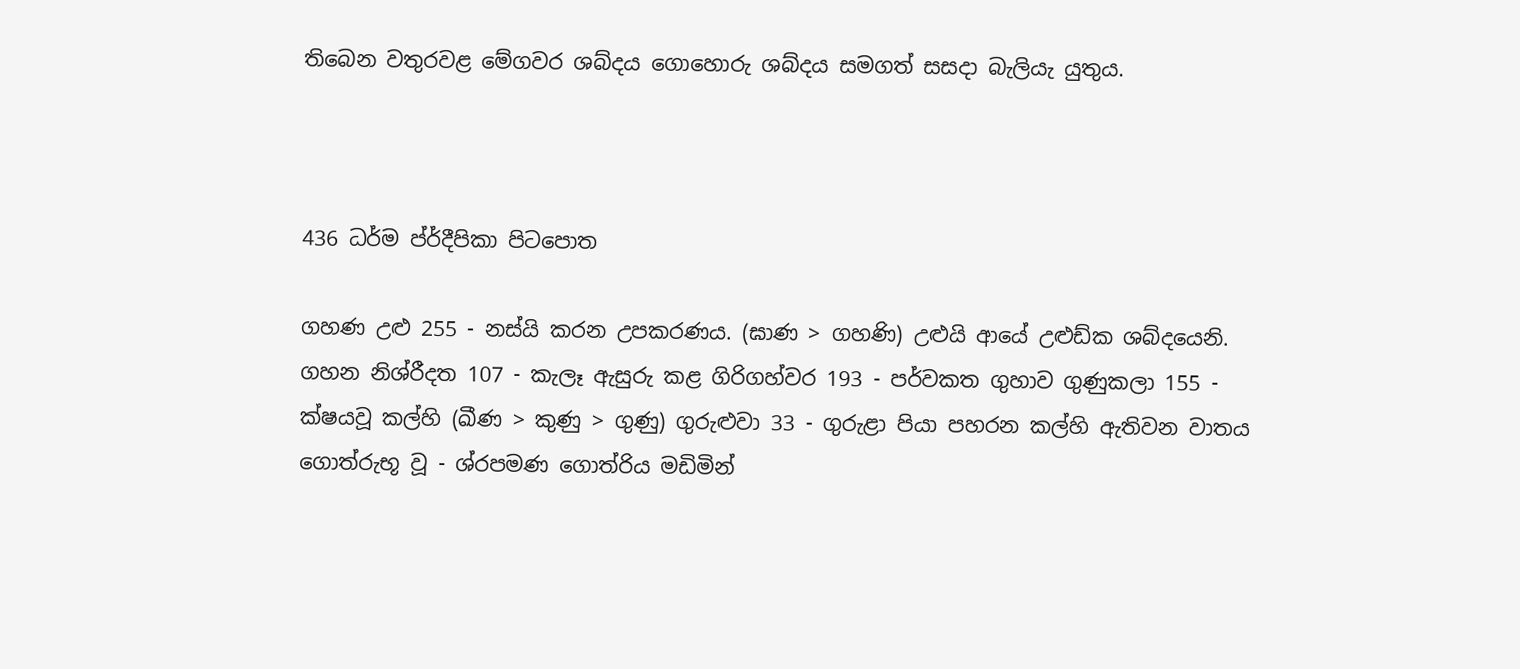තිබෙන වතුරවළ මේගවර ශබ්දය ගොහොරු ශබ්දය සමගත් සසදා බැලියැ යුතුය.



436 ධර්ම ප්ර්දීපිකා පිටපොත

ගහණ උළු 255 - නස්යි කරන උපකරණය. (ඝාණ > ගහණි) උළුයි ආයේ උළුඩ්ක ශබ්දයෙනි. ගහන නිශ්රීදත 107 - කැලෑ ඇසුරු කළ ගිරිගහ්වර 193 - පර්වකත ගුහාව ගුණුකලා 155 - ක්ෂයවූ කල්හි (ඛීණ > කුණු > ගුණු) ගුරුළුවා 33 - ගුරුළා පියා පහරන කල්හි ඇතිවන වාතය ගොත්රුභූ වූ - ශ්රපමණ ගොත්රිය මඩිමින්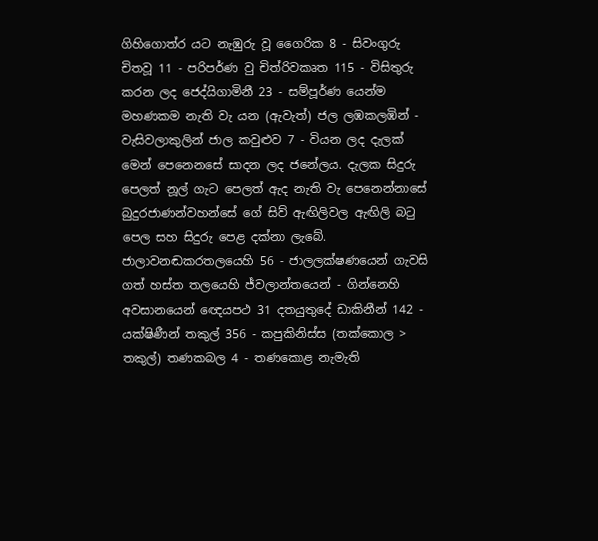ගිහිගොත්ර යට නැඹුරු වූ ගෛරික 8 - සිවංගුරු චිතවූ 11 - පරිපර්ණ වු චිත්රිවකෘත 115 - විසිතුරු කරන ලද ජෙද්යිගාමිනී 23 - සම්පූර්ණ යෙන්ම මහණකම නැති වැ යන (ඇවැත්) ජල ලඹකලඹින් - වැසිවලාකුලින් ජාල කවුළුව 7 - වියන ලද දැලක් මෙන් පෙනෙනසේ සාදන ලද ජනේලය. දැලක සිදුරු පෙලත් නූල් ගැට පෙලත් ඇද නැති වැ පෙනෙන්නාසේ බුදුරජාණන්වහන්සේ ගේ සිව් ඇඟිලිවල ඇඟිලි බටු පෙල සහ සිදුරු පෙළ දක්නා ලැබේ. ජාලාවනඬකරතලයෙහි 56 - ජාලලක්ෂණයෙන් ගැවසි ගත් හස්ත තලයෙහි ජ්වලාන්තයෙන් - ගින්නෙහි අවසානයෙන් ඥෙයපථ 31 දතයුතුදේ ඩාකිනීන් 142 - යක්ෂිණීන් තකුල් 356 - කපුකිනිස්ස (තක්කොල > තකුල්) තණකබල 4 - තණකොළ නැමැති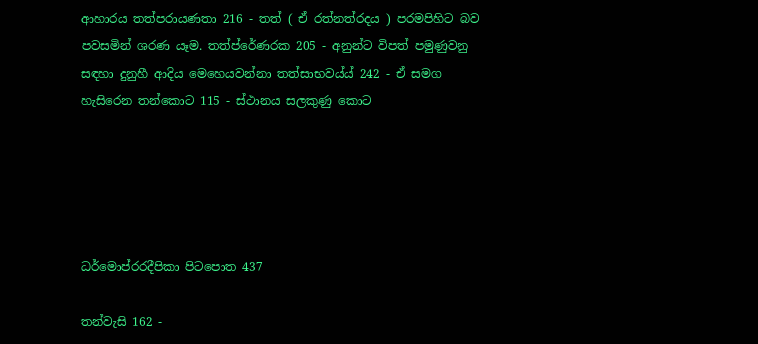ආහාරය තත්පරායණතා 216 - තත් ( ඒ රත්නත්රදය ) පරමපිහිට බව පවසමින් ශරණ යෑම. තත්ප්රේණරක 205 - අනුන්ට විපත් පමුණුවනු සඳහා දුනුහී ආදිය මෙහෙයවන්නා තත්සාභවය්ය් 242 - ඒ සමග හැසිරෙන තන්කොට 115 - ස්ථානය සලකුණු කොට





ධර්මොප්රරදීපිකා පිටපොත 437

තන්වැසි 162 -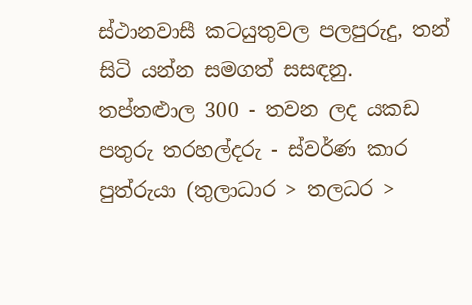ස්ථානවාසී කටයුතුවල පලපුරුදු, තන් සිටි යන්න සමගත් සසඳනු. තප්තළුාල 300 - තවන ලද යකඩ පතුරු තරහල්දරු - ස්වර්ණ කාර පුත්රුයා (තුලාධාර > තලධර >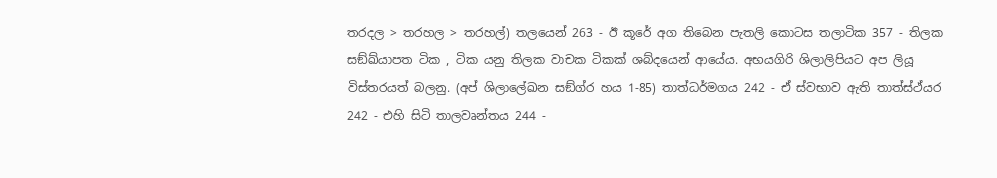තරදල > තරහල > තරහල්) තලයෙන් 263 - ඊ කූරේ අග තිබෙන පැතලි කොටස තලාටික 357 - තිලක සඞ්ඛ්යාපත ටික , ටික යනු තිලක වාචක ටිකක් ශබ්දයෙන් ආයේය. අභයගිරි ශිලාලිපියට අප ලියූ විස්තරයත් බලනු. (අප් ශිලාලේඛන සඞ්ග්ර හය 1-85) තාත්ධර්මගය 242 - ඒ ස්වභාව ඇති තාත්ස්ථ්යර 242 - එහි සිටි තාලවෘන්තය 244 -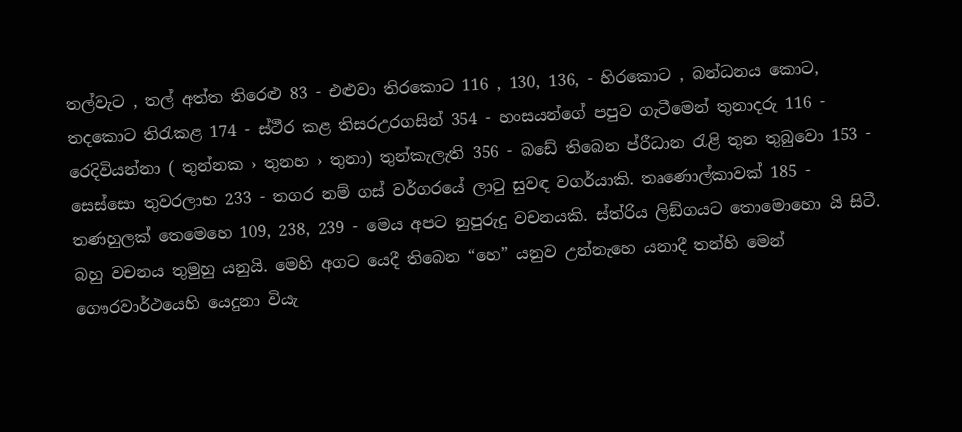තල්වැට , තල් අත්ත තිරෙළු 83 - එළුවා තිරකොට 116 , 130, 136, - හිරකොට , බන්ධනය කොට, තදකොට තිරැකළ 174 - ස්ථීර කළ තිසරඋරගසින් 354 - හංසයන්ගේ පපුව ගැටීමෙන් තුනාදරු 116 - රෙදිවියන්නා ( තුන්නක › තුනහ › තුනා) තුන්කැලැති 356 - බඩේ තිබෙන ප්රීධාන රැළි තුන තුබුවො 153 - සෙස්සො තුවරලාභ 233 - තගර නම් ගස් වර්ගරයේ ලාටු සුවඳ වගර්යාකි. තෘණොල්කාවක් 185 - තණහුලක් තෙමෙහෙ 109, 238, 239 - මෙය අපට නුපුරුදු වචනයකි. ස්ත්රිය ලිඞ්ගයට තොමෙ‍ාහො යි සිටී. බහු වචනය තුමුහු යනුයි. මෙහි අගට යෙදී තිබෙන “හෙ” යනුව උන්නැහෙ යනාදී තන්හි මෙන් ගෞරවාර්ථයෙහි යෙදුනා වියැ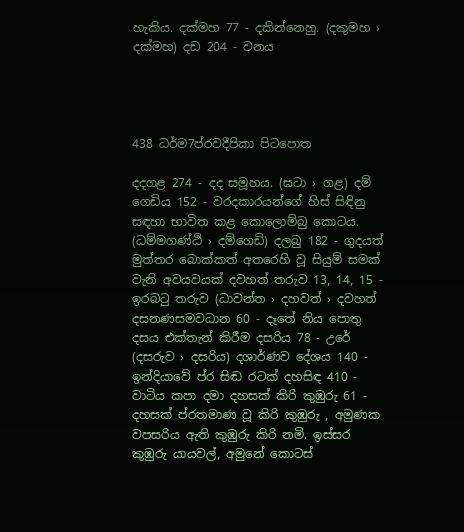හැකිය. දක්මහ 77 - දකින්නෙහු. (දකුමහ › දක්මහ) දඩ 204 - වනය




438 ධර්ම7ප්රවදීපිකා පිටපොත

දදගළ 274 - දද සමූහය. (ඝටා › ගළ) දම් ගෙඩිය 152 - වරදකාරයන්ගේ හිස් සිඳිනු සඳහා භාවිත කළ කොලොම්බු කොටය. (ධම්මගණ්ඨි › දම්ගෙඩි) දලබු 182 - ගුදයත් මුත්තර බොක්කත් අතරෙහි වූ සියුම් සමක් වැනි අවයවයක් දවහත් තරුව 13, 14, 15 - ඉරබටු තරුව (ධාවන්ත › දහවත් › දවහත් දසනණසමවධාන 60 - දෑතේ නිය පොතු දසය එක්තැන් කිරීම දසරිය 78 - උරේ (දසරුව › දසරිය) දශාර්ණව දේශය 140 - ඉන්දියාවේ ප්ර සිඬ රටක් දහසිඳ 410 - වාටිය කපා දමා දහසක් කිරි කුඹුරු 61 - දහසක් ප්රතමාණ වූ කිරි කුඹුරු , අමුණක වපසරිය ඇති කුඹුරු කිරි නමි. ඉස්සර කුඹුරු යායවල්, අමුනේ කොටස්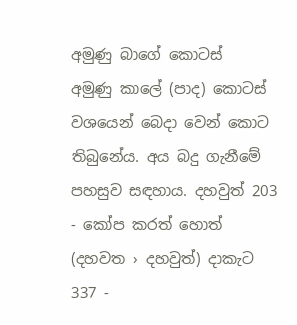අමුණු බාගේ කොටස් අමුණු ‍කාලේ (පාද) කොටස් වශයෙන් බෙදා වෙන් කොට තිබුනේය. අය බදු ගැනීමේ පහසුව සඳහාය. දහවුත් 203 - කෝප කරත් හොත් (දහවත › දහවුත්) දාකැට 337 -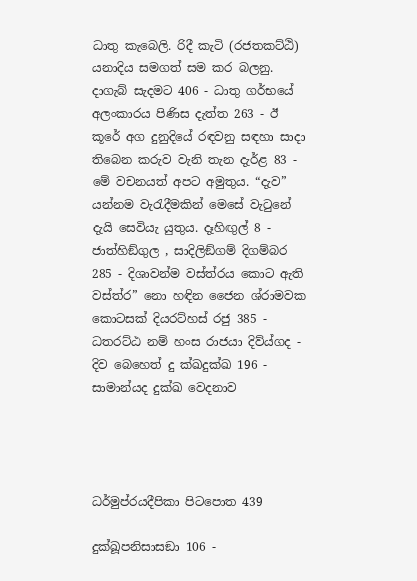ධාතු කැබෙලි. රිදී කැටි (රජතකට්ඨි) යනාදිය සමගත් සම කර බලනු. දාගැබ් සැදමට 406 - ධාතු ගර්භයේ අලංකාරය පිණිස දැත්ත 263 - ඊ කූරේ අග දුනුදියේ රඳවනු සඳහා ‍සාදා තිබෙන කරුව වැනි තැන දැර්ළ 83 - මේ වචනයත් අපට අමුතුය. “දැව” යන්නම වැරැදීමකින් මෙසේ වැටුනේ දැයි සෙවියැ යුතුය. දෑහිඟුල් 8 - ජාත්හිඞ්ගුල , සාදිලිඞ්ගම් දිගම්බර 285 - දිශාවන්ම වස්ත්රය කොට ඇති වස්ත්ර” නො හඳින ජෛන ශ්රාමවක කොටසක් දියරට්හස් රජු 385 - ධතරට්ඨ නම් හංස රාජයා දිව්ය්ගද - දිව බෙහෙත් දු ක්ඛදුක්ඛ 196 - සාමාන්යද දුක්ඛ වෙදනාව




ධර්මුප්රයදීපිකා පිටපොත 439

දුක්ඛූපනිසාසඞ‍ා 106 -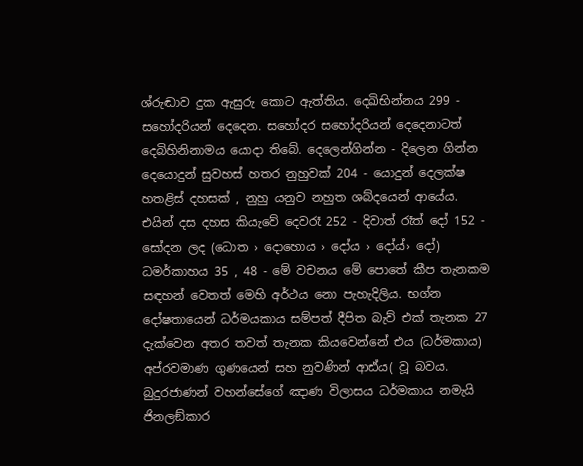ශ්රුඬාව දුක ඇසුරු කොට ඇත්තිය. දෙඛිභින්නය 299 - සහෝදරියන් දෙදෙන. සහෝදර ‍සහෝදරියන් දෙදෙනාටත් දෙබිහිනිනාමය යොදා තිබේ. දෙලෙන්ගින්න - දිලෙන ගින්න දෙයොදුන් සුවහස් හතර නුහුවක් 204 - යොදුන් දෙලක්ෂ හතළිස් දහසක් , නුහු යනුව නහුත ශබ්දයෙන් ආයේය. එයින් දස දහස කියැවේ දෙවරෑ 252 - දිවාත් රෑත් දෝ 152 - සෝදන ලද (ධොත › දොහොය › දෝය › දෝය්› දෝ) ධමර්කාහය 35 , 48 - මේ වචනය මේ පෙ‍ාතේ කීප තැනකම සඳහන් වෙතත් මෙහි අර්ථය නො පැහැදිලිය. භග්න දෝෂතායෙන් ධර්මයකාය සම්පත් දීපිත බැව් එක් තැනක 27 දැක්වෙන අතර තවත් තැනක කියවෙන්නේ එය (ධර්මකාය) අප්රවමාණ ගුණයෙන් සහ නුවණින් ආඪ්ය( වූ බවය. බුදුරජාණන් වහන්සේගේ ඤාණ විලාසය ධර්මකාය නමැයි ජිනලඞ්ක‍ාර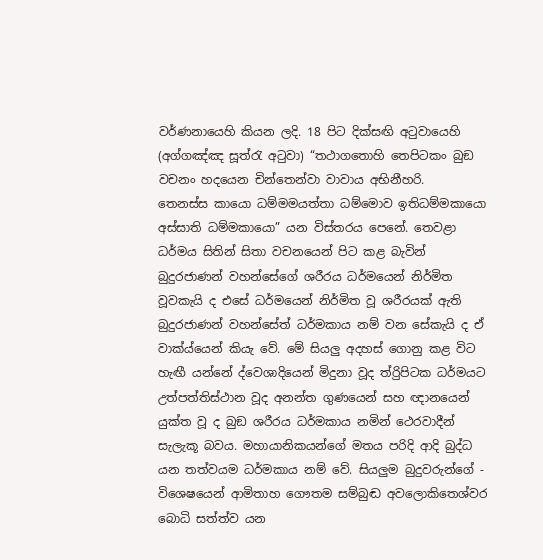වර්ණනායෙහි කියන ලදි. 18 පිට දික්සඟි අටුවායෙහි (අග්ගඤ්ඤ සූත්රැ අටුවා) “තථාගතොහි තෙපිටකං බුඞ වචනං හදයෙන චින්තෙන්වා වාවාය අභිනීහරි. තෙනස්ස ‍කායො ධම්මමයත්තා ධම්මොව ඉතිධම්මකායො අස්සාති ධම්මකායො” යන විස්තර‍ය පෙනේ. තෙවළා ධර්මය සිතින් සිතා වචනයෙන් පිට කළ බැවින් බුදුරජාණන් වහන්සේගේ ශරීරය ධර්මයෙන් නිර්මිත වූවකැයි ද එසේ ධර්මයෙන් නිර්මිත වූ ශරීරයක් ඇති බුදුරජාණන් වහන්සේත් ධර්මකාය නම් වන සේකැයි ද ඒ වාක්ය්යෙන් කියැ වේ. මේ සියලු අදහස් ගොනු කළ විට හැඟී යන්නේ ද්වෙශාදියෙන් මිදුනා වූද ත්රිුපිටක ධර්මයට උත්පත්තිස්ථාන වූද අනන්ත ගුණයෙන් සහ ඥානයෙන් යුක්ත වූ ද බුඞ ශරීරය ධර්මකාය නමින් ථෙරවාදීන් සැලැකූ බවය. මහායානිකයන්ගේ මතය පරිදි ආදි බුද්ධ යන තත්වයම ධර්මකාය නම් වේ. සියලුම බුදුවරුන්ගේ - විශෙෂයෙන් ආමිතාහ ගෞතම සම්බුඬ අවලොකිතෙශ්වර බොධි සත්ත්ව යන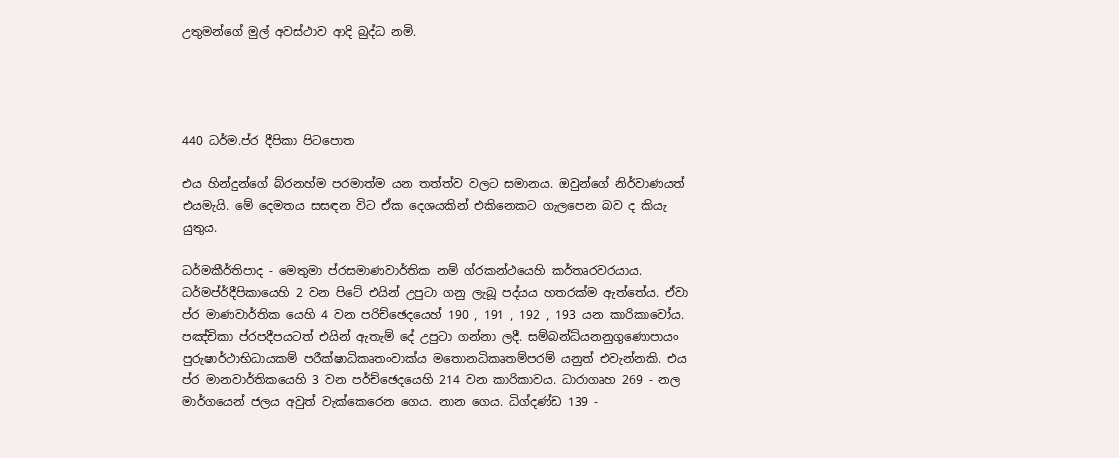උතුමන්ගේ මුල් අවස්ථාව ආදි බුද්ධ නමි.




440 ධර්ම.ප්ර දීපිකා පිටපොත

එය හින්දුන්ගේ බ්රනහ්ම පරමාත්ම යන තත්ත්ව වලට සමානය. ඔවුන්ගේ නිර්වාණයත් එයමැයි. මේ දෙමතය සසඳන විට ඒක දෙශයකින් එකිනෙකට ගැලපෙන බව ද කියැ යුතුය.

ධර්මකීර්තිපාද - මෙතුමා ප්රසමාණවාර්තික නම් ග්රකන්ථයෙහි කර්තෘරවරයාය. ධර්මප්ර්දීපිකායෙහි 2 වන පිටේ එයින් උපුටා ගනු ලැබූ පද්යය හතරක්ම ඇත්තේය. ඒවා ප්ර මාණවාර්තික යෙහි 4 වන පරිච්ඡෙදයෙහ් 190 , 191 , 192 , 193 යන කාරිකාවෝය. පඤ්චිකා ප්රපදීපයටත් එයින් ඇතැම් දේ උපුටා ගන්නා ලදී. සම්බන්ධ්යනනුගුණොපායං පුරුෂාර්ථාභිධායකම් පරීක්ෂාධිකෘතංවාක්ය මතොනධිකෘතම්පරම් යනුත් එවැන්නකි. එය ප්ර මානවාර්තිකයෙහි 3 වන පර්ච්ඡෙදයෙහි 214 වන කාරිකාවය. ධාරාගෘහ 269 - නල මාර්ගයෙන් ජලය අවුත් වැක්කෙරෙන ගෙය. නාන ගෙය. ධිග්දණ්ඩ 139 -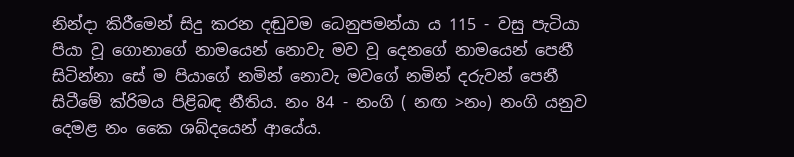නින්දා කිරීමෙන් සිදු කරන දඬුවම ධෙනුපමන්යා ය 115 - වසු පැටියා පියා වූ ගොනාගේ නාමයෙන් නොවැ මව වූ දෙනගේ නාමයෙන් පෙනී සිටින්නා සේ ම පියාගේ නමින් නොවැ මවගේ නමින් දරුවන් පෙනී සිටීමේ ක්රිමය පිළිබඳ නීතිය. නං 84 - නංගි ( නඟ >නං) නංගි යනුව දෙමළ නං කෛ ශබ්දයෙන් ආයේය.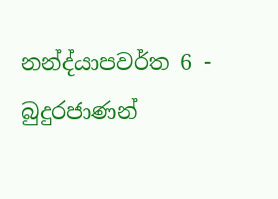නන්ද්යාපවර්ත 6 - බුදුරජාණන්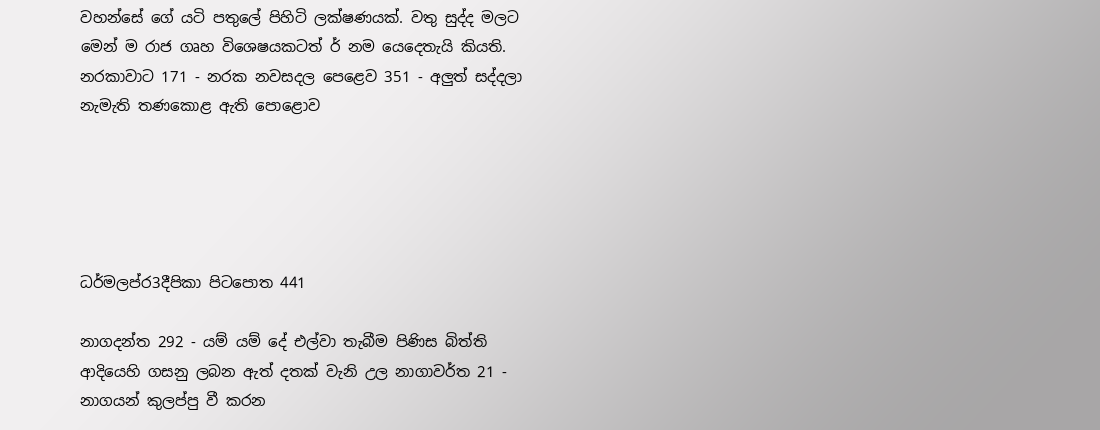වහන්සේ ගේ යටි පතුලේ පිහිටි ලක්ෂණයක්. වතු සුද්ද මලට මෙන් ම රාජ ගෘහ විශෙෂයකටත් ර් නම යෙදෙතැයි කියති. නරකාවාට 171 - නරක නවසදල පෙළෙව 351 - අලුත් සද්දලා නැමැති තණකොළ ඇති පොළොව





ධර්මලප්ර3දීපිකා පිටපොත 441

නාගදන්ත 292 - යම් යම් දේ එල්වා තැබීම පිණිස බිත්ති ආදියෙහි ගසනු ලබන ඇත් දතක් වැනි උල නාගාවර්ත 21 - නාගයන් කුලප්පු වී කරන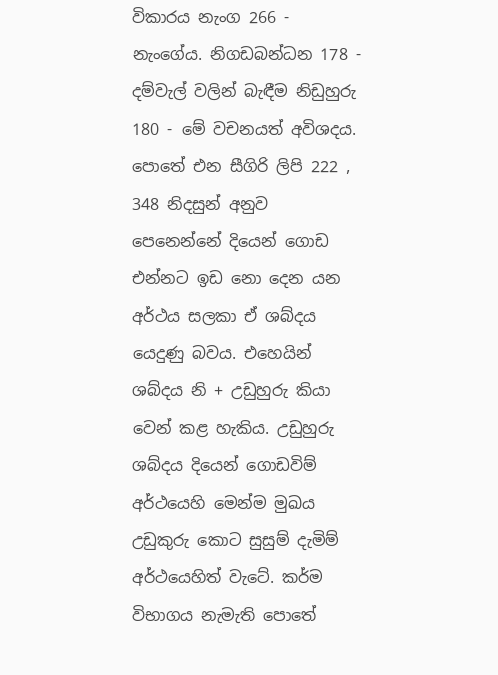විකාරය නැංග 266 - නැංගේය. නිගඩබන්ධන 178 - දම්වැල් වලින් බැඳීම නිඩුහුරු 180 - මේ වචනයත් අවිශදය. පොතේ එන සීගිරි ලිපි 222 , 348 නිදසුන් අනුව පෙනෙන්නේ දියෙන් ගොඩ එන්නට ඉඩ නො දෙන යන අර්ථය සලකා ඒ ශබ්දය යෙදුණු බවය. එහෙයින් ශබ්දය නි + උඩුහුරු කියා වෙන් කළ හැකිය. උඩුහුරු ශබ්දය දියෙන් ගොඩවිම් අර්ථයෙහි මෙන්ම මුඛය උඩුකුරු කොට සුසුම් දැමිම් අර්ථයෙහිත් වැටේ. කර්ම විභාගය නැමැති පොතේ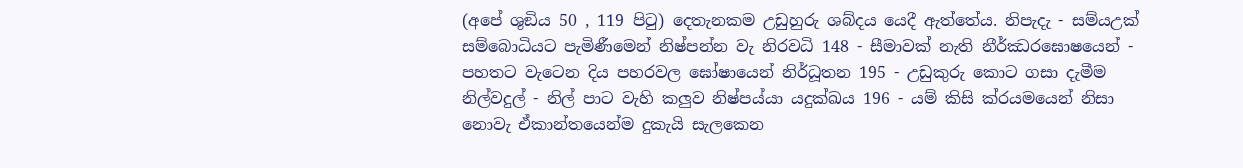(අපේ ශුඞිය 50 , 119 පිටු) දෙතැනකම උඩුහුරු ශබ්දය යෙදී ඇත්තේය. නිපැදැ - සම්යඋක් සම්බොධියට පැමිණීමෙන් නිෂ්පන්න වැ නිරවධි 148 - සීමාවක් නැති නීර්ඣරඝොෂයෙන් - පහතට වැටෙන දිය පහරවල ඝෝෂායෙන් නිර්ධූතන 195 - උඩුකුරු කොට ගසා දැමීම නිල්වදුල් - නිල් පාට වැහි කලුව නිෂ්පය්යා යදුක්ඛය 196 - යම් කිසි ක්රයමයෙන් නිසා නොවැ ඒකාන්තයෙන්ම දුකැයි සැලකෙන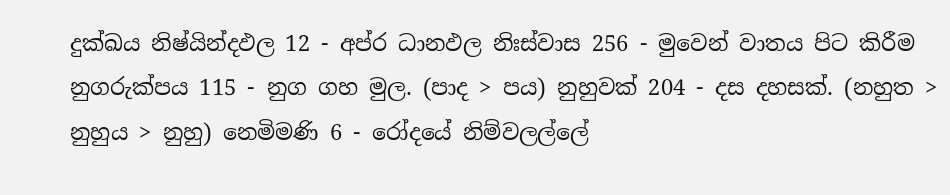දුක්ඛය නිෂ්යින්දඵල 12 - අප්ර ධානඵල නිඃස්වාස 256 - මුවෙන් වාතය පිට කිරීම නුගරුක්පය 115 - නුග ගහ මුල. (පාද > පය) නුහුවක් 204 - දස දහසක්. (නහුත > නුහුය > නුහු) නෙමිමණි 6 - රෝදයේ නිම්වලල්ලේ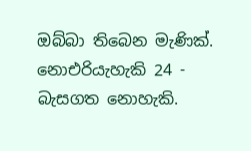ඔබ්බා තිබෙන මැණික්. නොඑරියැහැකි 24 - බැසගත නොහැකි.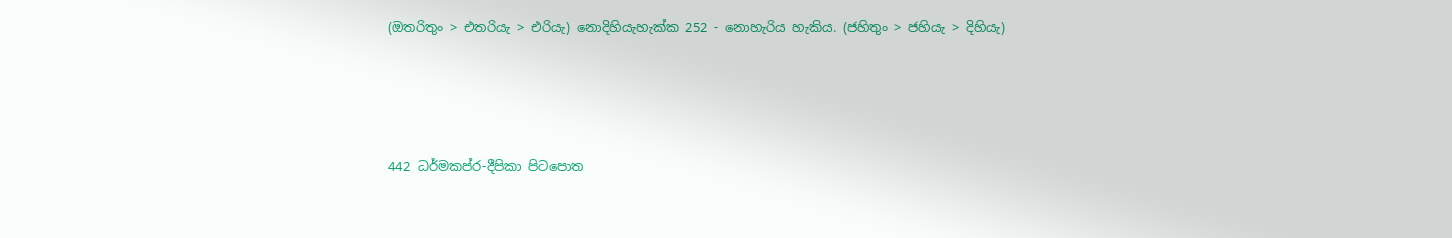(ඔතරිතුං > එතරියැ > එරියැ) නොදිහියැහැක්ක 252 - නොහැරිය හැකිය. (ජහිතුං > ජහියැ > දිහියැ)





442 ධර්මකප්ර-දීපිකා පිටපොත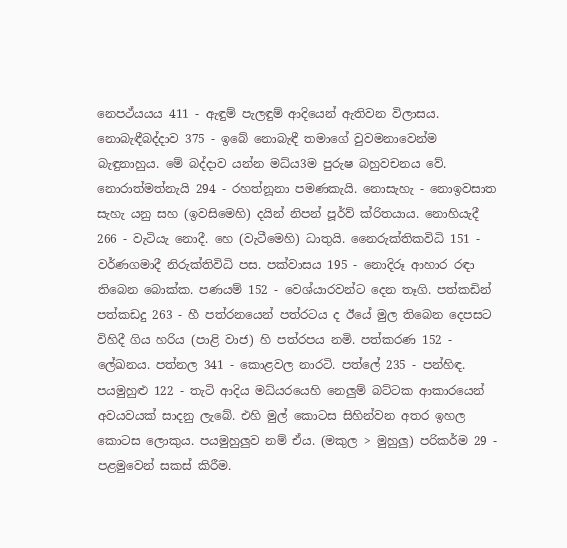නෙපථ්යයය 411 - ඇඳුම් පැලඳුම් ආදියෙන් ඇතිවන විලාසය. නොබැඳීබද්දාව 375 - ඉබේ නොබැඳී තමාගේ වුවමනාවෙන්ම බැඳුනාහුය. මේ බද්දාව යන්න මධ්ය3ම පුරුෂ බහුවචනය වේ. නොරාත්මත්නැයි 294 - රහත්නූනා පමණකැයි. නොසැහැ - නොඉවසාත සැහැ යනු සහ (ඉවසිමෙහි) දයින් නිපන් පූර්ව් ක්රිතයාය. නොහියැදී 266 - වැටියැ නොදී. හෙ (වැටීමෙහි) ධාතුයි. නෛරුක්තිකවිධි 151 - වර්ණගමාදී නිරුක්තිවිධි පස. පක්වාසය 195 - නොදිරූ ආහාර රඳා තිබෙන බොක්ක. පණයම් 152 - වෙශ්යාරවන්ට දෙන තෑගි. පත්කඩින් පත්කඩදු 263 - හී පත්රනයෙන් පත්රටය ද ඊයේ මුල තිබෙන දෙපසට විහිදී ගිය හරිය (පාළි වාජ) හි පත්රපය නමි. පත්කරණ 152 - ලේඛනය. පත්නල 341 - කොළවල නාරටි. පත්ලේ 235 - පන්හිඳ. පයමුහුළු 122 - තැටි ආදිය මධ්යරයෙහි නෙලුම් බට්ටක ආකාරයෙන් අවයවයක් සාදනු ලැබේ. එහි මුල් කොටස සිහින්වන අතර ඉහල කොටස ලොකුය. පයමුහුලුව නම් ඒය. (මකුල > මුහුලු) පරිකර්ම 29 - පළමුවෙන් සකස් කිරීම.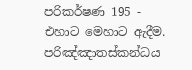පරිකර්ෂණ 195 - එහාට මෙහාට ඇදීම. පරිඤ්ඤාතස්කන්ධය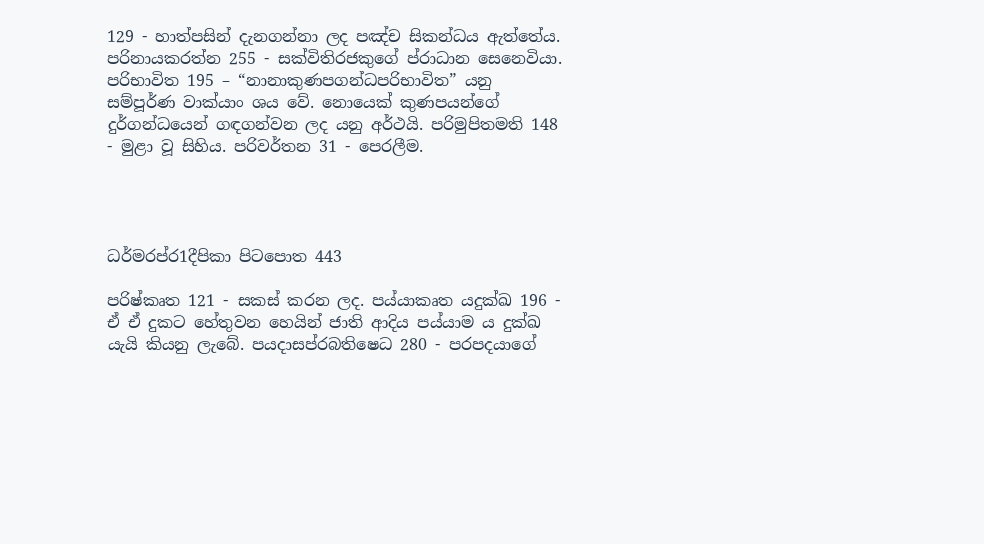129 - හාත්පසින් දැනගන්නා ලද පඤ්ච සිකන්ධය ඇත්තේය. පරිනායකරත්න 255 - සක්විතිරජකුගේ ප්රාධාන සෙනෙවියා. පරිභාවිත 195 – “නානාකුණපගන්ධපරිභාවිත” යනු සම්පූර්ණ වාක්යාං ශය වේ. නොයෙක් කුණපයන්ගේ දුර්ගන්ධයෙන් ගඳගන්වන ලද යනු අර්ථයි. පරිමුපිතමති 148 - මුළා වූ සිහිය. පරිවර්තන 31 - පෙරලීම.




ධර්මරප්ර1දීපිකා පිටපොත 443

පරිෂ්කෘත 121 - සකස් කරන ලද. පය්යාකෘත යදුක්ඛ 196 - ඒ ඒ දුක‍ට හේතුවන හෙයින් ජාති ආදිය පය්යාම ය දුක්ඛ යැයි කියනු ලැබේ. පයදාසප්රබතිෂෙධ 280 - පරපදයාගේ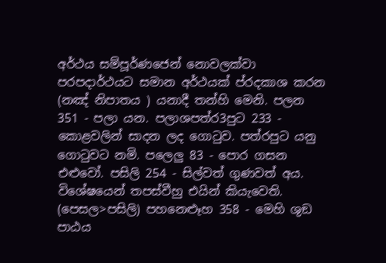අර්ථය සම්පූර්ණජෙන් නොවලක්වා පරපදාර්ථයට සමාන අර්ථයක් ප්රදකාශ කරන (නඤ් නිපාතය ) යනාදී තන්හි මෙනි. පලන 351 - පලා යන. පලාශපත්ර3පුට 233 - කොළවලින් සාදන ලද ගොටුව. පත්ර‍පුට යනු ගොටුවට නමි. පලෙලු 83 - පොර ගසන එළුවෝ. පසිලි 254 - සිල්වත් ගුණවත් අය. විශේෂයෙන් තපස්වීහු ‍එයින් කියැවෙති. (පෙසල>පසිලි) පහනෙළූහ 358 - මෙහි ශුඞ ප‍ාඨය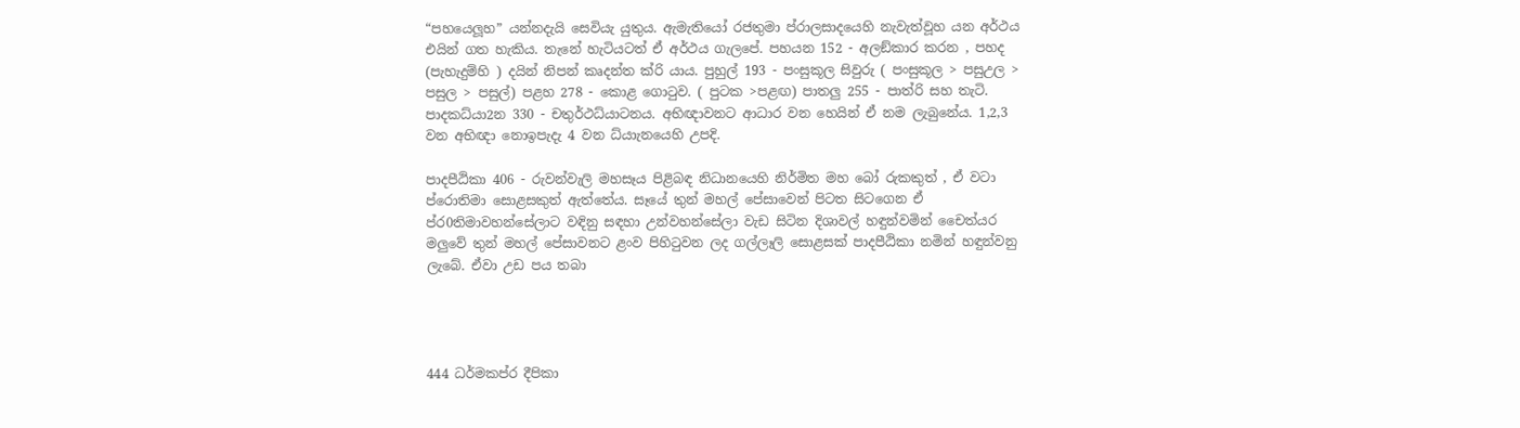“පහයෙලූහ” යන්නදැයි සෙවියැ යුතුය. ඇමැතියෝ රජතුමා ප්රාලසාදයෙහි නැවැත්වූහ යන අර්ථය එයින් ගත හැකිය. තැනේ හැටියටත් ඒ අර්ථය ගැලපේ. පහයන 152 - අලඞ්කාර කරන , පහද (පැහැදුම්හි ) දයින් නිපන් කෘදන්ත ක්රි යාය. පුහුල් 193 - පංසුකූල සිවුරු ( පංසුකූල > පසුඋල > පසුල > පසුල්) පළහ 278 - කොළ ගොටුව‍. ( පුටක >පළඟ) පාතලු 255 - පාත්රි සහ තැටි. පාදකධ්යා2න 330 - චතුර්ථධ්යාටනය. අභිඥාවනට ආධාර වන හෙයින් ඒ නම ලැබුනේය. 1,2,3 වන අභිඥා නොඉපැදැ 4 වන ධ්යාැනයෙහි උපදි.

පාදපීඨිකා 406 - රුවන්වැලි මහසෑය පිළිබඳ නිධානයෙහි නිර්මිත මහ බෝ රුකකුත් , ඒ වටා ප්රොතිමා සොළසකුත් ඇත්තේය. සෑයේ තුන් මහල් පේසාවෙන් පිටත සිටගෙන ඒ ප්ර0තිමාවහන්සේලාට වඳිනු සඳහා උන්වහන්සේලා වැඩ සිටින දිශාවල් හඳුන්වමින් චෛත්යර මලුවේ තුන් මහල් පේසාවනට ළංව පිහිටුවන ලද ගල්ලෑලි සොළසක් පාදපීඨිකා නමින් හඳුන්වනු ලැබේ. ඒවා උඩ පය තබා




444 ධර්මකප්ර දීපිකා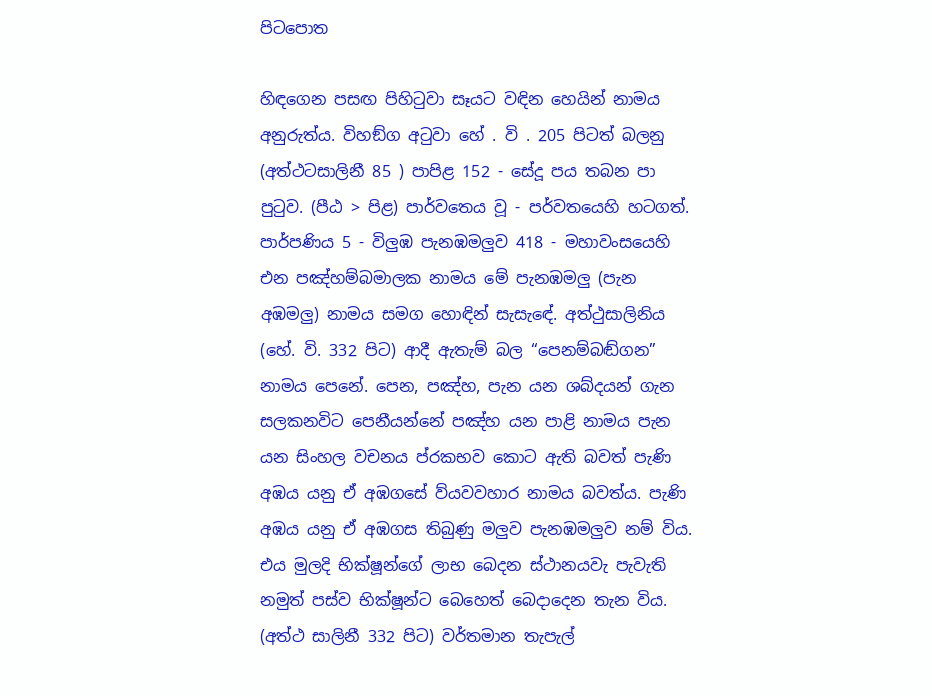පිටපොත

හිඳගෙන පසඟ පිහිටුවා සෑයට වඳින හෙයින් නාමය අනුරුත්ය. විහඞ්ග අටුවා හේ . වි . 205 පිටත් බලනු (අත්ථටසාලිනී 85 ) පාපිළ 152 - සේදූ පය තබන පා පුටුව. (පීඨ > පිළ) පාර්වතෙය වූ - පර්වතයෙහි හටගත්. පාර්පණිය 5 - විලුඹ පැනඹමලුව 418 - මහාවංසයෙහි එන පඤ්හම්බමාලක නාමය මේ පැනඹමලු (පැන අඹමලු) නාමය සමග හොඳින් සැසැ‍ඳේ. අත්ථුසාලිනිය (හේ. වි. 332 පිට) ආදී ඇතැම් බල “පෙනම්බඬ්ගන” නාමය පෙනේ. පෙන, පඤ්හ, පැන යන ශබ්දයන් ගැන සලකනවිට පෙනීයන්නේ පඤ්හ යන පාළි නාමය පැන යන සිංහල වචනය ප්රකභව කොට ඇති බවත් පැණි අඹය යනු ඒ අඹගසේ ව්යවවහාර නාමය බවත්ය. පැණි අඹය යනු ඒ අඹගස තිබුණු මලුව පැනඹමලුව නම් විය. එය මුලදි භික්ෂූන්ගේ ලාභ බෙදන ස්ථානයවැ පැවැති නමුත් පස්ව භික්ෂූන්ට බෙහෙත් බෙදාදෙන තැන විය. (අත්ථ සාලිනී 332 පිට) වර්තමාන තැපැල්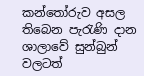කන්තෝරුව අසල තිබෙන පැරැණි දාන ශාලාවේ සුන්බුන් වලටත්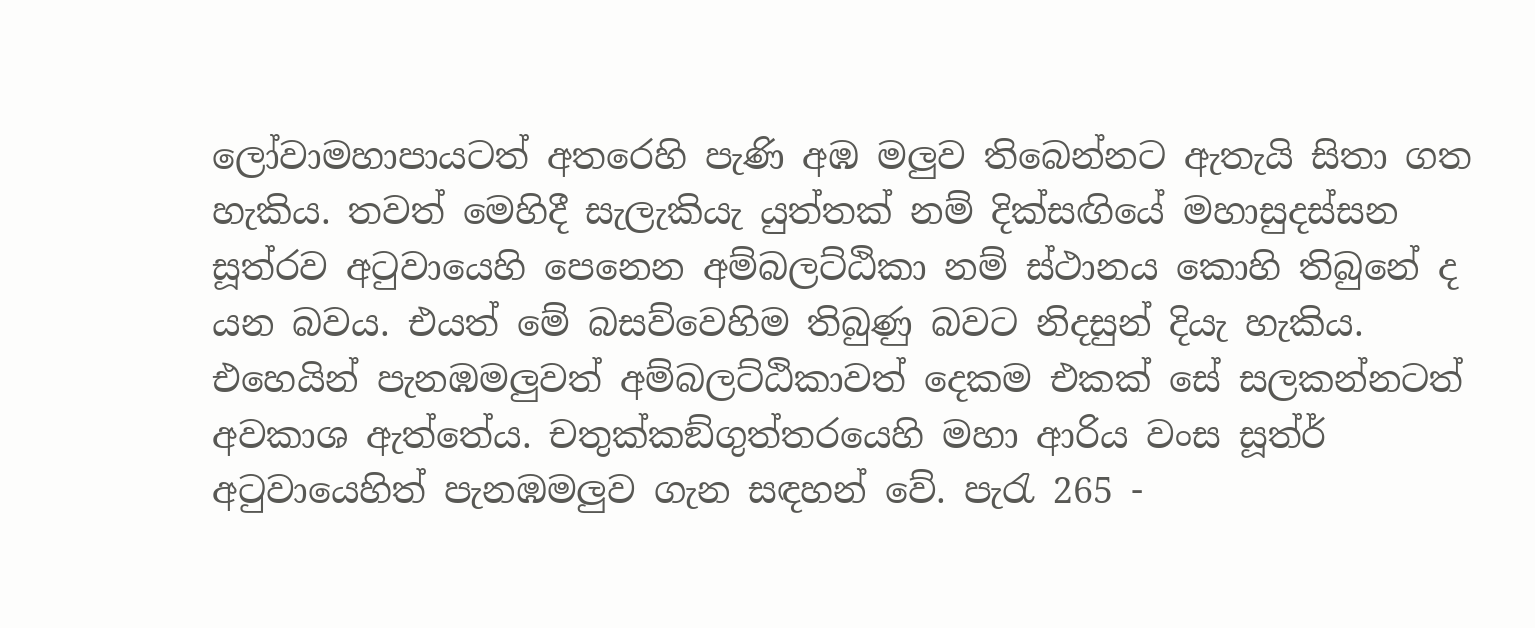ලෝවාමහාපායටත් අතරෙහි පැණි අඹ මලුව තිබෙන්නට ඇතැයි සිතා ගත හැකිය. තවත් මෙහිදී සැලැකියැ යුත්තක් නම් දික්සඟියේ මහාසුදස්සන සූත්රව අටුවායෙහි පෙනෙන අම්බලට්ඨිකා නම් ස්ථානය කොහි තිබුනේ ද යන බවය. එයත් මේ බසව්වෙහිම තිබුණු බවට නිදසුන් දියැ හැකිය. එහෙයින් පැනඹමලුවත් අම්බලට්ඨිකාවත් දෙකම එකක් සේ සලකන්නටත් අවකාශ ඇත්තේය. චතුක්කඞ්ගුත්තරයෙහි මහා ආරිය වංස සූත්ර් අටුවායෙහිත් පැනඹමලුව ගැන සඳහන් වේ. පැරැ 265 -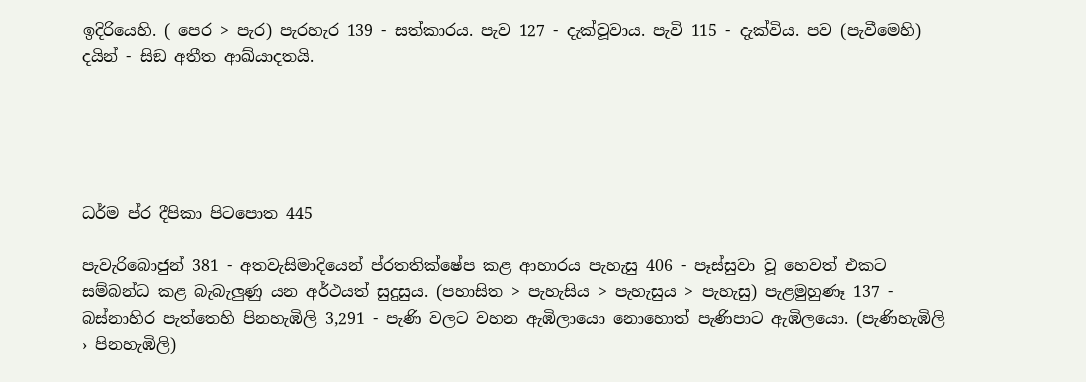ඉදිරියෙහි. ( පෙර > පැර) පැරහැර 139 - සත්කාරය. පැව 127 - දැක්වූවාය. පැවි 115 - දැක්විය. පව (පැවීමෙහි) දයින් - සිඞ අතීත ආඛ්යාදතයි.





ධර්ම ප්ර දීපිකා පිටපොත 445

පැවැරිබොජුන් 381 - අතවැසිමාදියෙන් ප්රතතික්ෂේප කළ ආහාරය පැහැසු 406 - පෑස්සුවා වූ හෙවත් එකට සම්බන්ධ කළ බැබැලුණු යන අර්ථයත් සුදුසුය. (පහාසිත > පැහැසිය > පැහැසුය > පැහැසු) පැළමුහුණෑ 137 - බස්නාහිර පැත්තෙහි පිනහැඹිලි 3,291 - පැණි වලට වහන ඇඹිලායො නොහොත් පැණිපාට ඇඹිලයො. (පැණිහැඹිලි › පිනහැඹිලි)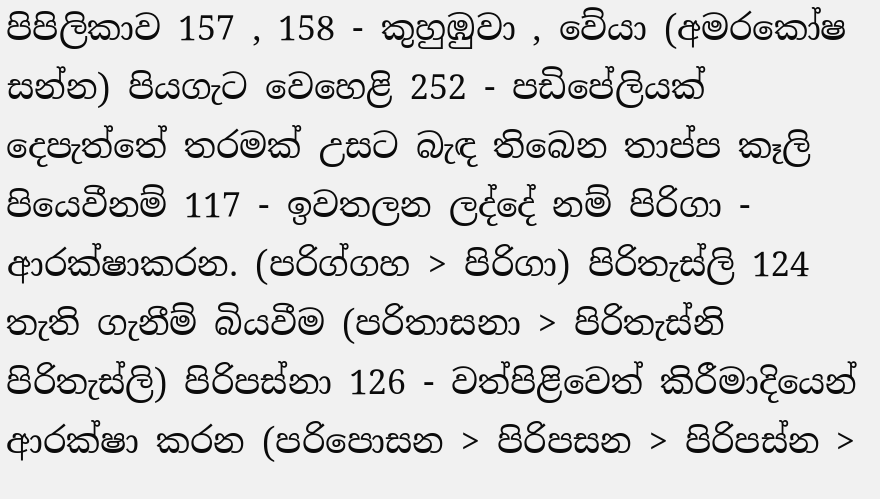පිපිලිකාව 157 , 158 - කුහුඹුවා , වේයා (අමරකෝෂ සන්න) පියගැට වෙහෙළි 252 - පඩිපේලියක් දෙපැත්තේ තරමක් උසට බැඳ තිබෙන තාප්ප කෑලි පියෙවීනම් 117 - ඉවතලන ලද්දේ නම් පිරිගා - ආරක්ෂාකර‍න. (පරිග්ගහ > පිරිගා) පිරිතැස්ලි 124 තැති ගැනීම් බියවීම (පරිතාසනා > පිරිතැස්නි පිරිතැස්ලි) පිරිපස්නා 126 - වත්පිළිවෙත් කිරීමාදියෙන් ආරක්ෂා කරන (පරිපොසන > පිරිපසන > පිරිපස්න >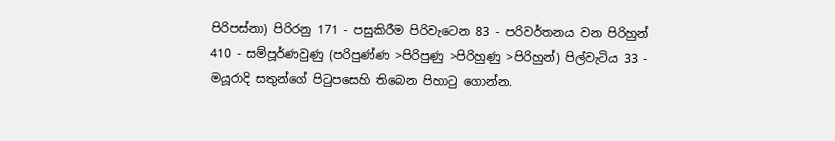පිරිපස්නා) පිරිරනු 171 - පසුකිරීම පිරිවැටෙන 83 - පරිවර්තනය වන පිරිහුන් 410 - සම්පූර්ණවුණු (පරිපුණ්ණ >පිරිපුණු >පිරිහුණු >පිරිහුන්) පිල්වැටිය 33 - මයූරාදි සතුන්ගේ පිටුපසෙහි තිබෙන පිහාටු ගොන්න.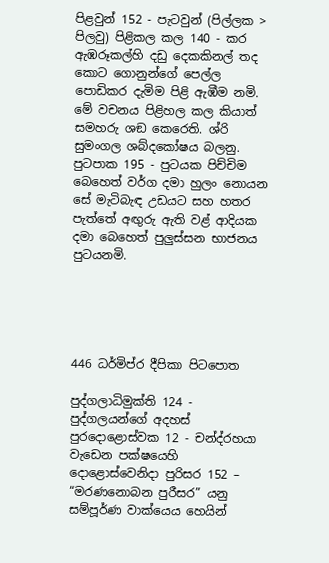පිළවුන් 152 - පැටවුන් (පිල්ලක > පිලවු) පිළිකල කල 140 - කර ඇඹරූකල්හි දඩු දෙකකිනල් තද කොට ගොනුන්ගේ පෙල්ල පොඩිකර දැමිම පිළි ඇඹීම නමි. මේ වචනය පිළිහල කල කියාත් සමහරු ශඞ කෙරෙති. ශ්රි සුමංගල ශබ්දකෝෂය බලනු. පුටපාක 195 - පුටයක පිච්චිම බෙහෙත් වර්ග දමා හුලං නොයන සේ මැටිබැඳ උඩයට සහ හතර පැත්තේ අඟුරු ඇති වළ් ආදියක දමා බෙහෙත් පුලුස්සන භාජනය පුටයනමි.





446 ධර්මිප්ර දීපිකා පිටපොත

පුද්ගලාධිමුක්ති 124 - පුද්ගලයන්ගේ අදහස් පුර‍දොළොස්වක 12 - චන්ද්රහයා වැඩෙන පක්ෂයෙහි දොළොස්වෙනිදා පුරිසර 152 – “මරණනොබන පුරීසර” යනු සම්පූර්ණ වාක්යෙය හෙයින්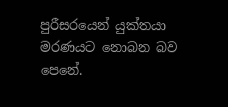පුරීසරයෙන් යුක්තයා මරණයට නොබන බව පෙනේ.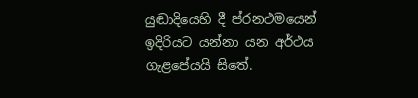යුඬාදියෙහි දී ප්රනථමයෙන් ඉදිරියට යන්නා යන අර්ථය ගැළපේයයි සිතේ.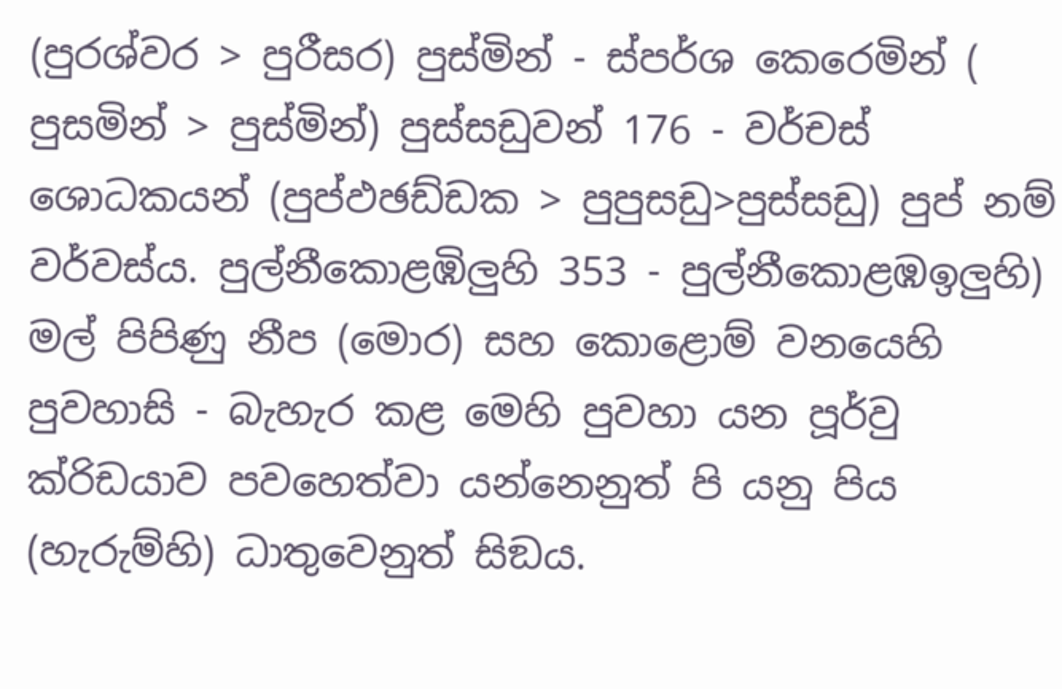(පුරශ්වර > පුරීසර) පුස්මින් - ස්පර්ශ කෙරෙමින් ( පුසමින් > පුස්මින්) පුස්සඩුවන් 176 - වර්චස් ශොධකයන් (පුප්ඵඡඩ්ඩක > පුපුසඩු>පුස්සඩු) පුප් නම් වර්වස්ය. පුල්නීකොළඹිලුහි 353 - පුල්නීකොළඹඉලුහි) මල් පිපිණු නීප (මොර) සහ කොළොම් වනයෙහි පුවහාසි - බැහැර කළ මෙහි පුවහා යන පූර්වු ක්රිඩයාව පවහෙත්වා යන්නෙනුත් පි යනු පිය (හැරුම්හි) ධාතුවෙනුත් සිඞය.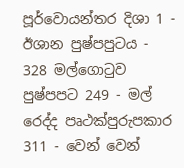පූර්වොයන්තර දිශා 1 - ඊශාන පුෂ්පපුටය - 328 මල්ගොටුව පුෂ්පපට 249 - මල් රෙද්ද පෘථක්පුරුපකාර 311 - වෙන් වෙන්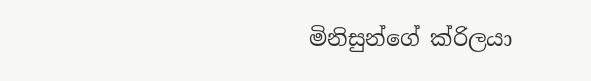මිනිසුන්ගේ ක්රිලයා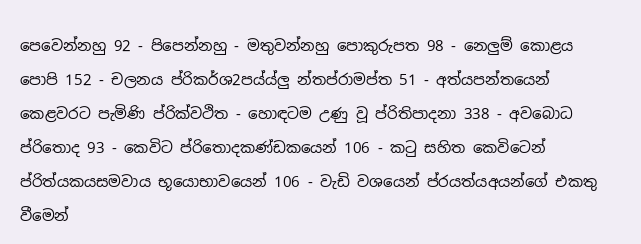පෙවෙන්නහු 92 - පිපෙන්නහු - මතුවන්නහු පොකුරුපත 98 - නෙලුම් කොළය පොපි 152 - චලනය ප්රිකර්ශ2පය්ය්ලු න්තප්රාමප්ත 51 - අත්යපන්තයෙන් කෙළවරට පැමිණි ප්රික්වථිත - හොඳටම උණු වූ ප්රිතිපාදනා 338 - අවබොධ ප්රිතොද 93 - කෙවිට ප්රිතොදකණ්ඩකයෙන් 106 - කටු සහිත කෙවිටෙන් ප්රිත්යකයසමවාය භූයොභාවයෙන් 106 - වැඩි වශයෙන් ප්රයත්යඅයන්ගේ එකතු වීමෙන්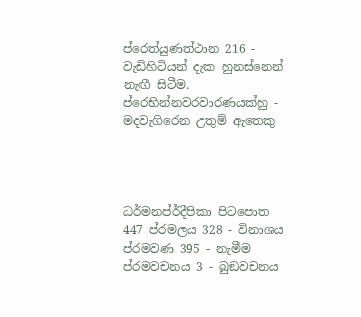ප්රෙත්යුණත්ථාන 216 - වැඩිහිටියන් දැක හුනස්නෙන් නැඟී සිටීම. ප්රෙභින්නවරවාරණයක්හු - මදවැගිරෙන උතුම් ඇතෙකු




ධර්මනප්ර්දීපිකා පිටපොත 447 ප්රමලය 328 - විනාශය ප්රමවණ 395 - නැමීම ප්රමවචනය 3 - බුඞවචනය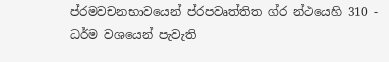ප්රමවචනභාවයෙන් ප්රපවෘත්තිත ග්ර න්ථයෙහි 310 - ධර්ම වශයෙන් පැවැති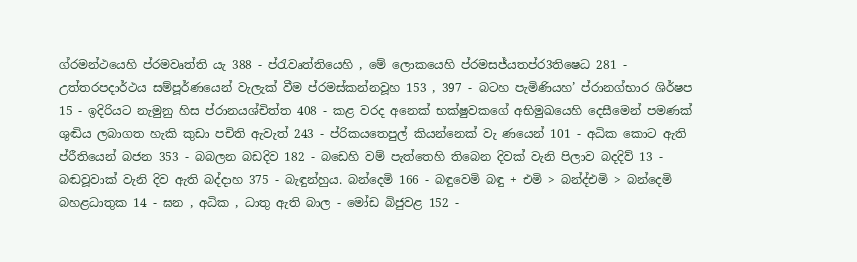ග්රමන්ථයෙහි ප්රමවෘත්ති යැ 388 - ප්රැවෘත්තියෙහි , මේ ලොකයෙහි ප්රමසජ්යතප්ර3තිෂෙධ 281 - උත්තරපදාර්ථය සම්පූර්ණයෙන් වැලැක් වීම ප්රමස්කන්නවූහ 153 , 397 - බටහ පැමිණියහ’ ප්රානග්භාර ශිර්ෂප 15 - ඉදිරියට නැමුනු හිස ප්රානයශ්චිත්ත 408 - කළ වරද අනෙක් භක්ෂුව‍කගේ අභිමුඛයෙහි දෙසීමෙන් පමණක් ශුඬිය ලබාගත හැකි කුඩා පචිති ඇවැත් 243 - ප්රිකයතෙපුල් කියන්නෙක් වැ ණයෙන් 101 - අධික කොට ඇති ප්රීතියෙන් බජන 353 - බබලන බඩදිව 182 - බඩෙහි වම් පැත්තෙහි තිබෙන දිවක් වැනි පිලාව බදදිව් 13 - බඬවූවාක් වැනි දිව ඇති බද්දාහ 375 - බැඳුන්හුය. බන්දෙමි 166 - බඳුවෙමි බඳු + එමි > බන්ද්එමි > බන්දෙමි බහළධාතුක 14 - ඝන , අධික , ධාතු ඇති බාල - මෝඩ බිජුවළ 152 -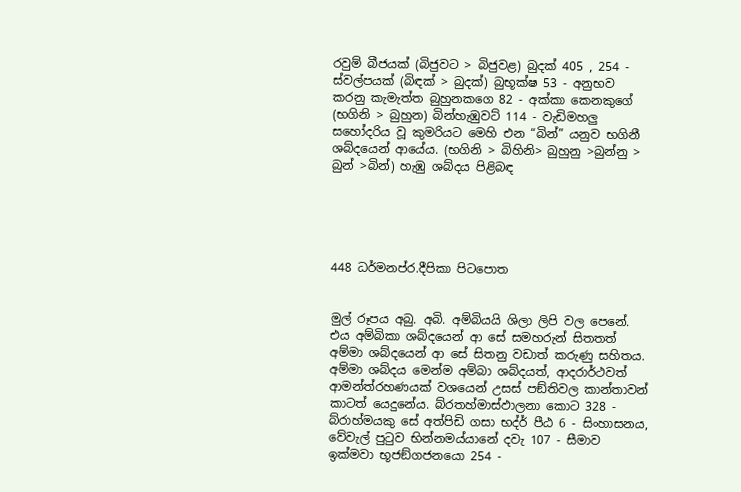රවුම් බීජයක් (බිජුවට > බිජුවළ) බුදක් 405 , 254 - ස්වල්පයක් (බිඳක් > බුදක්) බුභූක්ෂ 53 - අනුභව කරනු කැමැත්ත බුහුනකගෙ 82 - අක්කා කෙනකුගේ (භගිනි > බුහුන) බින්හැඹුවට් 114 - වැඩිමහලු සහෝදරිය වූ කුමරියට මෙහි එන “බින්” යනුව භගිනී ශබ්දයෙන් ආයේය. (භගිනි > බිහිනි> බුහුනු >බුන්නු > බුන් >බින්) හැඹු ශබ්දය පිළිබඳ





448 ධර්මනප්ර.දීපිකා පිටපොත


මුල් රූපය අබු. අබි. අම්බියයි ශිලා ලිපි වල පෙනේ. එය අම්බිකා ශබ්දයෙන් ආ සේ සමහරුන් සිතතත් අම්මා ශබ්දයෙන් ආ සේ සිතනු වඩාත් කරුණු සහිතය. අම්මා ශබ්දය මෙන්ම අම්බා ශබ්දයත්, ආදරාර්ථවත් ආමන්ත්රහණයක් වශයෙන් උසස් පඞ්තිවල කාන්තාවන් කාටත් යෙදුනේය. බ්රතහ්මාස්ඵාලනා කොට 328 - බ්රාහ්මයකු සේ අත්පිඩි ගසා භද්ර් පීඨ 6 - සිංහාසනය, වේවැල් පුටුව භින්නමය්යානේ දවැ 107 - සීමාව ඉක්මවා භූජඞ්ගජනයො 254 -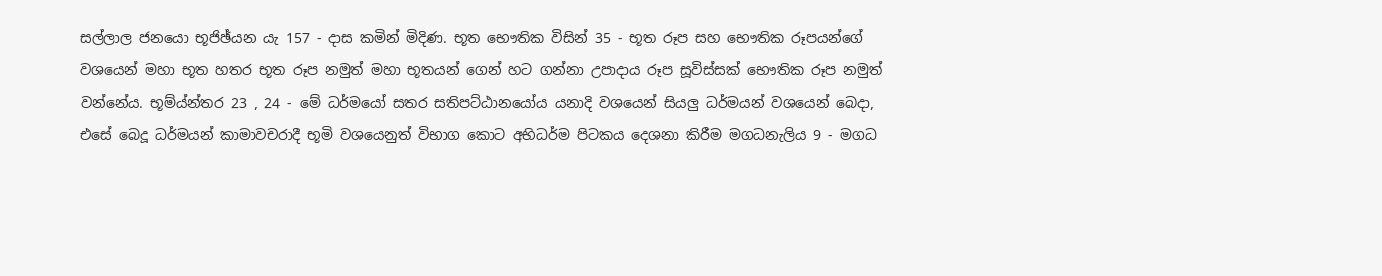සල්ලාල ජනයො භූජිඡ්යන යැ 157 - දාස කමින් මිදිණ. භූත භෞතික විසින් 35 - භූත රූප සහ භෞතික රූපයන්ගේ වශයෙන් මහා භූත හතර භූත රූප නමුත් මහා භූතයන් ගෙන් හට ගන්නා උපාදාය රූප සූවිස්සක් භෞතික රූප නමුත් වන්නේය. භූම්ය්න්තර 23 , 24 - මේ ධර්මයෝ සතර සතිපට්ඨානයෝය යනාදි වශයෙන් සියලු ධර්මයන් වශයෙන් බෙදා, එසේ බෙදූ ධර්මයන් කාමාවචරාදී භූමි වශයෙනුත් විභාග කොට අභිධර්ම පිටකය දෙශනා කිරීම මගධනැලිය 9 - මගධ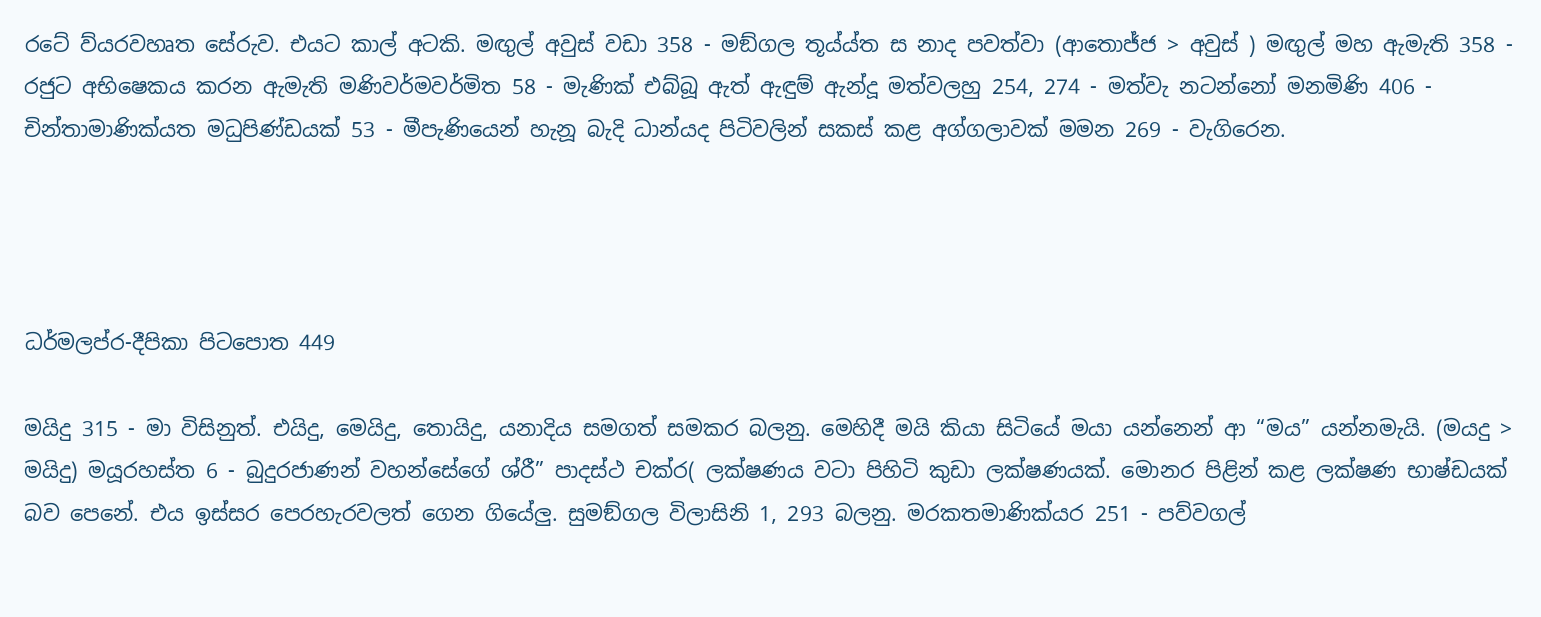රටේ ව්යරවහෘත සේරුව. එයට කාල් අටකි. මඟුල් අවුස් වඩා 358 - මඞ්ගල තූය්ය්ත ස නාද පවත්වා (ආතොජ්ජ > අවුස් ) මඟුල් මහ ඇමැති 358 - රජුට අභිෂෙකය කරන ඇමැති මණිවර්මවර්මිත 58 - මැණික් එබ්බූ ඇත් ඇඳුම් ඇන්දූ මත්වලහු 254, 274 - මත්වැ නටන්නෝ මනමිණි 406 - චින්තාමාණික්යත මධුපිණ්ඩයක් 53 - මීපැණියෙන් හැනූ බැදි ධාන්යද පිටිවලින් සකස් කළ අග්ගලාවක් මමන 269 - වැගිරෙන.




ධර්මලප්ර-දීපිකා පිටපොත 449

මයිදු 315 - මා විසිනුත්. එයිදු, මෙයිදු, තොයිදු, යනාදිය සමගත් සමකර බලනු. මෙහිදී මයි කියා සිටියේ මයා යන්නෙන් ආ “මය” යන්නමැයි. (මයදු > මයිදු) මයූරහස්ත 6 - බුදුරජාණන් වහන්සේගේ ශ්රී” පාදස්ථ චක්ර( ලක්ෂණය වටා පිහිටි කුඩා ලක්ෂණයක්. මොනර පිළින් කළ ලක්ෂණ භාෂ්ඩයක් බව පෙනේ. එය ඉස්සර පෙරහැරවලත් ගෙන ‍ගියේලු. සුමඞ්ගල විලාසිනි 1, 293 බලනු. මරකතමාණික්යර 251 - පව්වගල්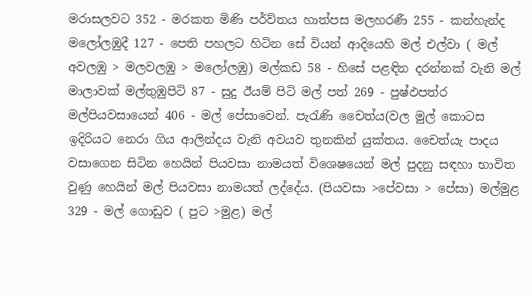මරාසලවට 352 - මරකත මිණි පර්ව්තය හාත්පස මලහරණී 255 - කන්හැන්ද මලෝලඹුදී 127 - පෙති පහලට හිටින සේ වියන් ආදියෙහි මල් එල්වා ( මල් අවලඹු > මලවලඹු > මලෝලඹු) මල්කඩ 58 - හිසේ පළඳින දරන්නක් වැනි මල් මාලාවක් මල්තුඹුපිටි 87 - සුදු ඊයම් පිටි මල් පත් 269 - පුෂ්ඵපත්ර මල්පියවසායෙන් 406 - මල් පේසාවෙන්. පැරැණි චෛත්ය(වල මුල් කොටස ඉදිරියට නෙරා ගිය ආලින්දය වැනි අවයව තුනකින් යුක්තය. චෛත්යැ පාදය වසාගෙන සිටින හෙයින් පියවසා නාමයත් විශෙෂයෙන් මල් පුදනු සඳහා භාවිත වුණු හෙයින් මල් පියවසා නාමයත් ලද්දේය. (පියවසා >පේවසා > පේසා) මල්මුළ 329 - මල් ගොඩුව ( පුට >මුළ) මල්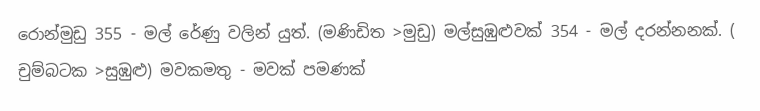රොන්මුඩු 355 - මල් රේණු වලින් යුත්. (මණිඩිත >මුඩු) මල්සුඹුළුවක් 354 - මල් දරන්නනක්. ( චුම්බටක >සුඹුළු) මවකමතු - මවක් පමණක්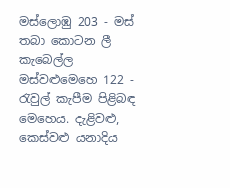මස්ලොඹු 203 - මස් තබා කොටන ලී කැබෙල්ල මස්වළුමෙහෙ 122 - රැවුල් කැපීම පිළිබඳ මෙහෙය. දැළිවළු, කෙස්වළු යනාදිය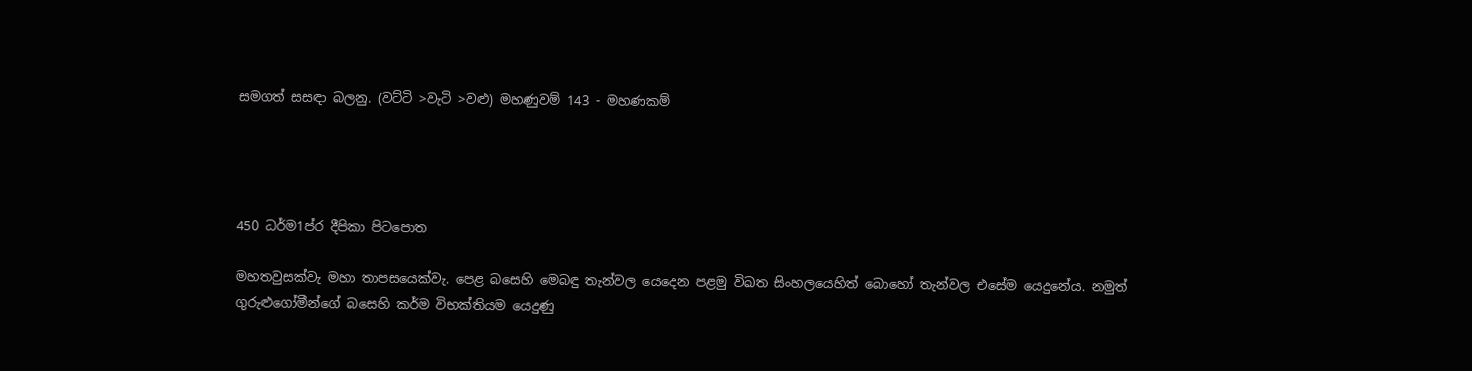සමගත් සසඳා බලනු. (වට්ටි >වැටි >වළු) මහණුවම් 143 - මහණකම්




450 ධර්ම1ප්ර දීපිකා පිටපොත

මහතවුසක්වැ මහා තාපසයෙක්වැ. පෙළ බසෙහි මෙබඳු තැන්වල යෙදෙන පළමු විඛත සිංහලයෙහිත් බොහෝ තැන්වල එසේම යෙදුනේය. නමුත් ගුරුළුගෝමීන්ගේ බසෙහි කර්ම විභක්තියම යෙදුණු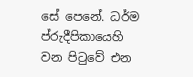සේ පෙනේ. ධර්ම ප්රුදීපිකායෙහි වන පිටුවේ එන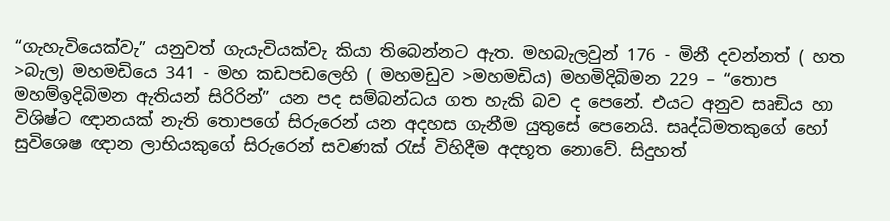“ගැහැවියෙක්වැ” යනුවත් ගැයැවියක්වැ කියා තිබෙන්නට ඇත. මහබැලවුන් 176 - මිනී දවන්නත් ( හත >බැල) මහමඩියෙ 341 - මහ කඩපඩලෙහි ( මහමඩුව >මහමඩිය) මහමිදිබිමන 229 – “තොප මහම්ඉදිබිමන ඇතියන් සිරිරින්” යන පද සම්බන්ධය ගත හැකි බව ද පෙනේ. එයට අනුව සෘඞිය හා විශිෂ්ට ඥානයක් නැති තොපගේ සිරුරෙන් යන අදහස ගැනීම යුතුසේ පෙනෙයි. සෘද්ධිමතකුගේ හෝ සුවිශෙෂ ඥාන ලාභියකුගේ සිරුරෙන් සවණක් රැස් විහිදීම අදභූත නොවේ. සිදුහත්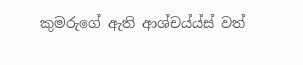කුමරුගේ ඇති ආශ්චය්ය්ස් වත්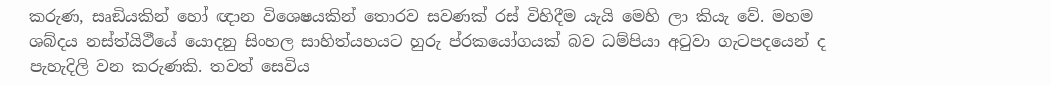කරුණ, සෘඞියකින් හෝ ඥාන විශෙෂයකින් තොරව සවණක් රස් විහිදීම යැයි මෙහි ලා කියැ වේ. මහම ශබ්දය නස්ත්යිථීයේ යොදනු සිංහල සාහිත්යහයට හුරු ප්රකයෝගයක් බව ධම්පියා අටුවා ගැටපදයෙන් ද පැහැදිලි වන කරුණකි. තවත් සෙවිය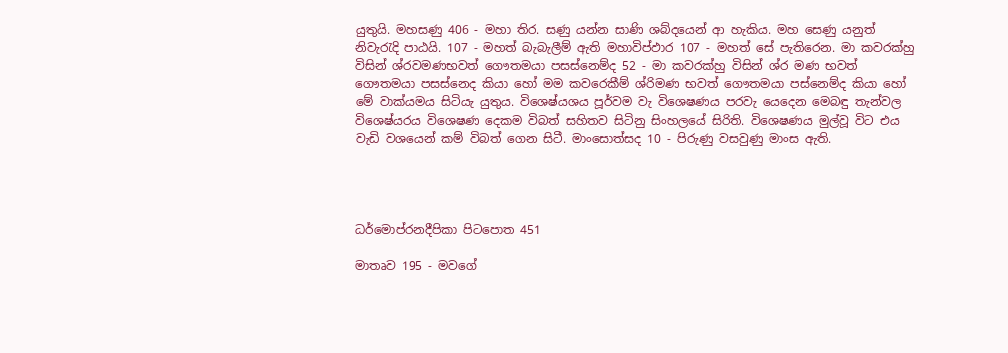යුතුයි. මහසණු 406 - මහා තිර. සණු යන්න සාණි ශබ්දයෙන් ආ හැකිය. මහ සෙණු යනුත් නිවැරැදි පාඨයි. 107 - මහත් බැබැලීම් ඇති මහාවිප්ඵාර 107 - මහත් සේ පැතිරෙන. මා කවරක්හු විසින් ශ්රවමණභවත් ගෙ‍ෟතමයා පසස්නෙම්ද 52 - මා කවරක්හු විසින් ශ්ර මණ භවත් ගෞතමයා පසස්නෙද කියා හෝ මම කවරෙකීම් ශ්රිමණ භවත් ගෞතමයා පස්නෙම්ද කියා හෝ මේ වාක්යමය සිටියැ යුතුය. විශෙෂ්යශය පූර්වම වැ විශෙෂණය පරවැ යෙදෙන මෙබඳු තැන්වල විශෙෂ්යරය විශෙෂණ දෙකම විබත් සහිතව සිටිනු සිංහලයේ සිරිති. විශෙෂණය මුල්වූ විට එය වැඩි වශයෙන් කම් විබත් ගෙන සිටී. මාංසොත්සද 10 - පිරුණු වසවුණු මාංස ඇති.




ධර්මොප්රනදීපිකා පිටපොත 451

මාතෘව 195 - මවගේ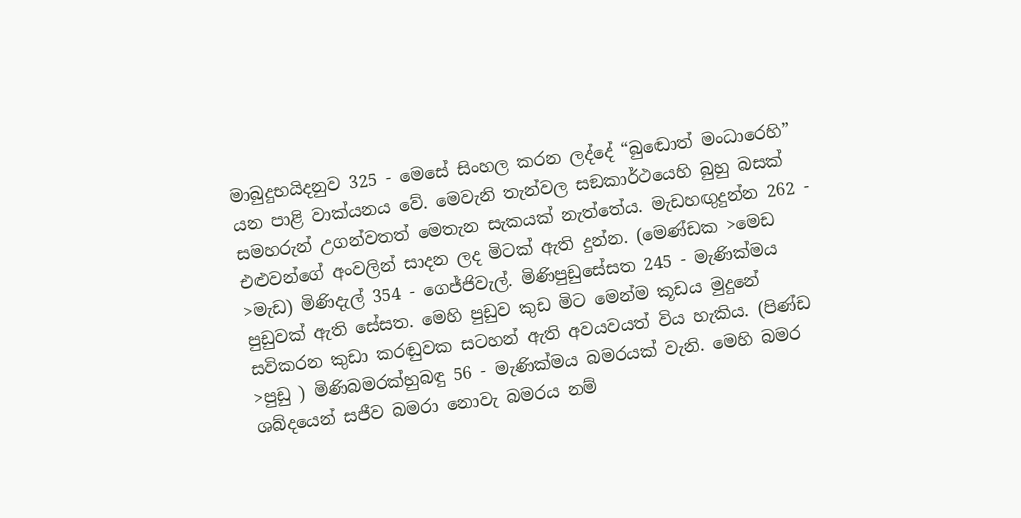මාබුදුභයිදනුව 325 - මෙසේ සිංහල කරන ලද්දේ “බු‍ඬොත් මංධාරෙහි” යන පාළි වාක්යනය වේ. මෙවැනි තැන්වල සඞකාර්ථයෙහි බුහු බසක් සමහරුන් උගන්වතත් මෙතැන සැකයක් නැත්තේය. මැඩහඟුදුන්න 262 - එළුවන්ගේ අංවලින් සාදන ලද මිටක් ඇති දුන්න. (මෙණ්ඩක >මෙඩ >මැඩ) මිණිදැල් 354 - ගෙජ්ජිවැල්. මිණිපුඩුසේසත 245 - මැණික්මය පුඩුවක් ඇති සේසත. මෙහි පුඩුව කුඩ මිට මෙන්ම කූඩය මුදුනේ සවිකරන කුඩා කරඬුවක සටහන් ඇති අවයවයත් විය හැකිය. (පිණ්ඩ >පුඩු ) මිණිබමරක්හුබඳු 56 - මැණික්මය බමරයක් වැනි. මෙහි බමර ශබ්දයෙන් සජීව බමර‍ා නොවැ බමරය නම්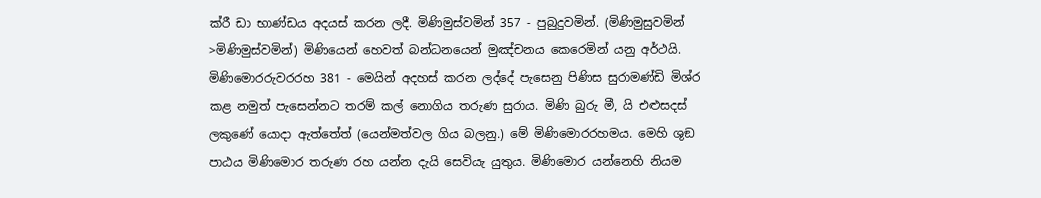ක්රී ඩා භාණ්ඩය අදයස් කරන ලදී. මිණිමුස්වමින් 357 - පුබුදුවමින්. (මිණිමුසුවමින් >මිණිමුස්වමින්) මිණියෙන් හෙවත් බන්ධනයෙන් මුඤ්චනය කෙරෙමින් යනු අර්ථයි. මිණිමෙ‍ාරරුවරරහ 381 - මෙයින් අදහස් කරන ලද්දේ පැසෙනු පිණිස සුරාමණ්ඩි මිශ්ර කළ නමුත් පැසෙන්නට තරම් කල් නොගිය තරුණ සුරාය. මිණි බුරු මී, යි එළුසදස් ලකුණේ යොදා ඇත්තේත් (යෙන්මත්වල ගිය බලනු.) මේ මිණිමොරරහමය. මෙහි ශුඞ පාඨය මිණිමොර තරුණ රහ යන්න දැයි සෙවියැ යුතුය. මිණිමොර යන්නෙහි නියම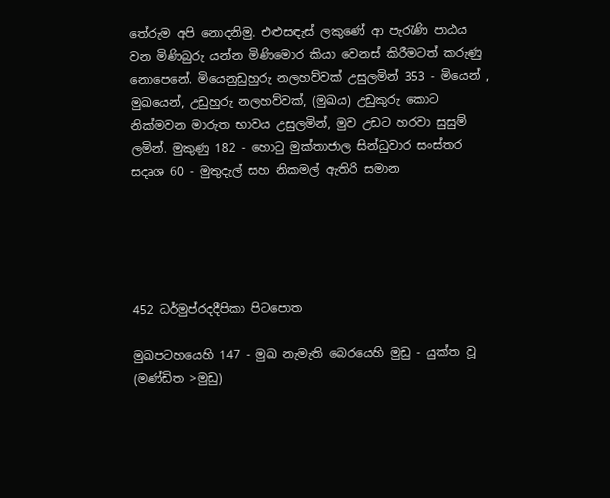තේරුම අපි නොදනිමු. එළුසඳැස් ලකුණේ ආ පැරැණි පාඨය වන මිණිබුරු යන්න මිණිමොර කියා වෙනස් කිරීමටත් කරුණු නොපෙනේ. මියෙනුඩුහුරු නලහව්වක් උසුලමින් 353 - මියෙන් , මුඛයෙන්, උඩුහුරු නලහව්වක්, (මුඛය) උඩුකුරු කොට නික්මවන මාරුත භාවය උසුලමින්, මුව උඩට හරව‍ා සුසුම් ලමින්. මුකුණු 182 - හොටු මුක්තාජාල සින්ධුවාර සංස්තර සදෘශ 60 - මුතුදැල් සහ නිකමල් ඇතිරි සමාන





452 ධර්මුප්රදදීපිකා පිටපොත

මුඛපටහයෙහි 147 - මුඛ නැමැති බෙරයෙහි මුඩු - යුක්ත වූ (මණ්ඩිත >මුඩු)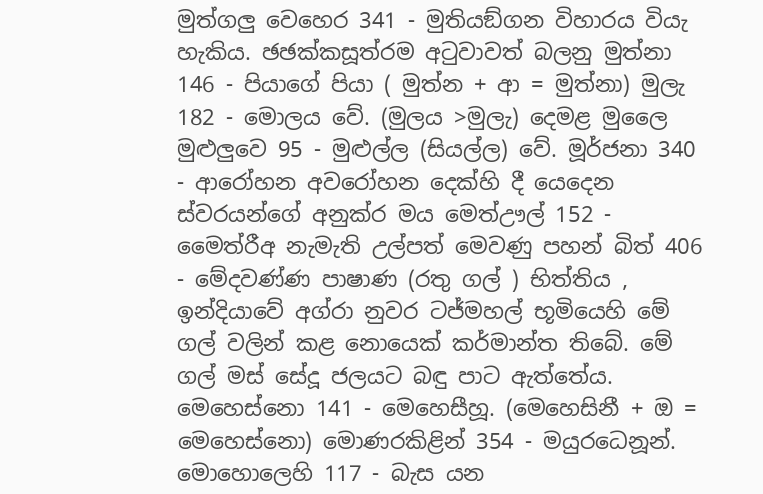මුත්ගලු වෙහෙර 341 - මුතියඞ්ගන විහාරය වියැ හැකිය. ඡඡක්කසූත්රම අටුවාවත් බලනු මුත්නා 146 - පියාගේ පියා ( මුත්න + ආ = මුත්නා) මුලැ 182 - මොලය වේ. (මුලය >මුලැ) දෙමළ මුලෛ මුළුලුවෙ 95 - මුළුල්ල (සියල්ල) වේ. මූර්ජනා 340 - ආරෝහන අවරෝහන දෙක්හි දී යෙදෙන ස්වර‍යන්ගේ අනුක්ර මය මෙත්ඌල් 152 - මෛත්රීඅ නැමැති උල්පත් මෙවණු පහන් බිත් 406 - මේදවණ්ණ පාෂාණ (රතු ගල් ) භිත්තිය , ඉන්දියාවේ අග්රා ‍නුවර ටජ්මහල් භූමියෙහි මේ ගල් වලින් කළ නොයෙක් කර්මාන්ත තිබේ. මේ ගල් මස් සේදූ ජලයට බඳු පාට ඇත්තේය. මෙහෙස්නො 141 - මෙහෙසීහූ. (මෙහෙසිනී + ඔ = මෙහෙස්නො) මොණරකිළින් 354 - මයුරධෙනූන්. මොහොලෙහි 117 - බැස යන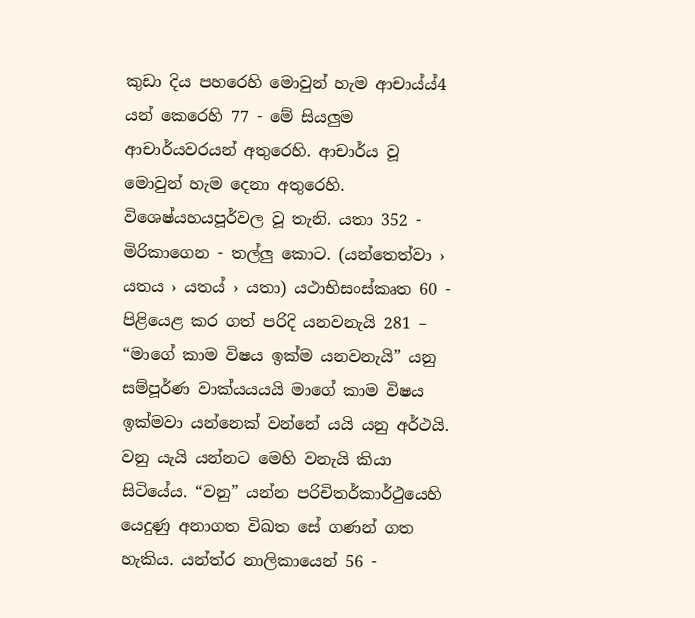කුඩා දිය පහරෙහි මොවුන් හැම ආචාය්ය්4 යන් කෙරෙහි 77 - මේ සියලුම ආචාර්යවරයන් අතුරෙහි. ආචාර්ය වූ මොවුන් හැම දෙනා අතුරෙහි. විශෙෂ්යහයපූර්වල වූ තැනි. යතා 352 - මිරිකාගෙන - තල්ලු කොට. (යන්තෙත්වා › යතය › යතය් › යතා) යථාභිසංස්කෘත 60 - පිළියෙළ කර ගත් පරිදි යනවනැයි 281 – “මාගේ කාම විෂය ඉක්ම යනවනැයි” යනු සම්පූර්ණ වාක්යයයයි මාගේ කාම විෂය ඉක්මවා යන්නෙක් වන්නේ යයි යනු අර්ථයි. වනු යැයි යන්නට මෙහි වනැයි කියා සිටියේය. “වනු” යන්න පරිචිතර්කාර්ථුයෙහි යෙදුණු අනාගත විඛත සේ ගණන් ගත හැකිය. යන්ත්ර නාලිකායෙන් 56 -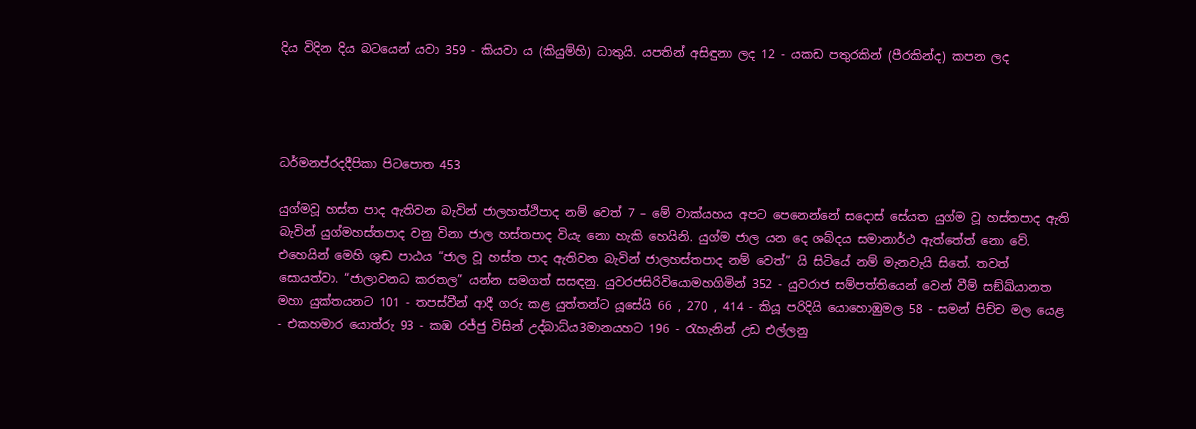දිය විදින දිය බටයෙන් යවා 359 - කියවා ය (කියුම්හි) ධාතුයි. යපතින් අසිඳුනා ලද 12 - යකඩ පතුරකින් (පීරකින්ද) කපන ලද




ධර්මනප්රදදීපිකා පිටපොත 453

යුග්මවූ හස්ත පාද ඇතිවන බැවින් ජාලහත්ථිපාද නම් වෙත් 7 – මේ වාක්යහය අපට පෙනෙන්නේ සදොස් සේයත යුග්ම වූ හස්තපාද ඇති බැවින් යුග්මහස්තපාද වනු විනා ජාල හස්තපාද වියැ නො හැකි හෙයිනි. යුග්ම ජාල යන දෙ ශබ්දය සමානාර්ථ ඇත්තේත් නො වේ. එහෙයින් මෙහි ශුඬ පාඨය “ජාල වූ හස්ත පාද ඇතිවන බැවින් ජාලහස්තපාද නම් වෙත්” යි සිටියේ නම් මැනවැයි සිතේ. තවත් සොයත්වා. “ජාලාවනධ කරතල” යන්න සමගත් සසඳනු. යුවරජසිරිවියොමහගිමින් 352 - යුවරාජ සම්පත්තියෙන් වෙන් වීම් සඞ්ඛ්යානත මහා යුක්තයනට 101 - තපස්වීන් ආදී ගරු කළ යුත්තන්ට යූසේයි 66 , 270 , 414 - කියූ පරිදියි යොහොඹුමල 58 - සමන් පිච්ච මල යෙළ - එකහමාර යොත්රු 93 - කඹ රජ්ජු විසින් උද්බාධ්ය3මානයහට 196 - රැහැනින් උඩ එල්ලනු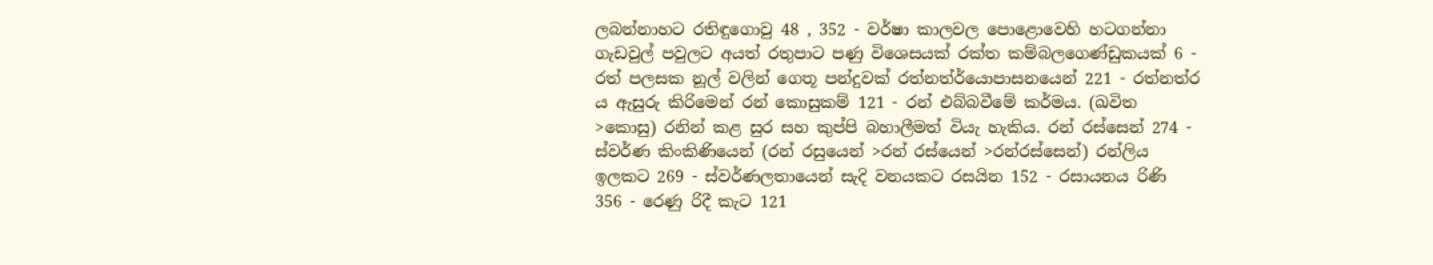ලබන්නාහට රතිඳුගොවු 48 , 352 - වර්ෂා කාලවල පොළොවෙහි හටගන්නා ගැඩවුල් පවුලට අයත් රතුපාට පණු විශෙසයක් රක්ත කම්බලගෙණ්ඩුකයක් 6 - රත් පලසක නූල් වලින් ගෙතූ පන්දුවක් රත්නත්ර්යොපාසනයෙන් 221 - රත්නත්ර ය ඇසුරු කිරිමෙන් රන් කොසුකම් 121 - රන් එබ්බවීමේ කර්මය. (ඛවිත >කොසු) රනින් කළ සුර සහ කුප්පි බහාලීමත් වියැ හැකිය. රන් රස්සෙන් 274 - ස්වර්ණ කිංකිණියෙන් (රන් රසුයෙන් >රන් රස්යෙන් >රන්රස්සෙන්) රන්ලිය ඉලකට 269 - ස්වර්ණලතායෙන් සැදි වනයකට රසයින 152 - රසායනය රිණි 356 - රෙණු රිදී කැට 121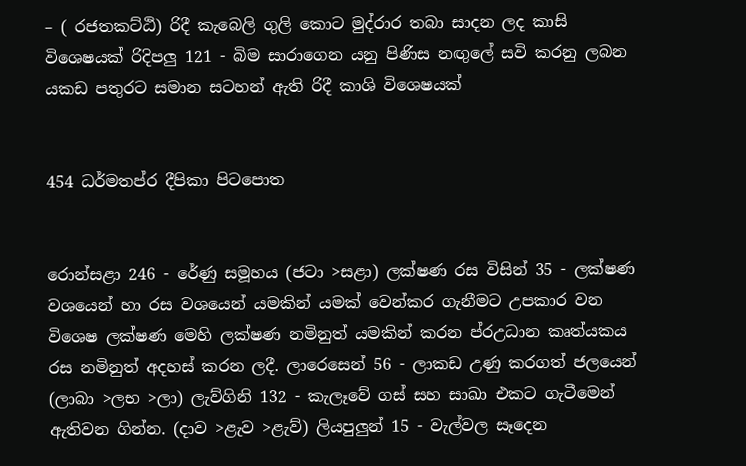– ( රජතකට්ඨි) රිදී කැබෙලි ගුලි‍ කොට මුද්රාර තබා සාදන ලද කාසි විශෙෂයක් රිදිපලු 121 - බිම සාරාගෙන යනු පිණිස නඟුලේ සවි කරනු ලබන යකඩ පතුරට සමාන සටහන් ඇති රිදී කාශි විශෙෂයක්


454 ධර්මතප්ර දීපිකා පිටපොත


රොන්සළා 246 - රේණු සමූහය (ජටා >සළා) ලක්ෂණ රස විසින් 35 - ලක්ෂණ වශයෙන් හා රස වශයෙන් යමකින් යමක් වෙන්කර ගැනීමට උපකාර වන විශෙෂ ලක්ෂණ මෙහි ලක්ෂණ නමිනුත් යමකින් කරන ප්රඋධාන කෘත්යකය රස නමිනුත් අදහස් කරන ලදී. ලාරෙසෙන් 56 - ලාකඩ උණු කරගත් ජලයෙන් (ලාබා >ලභ >ලා) ලැව්ගිනි 132 - කැලෑවේ ගස් සහ සාඛා එකට ගැටීමෙන් ඇතිවන ගින්න. (දාව >ළැව >ළැව්) ලියපුලුන් 15 - වැල්වල සෑදෙන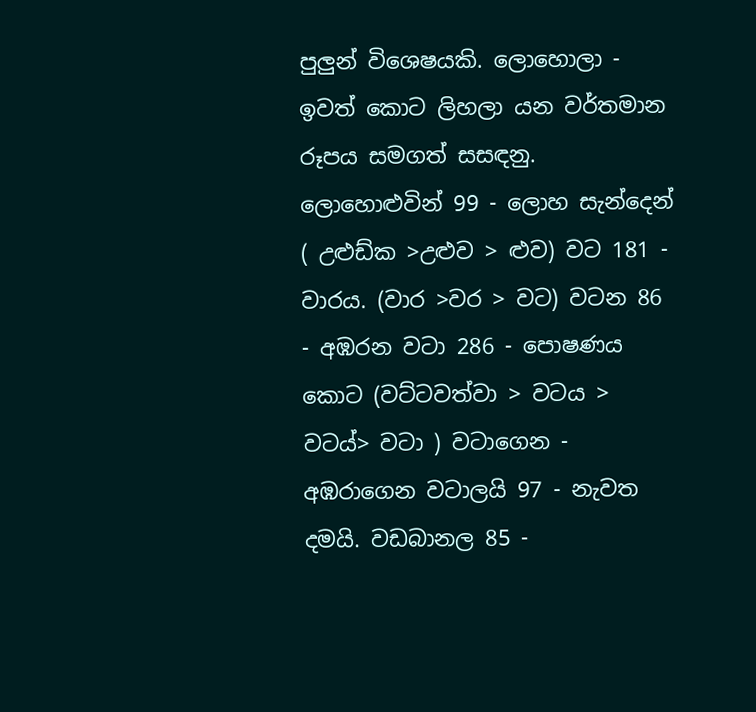පුලුන් ‍විශෙෂයකි. ලොහොලා - ඉවත් කොට ලිහලා යන වර්තමාන රූපය සමගත් සසඳනු. ලොහොළුවින් 99 - ලොහ සැන්දෙන් ( උළුඩ්ක >උළුව > ළුව) වට 181 - වාරය. (වාර >වර > වට) වටන 86 - අඹරන වටා 286 - පෙ‍ාෂණය කොට (වට්ටවත්වා > වටය > වටය්> වටා ) වටාගෙන - අඹරාගෙන වටාලයි 97 - නැවත දමයි. වඩබානල 85 -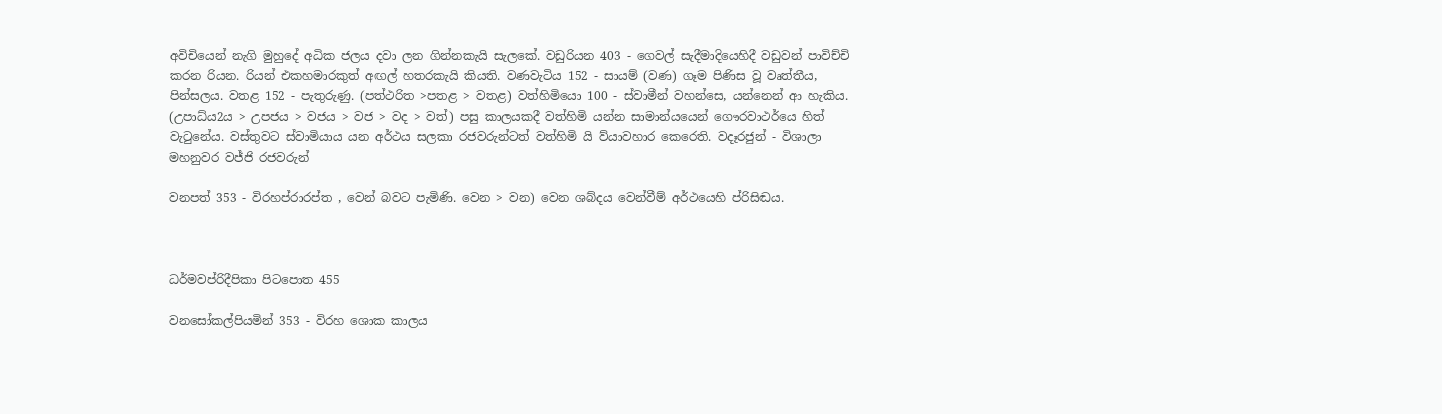අවිචියෙන් නැගි මුහුදේ අධික ජලය දවා ලන ගින්නකැයි සැලකේ. වඩුරියන 403 - ගෙවල් සැදීමාදියෙහිදී වඩුවන් පාවිච්චි කරන රියන. රියන් එකහමාරකුත් අඟල් හතරකැයි කියති. වණවැටිය 152 - සායම් (වණ) ගෑම පිණිස වූ වෘත්තීය, පින්සලය. වතළ 152 - පැතුරුණු. (පත්ථරිත >පතළ > වතළ) වත්හිමියො 100 - ස්වාමීන් වහන්සෙ, යන්නෙන් ආ හැකිය. (උපාධ්ය2ය > උපජය > වජය > වජ > වද > වත්) පසු කාලයකදී වත්හිමි යන්න සාමාන්ය‍යෙන් ගෞරවාථර්යෙ හිත් වැටුනේය. වස්තුවට ස්වාමියාය යන අර්ථය සලකා රජවරුන්ටත් වත්හිමි යි ව්යාවහාර කෙරෙති. වදෑරජුන් - විශාලා මහනුවර වජ්ජි රජවරුන්

වනපත් 353 - විරහප්රාරප්ත , වෙන් බවට පැමිණි. වෙන > වන) වෙන ශබ්දය වෙන්වීම් අර්ථයෙහි ප්රිසිඬය.



ධර්මවප්රිදීපිකා පිටපොත 455

වනසෝකල්පියමින් 353 - විරහ ශොක කාලය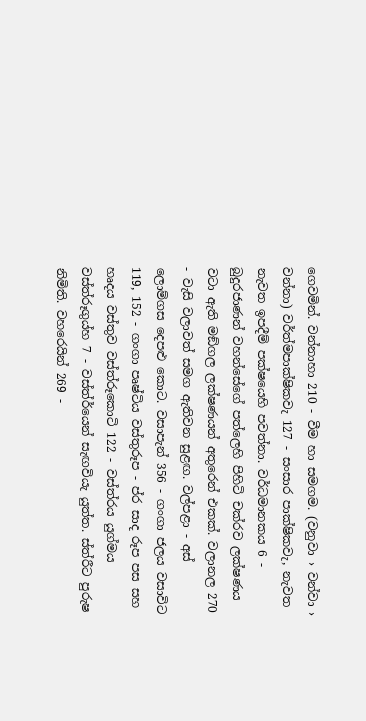ගෙවමින්. වන්නාහා 210 - වීම හා සමගම. (වනුවා › වන්වා › වන්නා) වර්ත්මපාක්ෂිකවැ 127 - සංසාර පාක්ෂිකවැ, නැවත නැවත ඉපදීම් පක්ෂයෙහි පවත්නා. වර්ධමානකය 6 - බුදුරජාණන් වහන්සේගේ පත්ලෙහි පිහිටි චක්රව ලක්ෂණය වටා ඇති මඞ්ගල ලක්ෂණයන් අතුරෙන් එකක්. වලානල 270 - වැසි වලාවත් සමග ඇතිවන සුළඟ. වල්පළා - අස් ලොම්ගස දෙපළු කොට. වසාපැන් 356 - ගංගා ජලය වසාවිට 119, 152 - ගංගා පෘෂ්ටිය වස්තුරූප - ප්ර සාද රූප පස සහ හෘදය වස්තුව වස්ත්රූකොටි 122 - වස්ත්රය යුග්මය වස්ත්රූගුය්හ 7 - වස්ත්ර්යෙන් සැඟවියැ යුත්ත. ස්ත්රීට පුරුෂ නිමිති. වහරෙයින් 269 -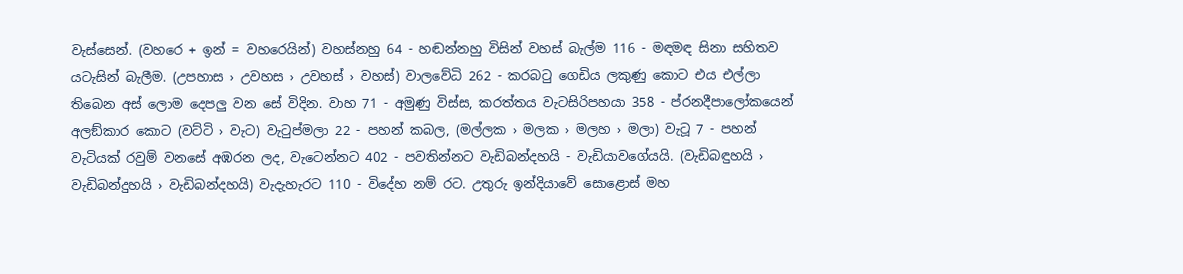වැස්සෙන්. (වහරෙ + ඉන් = වහරෙයින්) වහස්නහු 64 - හඬන්නහු විසින් වහස් බැල්ම 116 - මඳමඳ සිනා සහිතව යටැසින් බැලීම. (උපහාස › උවහස › උවහස් › වහස්) ව‍ාලවේධි 262 - කරබටු ගෙඩිය ලකුණු කොට එය එල්ලා තිබෙන අස් ලොම දෙපලු වන‍ සේ විදින. වාහ 71 - අමුණු විස්ස, කරත්තය වැටසිරිපහයා 358 - ප්රනදීපාලෝකයෙන් අලඞ්කාර කොට (වට්ටි › වැට) වැටුප්මලා 22 - පහන් කබල, (මල්ලක › මලක › මලහ › මලා) වැටූ 7 - පහන් වැටියක් රවුම් වනසේ අඹරන ලද, වැටෙන්නට 402 - පවතින්නට වැඩිබන්දහයි - වැඩියාවගේයයි. (වැඩිබඳුහයි › වැඩිබන්දුහයි › වැඩිබන්දහයි) වැදැහැරට 110 - විදේහ නම් රට. උතුරු ඉන්දියාවේ සෙ‍ාළොස් මහ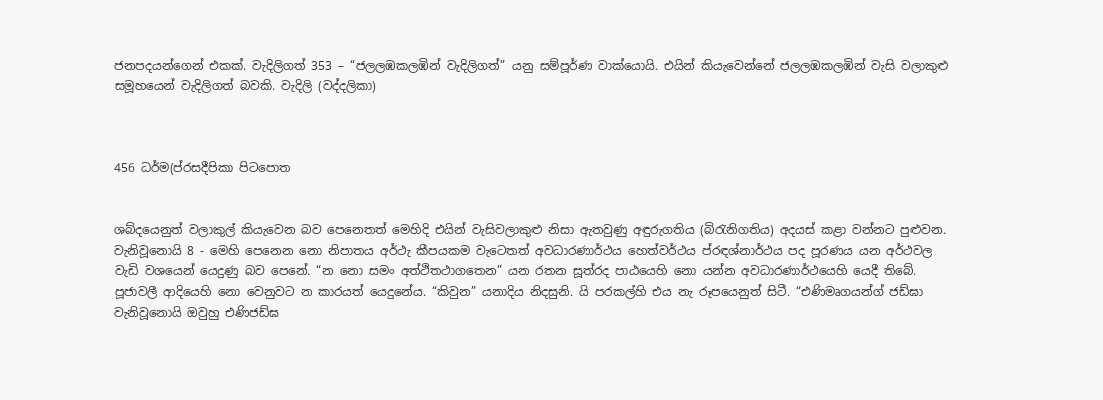ජනපදයන්ගෙන් එකක්. වැදිලිගත් 353 – “ජලලඹකලඹින් වැදිලිගත්” යනු සම්පූර්ණ වාක්යොයි. එයින් කියැවෙන්නේ ජලලඹකලඹින් වැසි වලාකුළු සමූහයෙන් වැදිලිගත් බවකි. වැදිලි (වද්දලිකා)



456 ධර්ම(ප්රසදීපිකා පිටපොත


ශබ්දයෙනුත් වලාකුල් කියැවෙන බව පෙනෙතත් මෙහිදි එයින් වැසිවලාකුළු නිසා ඇතවුණු අඳුරුගතිය (බිරැනිගතිය) අදයස් කළා වන්නට පුළුවන. වැනිවූනොයි 8 - මෙහි පෙනෙන නො නිපාතය අර්ථැ කීපයකම වැටෙතත් අවධාරණාර්ථය හෙත්වර්ථය ප්රඳශ්නාර්ථය පද පූරණය යන අර්ථවල වැඩි වශයෙන් යෙදුණු බව පෙනේ. “න නො සමං අත්ථිතථාගතෙන” යන රතන සූත්රද පාඨයෙහි නො යන්න අවධාරණාර්ථයෙහි යෙදී තිබේ. පූජාවලී ආදියෙහි නො වෙනුවට න කාරයත් යෙදුනේය. “කිවුන” යනාදිය නිදසුනි. යි පරකල්හි එය නැ රූපයෙනුත් සිටී. “එණිමෘගයන්ග් ජඩ්ඝා වැනිවූනොයි ඔවුහු එණිජඩ්ඝ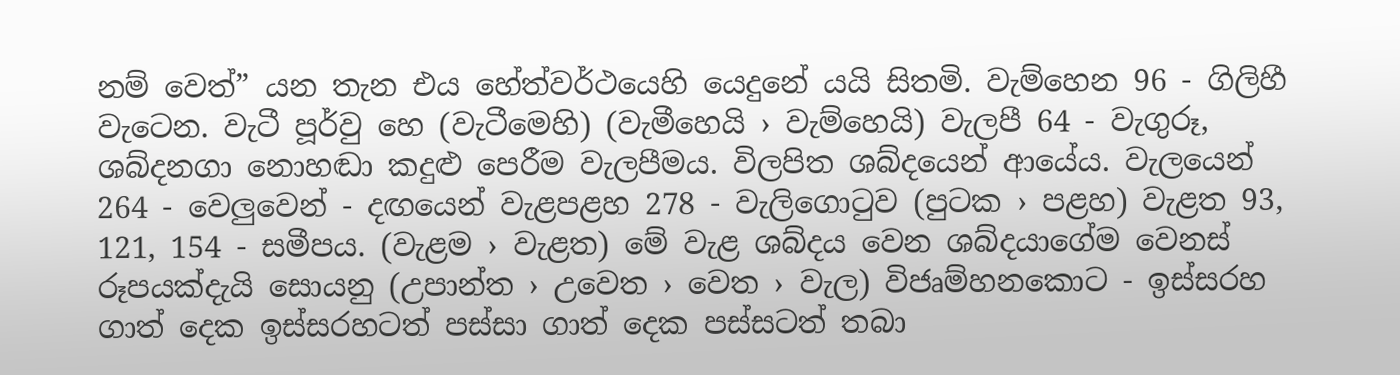නම් වෙත්” යන තැන එය හේත්වර්ථයෙහි යෙදුනේ යයි සිතමි. වැම්හෙන 96 - ගිලිහී වැටෙන. වැටී පූර්වු හෙ (වැටීමෙහි) (වැමීහෙයි › වැම්හෙයි) වැලපී 64 - වැගුරූ, ශබ්දනගා නොහඬා කදුළු පෙරීම වැලපීමය. විලපිත ශබ්දයෙන් ආයේය. වැලයෙන් 264 - වෙලුවෙන් - දඟයෙන් වැළපළහ 278 - වැලිගොටුව (පුටක › පළහ) වැළත 93, 121, 154 - සමීපය. (වැළම › වැළත) මේ වැළ ශබ්දය වෙන ශබ්දයාගේම වෙනස් රූපයක්දැයි සොයනු (උපාන්ත › උවෙත › වෙත › වැල) විජෘම්හනකොට - ඉස්සරහ ගාත් දෙක ඉස්සරහටත් පස්සා ගාත් දෙක පස්සටත් තබා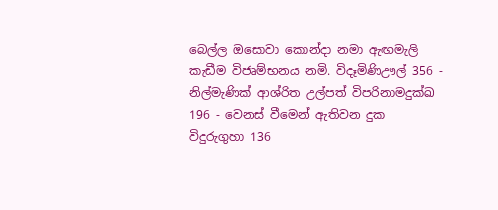බෙල්ල ඔසොවා කොන්දා නමා ඇඟමැලි කැඩීම විජෘම්භනය නමි. විදෑමිණිඌල් 356 - නිල්මැණික් ආශ්රිත උල්පත් විපරිනාමදුක්ඛ 196 - වෙනස් වීමෙන් ඇතිවන දුක විදුරුගුහා 136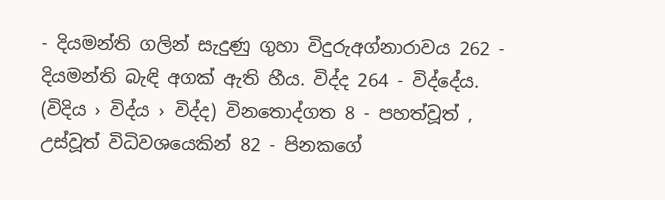- දියමන්ති ගලින් සැදුණු ගුහා විදුරුඅග්නාරාවය 262 - දියමන්ති බැඳි අගක් ඇති හීය. විද්ද 264 - විද්දේය. (විදිය › විද්ය › විද්ද) විනතොද්ගත 8 - පහත්වූත් , උස්වූත් විධිවශයෙකින් 82 - පිනකගේ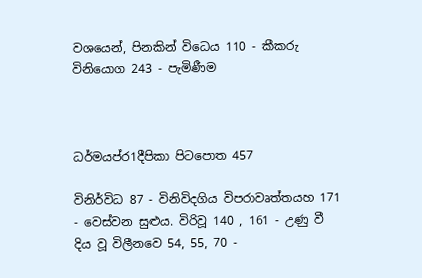වශයෙන්, පිනකින් ‍විධෙය 110 - කීකරු විනියොග 243 - පැමිණීම



ධර්මයප්ර1දීපිකා පිටපොත 457

විනිර්විධ 87 - විනිවිදගිය විපරාවෘත්තයහ 171 - වෙස්වන සුළුය. විරිවූ 140 , 161 - උණු වී දිය වූ විලීනවෙ 54, 55, 70 -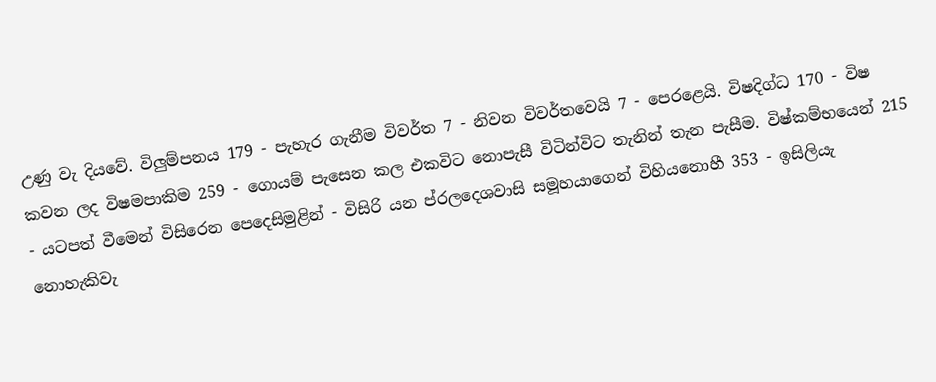උණු වැ දියවේ. විලුම්පනය 179 - පැහැර ගැනීම විවර්ත 7 - නිවන විවර්තවෙයි 7 - පෙරළෙයි. විෂදිග්ධ 170 - විෂ කවන ලද විෂමපාකිම 259 - ගොයම් පැසෙන කල එකවිට නොපැසී විටින්විට තැනින් තැන පැසීම. විෂ්කම්භයෙන් 215 - යටපත් වීමෙන් විසිරෙන පෙදෙසිමුළින් - විසිරි යන ප්රලදෙශවාසි සමූහයාගෙන් විහියනොහී 353 - ඉසිලියැ නොහැකිවැ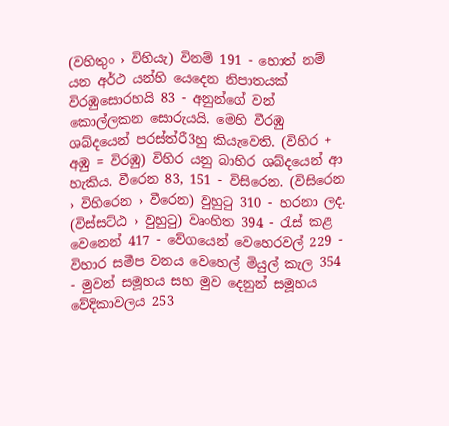(වහිතුං › විහියැ) විනම් 191 - හොත් නම් යන අර්ථ යන්හි යෙදෙන නිපාතයක් විරඹුසොරහයි 83 - අනුන්ගේ වන් කොල්ලකන සොරුයයි. මෙහි වීරඹු ශබ්දයෙන් පරස්ත්රී3හු කියැවෙති. (විහිර + අඹු = විරඹු) විහිර යනු බාහිර ශබ්දයෙන් ආ හැකිය. වීරෙන 83, 151 - විසිරෙන. (විසිරෙන › විහිරෙන › වීරෙන) වුහුටු 310 - හරනා ලද. (විස්සට්ඨ › වුහුටු) වෘංහිත 394 - රැස් කළ වෙනෙන් 417 - වේගයෙන් වෙහෙරවල් 229 - විහාර සමීප වනය වෙහෙල් මියුල් කැල 354 - මුවන් සමූහය සහ මුව දෙනුන් සමූහය වේදිකාවලය 253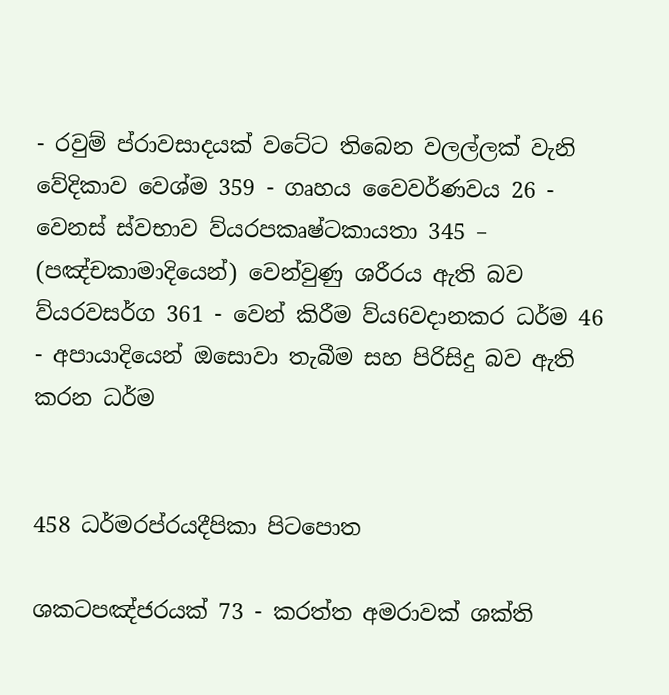- රවුම් ප්රාවසාදයක් වටේට තිබෙන වලල්ලක් වැනි වේදිකාව වෙශ්ම 359 - ගෘහය වෛවර්ණවය 26 - වෙනස් ස්වභාව ව්යරපකෘෂ්ටකායතා 345 – (පඤ්චකාමාදියෙන්) වෙන්වුණු ශරීරය ඇති බව ව්යරවසර්ග 361 - වෙන් කිරීම ව්ය6වදානකර ධර්ම 46 - අපායාදියෙන් ඔසොවා තැබීම සහ පිරිසිදු බව ඇති කරන ධර්ම


458 ධර්මරප්රයදීපිකා පිටපොත

ශකටපඤ්ජරයක් 73 - කරත්ත අමරාවක් ශක්ති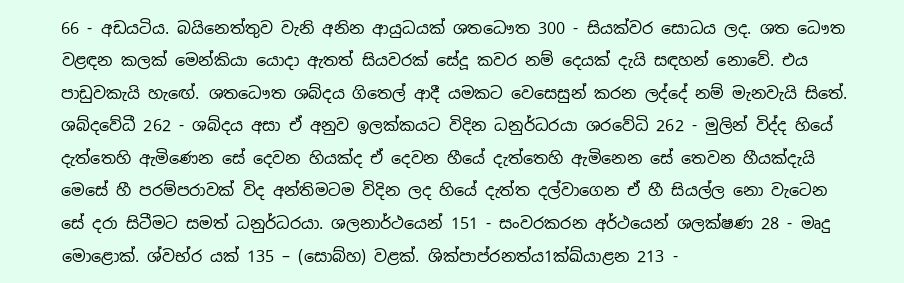66 - අඩයටිය. බයිනෙත්තුව වැනි අනින ආයුධයක් ශතධෞත 300 - සියක්වර සොධය ලද. ශත ධෞත වළඳන කලක් මෙන්කියා යොදා ඇතත් සියවරක් සේදූ කවර නම් දෙයක් දැයි සඳහන් නොවේ. එය පාඩුවකැයි හැ‍ඟේ. ශතධෞත ශබ්දය ගිතෙල් ආදී යමකට වෙසෙසුන් කරන ලද්දේ නම් මැනවැයි සිතේ. ශබ්දවේධී 262 - ශබ්දය අසා ඒ අනුව ඉලක්කයට විදින ධනුර්ධරයා ශරවේධි 262 - මුලින් විද්ද හියේ දැත්තෙහි ඇමිණෙන සේ දෙවන හියක්ද ඒ දෙවන හීයේ දැත්තෙහි ඇමිනෙන සේ තෙවන හීයක්දැයි මෙසේ හී පරම්පරාවක් විද අන්තිමටම විදින ලද හියේ දැත්ත දල්වාගෙන ඒ හී සියල්ල නො වැටෙන සේ දරා සිටීමට සමත් ධනුර්ධරයා. ශලනාර්ථයෙන් 151 - සංවරකරන අර්ථයෙන් ශලක්ෂණ 28 - මෘදු මොළොක්. ශ්වභ්ර යක් 135 – (සොබ්හ) වළක්. ශික්පාප්රනත්ය1ක්ඛ්යාළන 213 -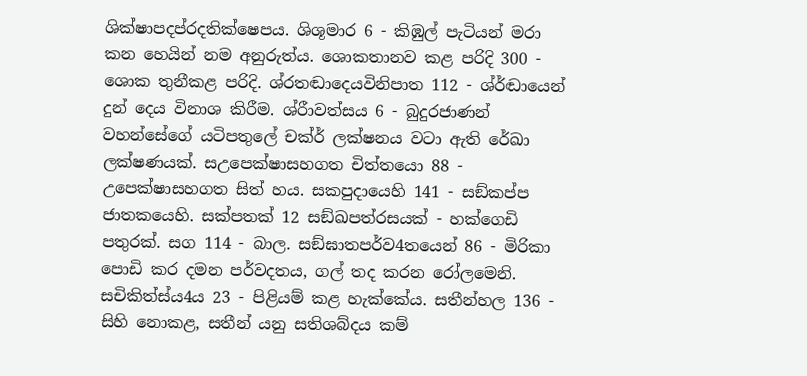ශික්ෂාපදප්රදතික්ෂෙපය. ශිශූමාර 6 - කිඹුල් පැටියන් මරා කන හෙයින් නම අනුරුත්ය. ශොකතානව කළ පරිදි 300 - ශොක තුනීකළ පරිදි. ශ්රතඬාදෙයවිනිපාත 112 - ශ්ර්ඬායෙන් දුන් දෙය විනාශ කිරීම. ශ්රීාවත්සය 6 - බුදුරජාණන් වහන්සේගේ යටිපතුලේ චක්ර් ලක්ෂනය වටා ඇති රේඛා ලක්ෂණයක්. සඋපෙක්ෂාසහගත චිත්තයො 88 - උපෙක්ෂාසහගත සිත් හය. සකපුදායෙහි 141 - සඞ්කප්ප ජාතකයෙහි. සක්පතක් 12 සඞ්ඛපත්රසයක් - හක්ගෙඩි පතුරක්. සග 114 - බාල. සඞ්ඝාතපර්ව4තයෙන් 86 - මිරිකා පොඩි කර දමන පර්වදතය, ගල් තද කරන රෝලමෙනි. සචිකිත්ස්ය4ය 23 - පිළියම් කළ හැක්කේය. සතීන්හල 136 - සිහි නොකළ, සතීන් යනු සතිශබ්දය කම්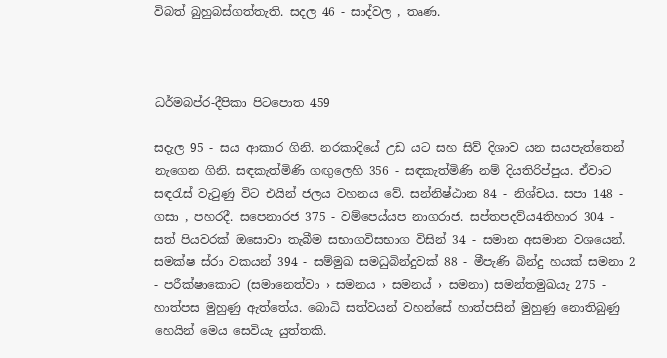විබත් බුහුබස්ගත්තැති. සදල 46 - සාද්වල , තෘණ.



ධර්මබප්ර-දීපිකා පිටපොත 459

සදැල 95 - සය ආකාර ගිනි. නරකාදියේ උඩ යට සහ සිව් දිශාව යන සයපැත්තෙන් නැගෙන ගිනි. සඳකැත්මිණි ගඟුලෙහි 356 - සඳකැත්මිණි නම් දියතිරිප්පුය. ඒවාට සඳරැස් වැටුණු විට එයින් ජලය වහනය වේ. සන්නිෂ්ඨාන 84 - නිශ්චය. සපා 148 - ගසා , පහරදී. සපෙනාරජ 375 - වම්පෙය්යප නාගරාජ. සප්තපදව්ය4තිහාර 304 - සත් පියවරක් ඔසොවා තැබීම සභාගවිසභාග විසින් 34 - සමාන අසමාන වශයෙන්. සමක්ෂ ස්රා වකයන් 394 - සම්මුඛ සමධුබින්දුවක් 88 - මීපැණි බින්දු හයක් සමනා 2 - පරීක්ෂාකොට (සමානෙත්වා › සමනය › සමනය් › සමනා) සමන්තමුඛයැ 275 - හාත්පස මුහුණු ඇත්තේය. බොධි සත්වයන් වහන්සේ හාත්පසින් මුහුණු නොතිබුණු හෙයින් මෙය සෙවියැ යුත්තකි.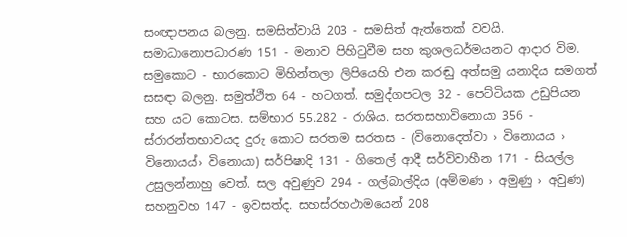සංඥාපනය බලනු. සමසිත්වායි 203 - සමසිත් ඇත්තෙක් වවයි. සමාධානොපධාරණ 151 - මනාව පිහිටුවීම සහ කුශලධර්මයනට ආදාර විම. සමුකොට - භාරකොට මිහින්තලා ලිපියෙහි එන කරඬු අත්සමු යනාදිය සමගත් සසඳා බලනු. සමුත්ථිත 64 - හටගත්. සමුද්ගපටල 32 - පෙට්ටියක උඩුපියන සහ යට කොටස. සම්භාර 55.282 - රාශිය. සරතසහාවිනොයා 356 - ස්රාරන්තභාවයද දුරු කොට සරතම සරතස - (විනොදෙත්වා › විනොයය › විනොයය්› විනොයා) සර්පිෂාදි 131 - ගිතෙල් ආදී සර්විවාහීන 171 - සියල්ල උසුලන්නාහු වෙත්. සල අවුණුව 294 - ගල්බාල්දිය (අම්මණ › අමුණු › අවුණ) සහනුවහ 147 - ඉවසත්ද. සහස්රහථ‍ාමයෙන් 208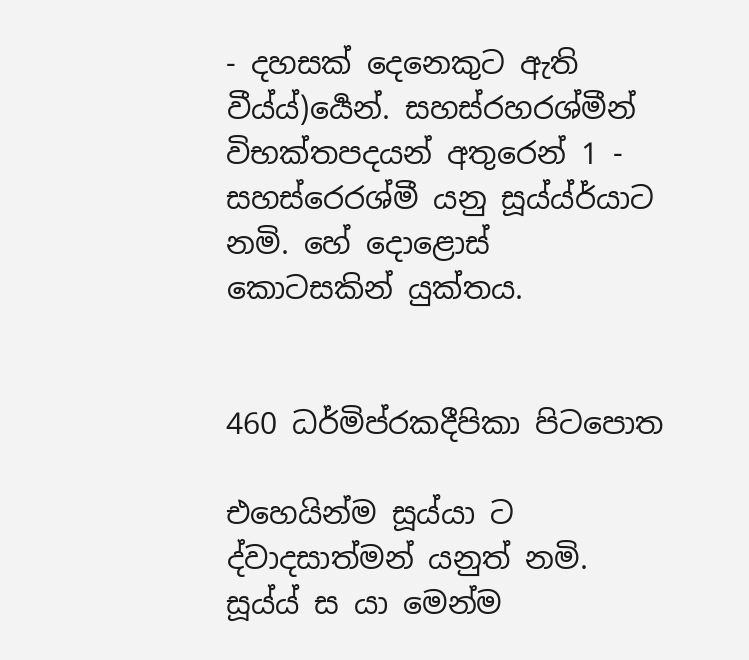- දහසක් දෙනෙකුට ඇති වීය්ය්)ර්‍යෙන්. සහස්රහරශ්මීන් විභක්තපදයන් අතුරෙන් 1 - සහස්රෙරශ්මී යනු සූය්ය්ර්යාට නමි. හේ දොළොස් කොටසකින් යුක්තය.


460 ධර්මිප්රකදීපිකා පිටපොත

එහෙයින්ම සූය්යා ට ද්වාදසාත්මන් යනුත් නමි. සූය්ය් ස යා මෙන්ම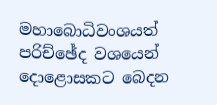මහාබොධිවංශයත් පරිච්ඡේද වශයෙන් දොළොසකට බෙදන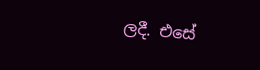ලදී. එසේ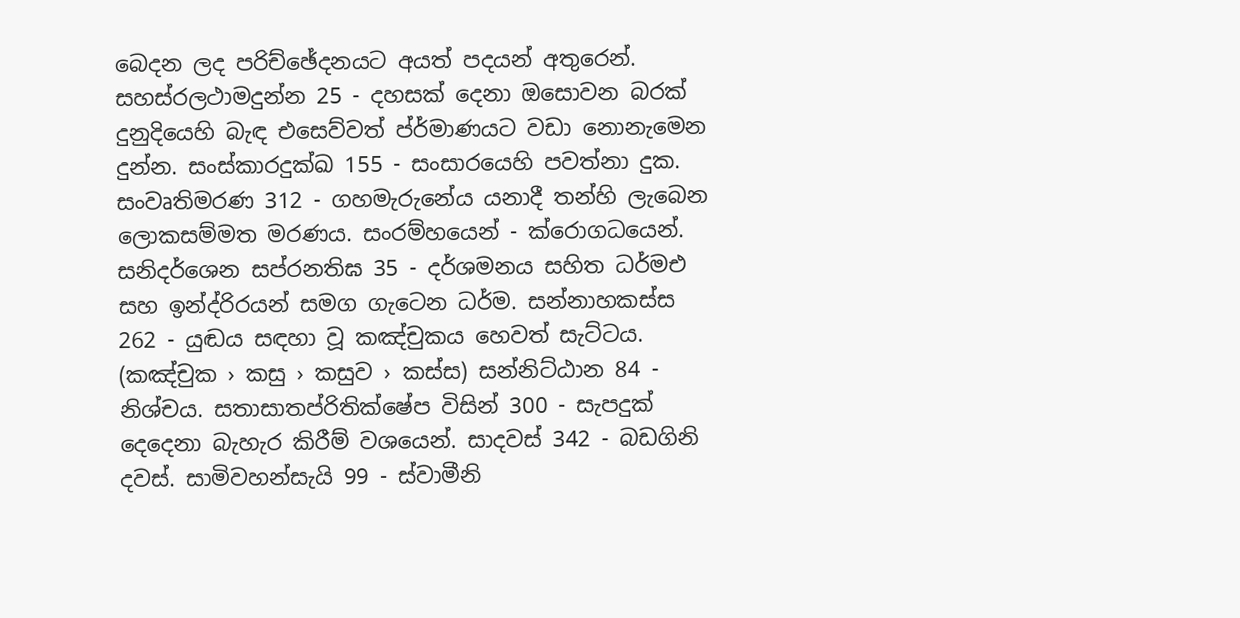බෙදන ලද පරිච්ඡේදනයට අයත් පදයන් අතුරෙන්. සහස්රලථාමදුන්න 25 - දහසක් දෙනා ඔසොවන බරක් දුනුදියෙහි බැඳ එසෙව්වත් ප්ර්මාණයට වඩා නොනැමෙන දුන්න. සංස්කාරදුක්ඛ 155 - සංසාරයෙහි පවත්නා දුක. සංවෘතිමරණ 312 - ගහමැරුනේය යනාදී තන්හි ලැබෙන ලොකසම්මත මරණය. සංරම්හයෙන් - ක්රොගධයෙන්. සනිදර්ශෙන සප්රනතිඝ 35 - දර්ශමනය සහිත ධර්මඑ සහ ඉන්ද්රිරයන් සමග ගැටෙන ධර්ම. සන්නාහකස්ස 262 - යුඬය සඳහා වූ කඤ්චුකය හෙවත් සැට්ටය. (කඤ්චුක › කසු › කසුව › කස්ස) සන්නිට්ඨාන 84 - නිශ්චය. සතාසාතප්රිතික්ෂේප විසින් 300 - සැපදුක් දෙදෙනා බැහැර කිරීම් වශයෙන්. සාදවස් 342 - බඩගිනි දවස්. සාමිවහන්සැයි 99 - ස්වාමීනි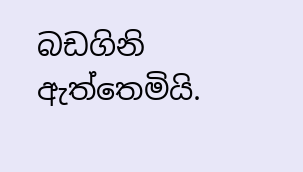බඩගිනි ඇත්තෙමියි.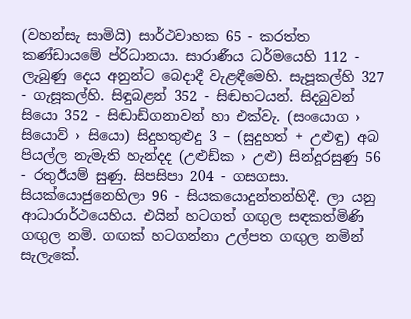(වහන්සැ සාමියි) සාර්ථවාහක 65 - කරත්ත කණ්ඩායමේ ප්රිධානයා. සාරාණීය ධර්මයෙහි 112 - ලැබුණු දෙය අනුන්ට බෙදාදී වැළඳීමෙහි. සැපූකල්හි 327 - ගැසූකල්හි. සිඳුබළන් 352 - සිඬභටයන්. සිදබුවන් සියො 352 - සිඬාඩ්ගනාවන් හා එක්වැ. (සංයොග › සියොව් › සියො) සිදුහතුළුදු 3 – (සුදුහත් + උළුඳු) අබ පියල්ල නැමැති හැන්දද (උළුඩ්ක › උළු) සින්දූරසුණු 56 - රතුඊයම් සුණු. සිපසිපා 204 - ගසගසා. සියක්යොජුනෙහිලා 96 - සියකයොදුන්තන්හිදී. ලා යනු ආධාරාර්ථයෙහිය. එයින් හටගත් ගඟුල සඳකත්මිණි ගඟුල නමි. ගඟක් හටගන්නා උල්පත ගඟුල නමින් සැලැකේ.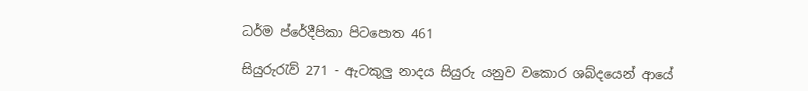ධර්ම ප්රේදීපිකා පිටපොත 461

සියුරුරැව් 271 - ඇටකුලු නාදය සියුරු යනුව වකොර ශබ්දයෙන් ආයේ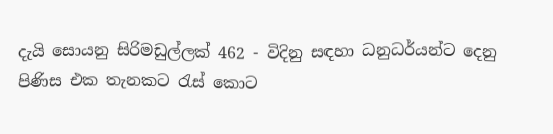දැයි සොයනු සිරිමඩුල්ලක් 462 - විදිනු සඳහා ධනුධර්යන්ට දෙනු පිණිස එක තැනකට රැස් කොට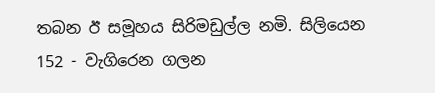තබන ඊ සමූහය සිරිමඩුල්ල නමි. සිලියෙන 152 - වැගිරෙන ගලන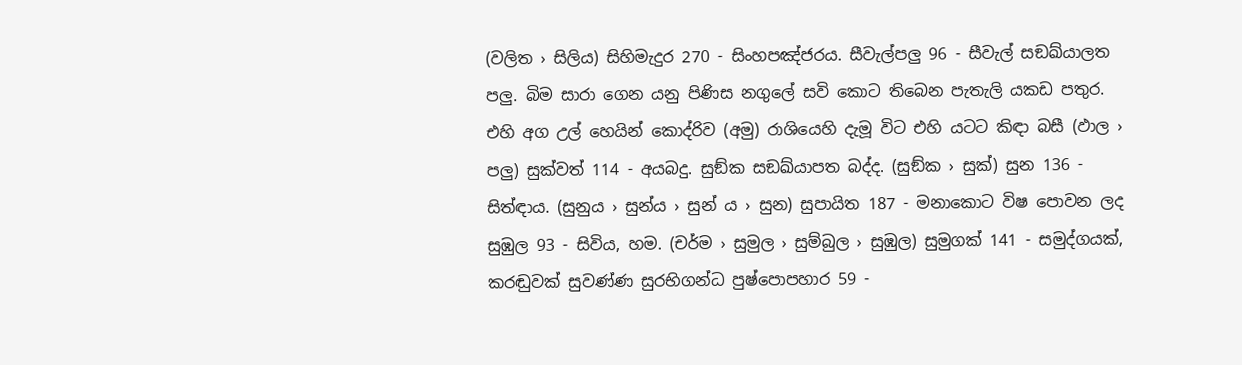(වලිත › සිලිය) සිහිමැදුර 270 - සිංහපඤ්ජරය. සීවැල්පලු 96 - සීවැල් සඞඛ්යාලත පලු. බිම සාරා ගෙන යනු පිණිස නගුලේ සවි කොට තිබෙන පැතැලි යකඩ පතුර. එහි අග උල් හෙයින් කොද්රිව (අමු) රාශියෙහි දැමූ විට එහි යටට කිඳා බසී (ඵාල › පලු) සුක්වත් 114 - අයබදු. සුඞ්ක සඞඛ්යාපත බද්ද. (සුඞ්ක › සුක්) සුන 136 - සිත්ඳාය. (සුනුය › සුන්ය › සුන් ය › සුන) සුපායිත 187 - මනාකොට විෂ පොවන ලද සුඹුල 93 - සිවිය, හම. (චර්ම › සුමුල › සුම්බුල › සුඹුල) සුමුගක් 141 - සමුද්ගයක්, කරඬුවක් සුවණ්ණ සුරභිගන්ධ පුෂ්පොපහාර 59 -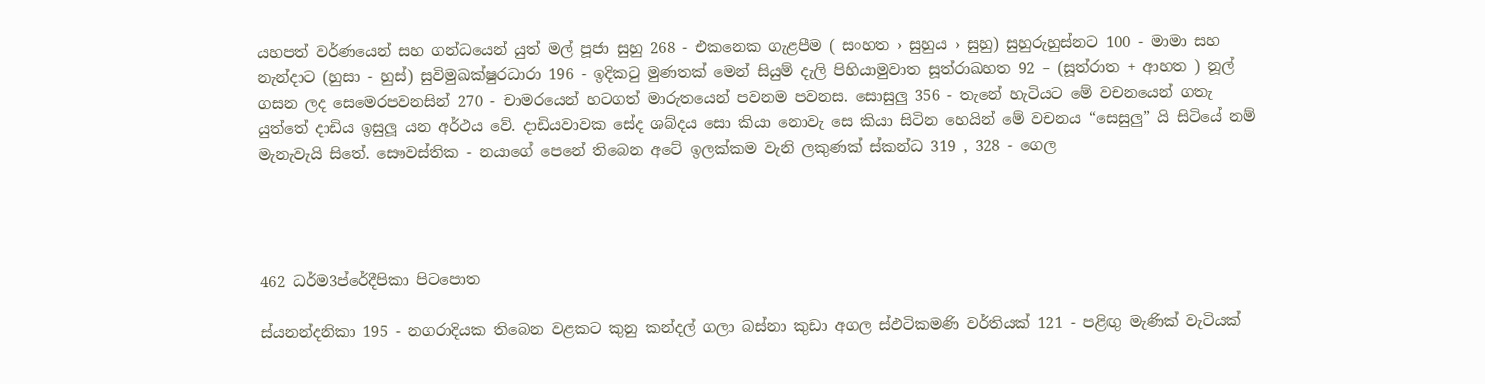යහපත් වර්ණයෙන් සහ ගන්ධයෙන් යුත් මල් පූජා සුහු 268 - එකනෙක ගැළපීම ( සංහත › සුහුය › සුහු) සුහුරුහුස්නට 100 - මාමා සහ නැන්දාට (හුසා - හුස්) සුවිමුඛක්ෂුරධාරා 196 - ඉදිකටු මුණතක් මෙන් සියුම් දැලි පිහියාමුවාත සූත්රාඛහත 92 – (සූත්රාත + ආහත ) නූල් ගසන ලද සෙමෙරපවනසින් 270 - චාමරයෙන් හටගත් මාරුතයෙන් පවනම පවනස. සොසුලු 356 - තැනේ හැටියට මේ වචනයෙන් ගතැ යුත්තේ දාඩිය ඉසුලූ යන අර්ථය වේ. දාඩියවාවක සේද ශබ්දය සො කියා නොවැ සෙ කියා සිටින හෙයින් මේ වචනය “සෙසුලු” යි සිටියේ නම් මැනැවැයි සිතේ. සෞවස්තික - නයාගේ පෙනේ තිබෙන අටේ ඉලක්කම වැනි ලකුණක් ස්කන්ධ 319 , 328 - ගෙල




462 ධර්ම3ප්රේදීපිකා පිටපොත

ස්යනන්දනිකා 195 - නගරාදියක තිබෙන වළකට කුනු කන්දල් ගලා බස්නා කුඩා අගල ස්ඵටිකමණි වර්තියක් 121 - පළිඟු මැණික් වැටියක්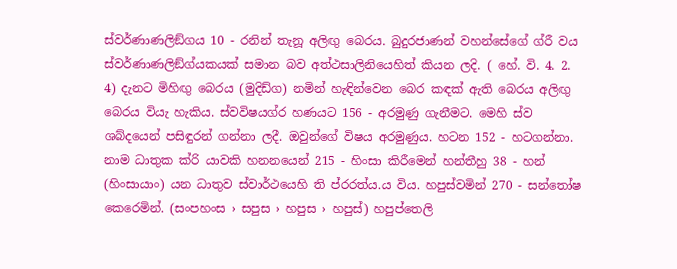ස්වර්ණාණලිඞ්ගය 10 - රනින් තැනූ අලිඟු බෙරය. බුදුරජාණන් වහන්සේගේ ග්රී වය ස්වර්ණාණලිඞ්ග්යකයක් සමාන බව අත්ථසාලිනියෙහිත් කියන ලදි. ( හේ. වි. 4. 2. 4) දැනට මිහිඟු බෙරය (මුදිඩ්ග) නමින් හැඳින්වෙන බෙර කඳක් ඇති බෙරය අලිඟු බෙරය වියැ හැකිය. ස්වවිෂයග්ර හණයට 156 - අරමුණු ගැනීමට. මෙහි ස්ව ශබ්දයෙන් පසිඳුරන් ගන්නා ලදී. ඔවුන්ගේ විෂය අරමුණුය. හටන 152 - හටගන්නා. නාම ධාතුක ක්රි යාවකි හනනයෙන් 215 - හිංසා කිරීමෙන් හන්තීහු 38 - හන් (හිංසායාං) යන ධාතුව ස්වාර්ථයෙහි ති ප්රරත්ය.ය විය. හපුස්වමින් 270 - සන්තෝෂ කෙරෙමින්. (සංපහංස › සපුස › හපුස › හපුස්) හපුප්තෙලි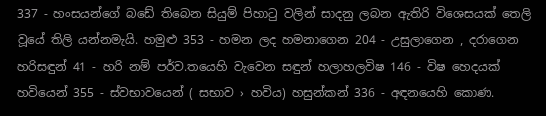337 - හංසයන්ගේ බඩේ තිබෙන සියුම් පිහාටු වලින් සාදනු ලබන ඇතිරි විශෙසයක් තෙලි වූයේ තිලි යන්නමැයි. හමුළු 353 - හමන ලද හමනාගෙන 204 - උසුලාගෙන , දරාගෙන හරිසඳුන් 41 - හරි නම් පර්ව.තයෙහි ව‍ැවෙන සඳුන් හලාහලවිෂ 146 - විෂ හෙදයක් හවියෙන් 355 - ස්වභාවයෙන් ( සභාව › හවිය) හසුන්කන් 336 - අඳනයෙහි කොණ.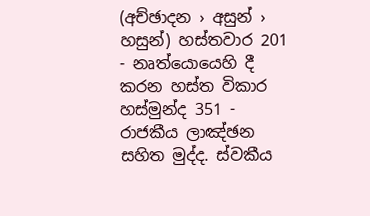(අච්ඡාදන › අසුන් › හසුන්) හස්තවාර 201 - නෘත්යොයෙහි දී කරන හස්ත විකාර හස්මුන්ද 351 - රාජකීය ලාඤ්ඡන සහිත මුද්ද. ස්වකීය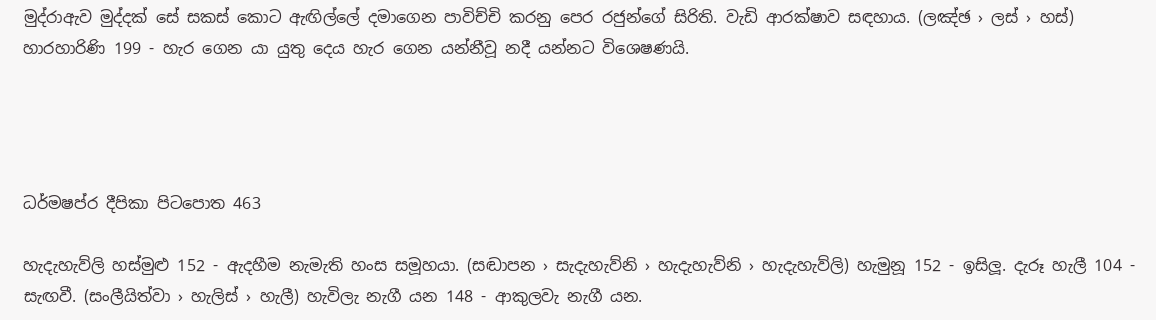මුද්රාඇව මුද්දක්‍ සේ සකස් කොට ඇඟිල්ලේ දමාගෙන පාවිච්චි කරනු පෙර රජුන්ගේ සිරිති. වැඩි ආරක්ෂාව සඳහාය. (ලඤ්ඡ › ලස් › හස්) හාරහාරිණි 199 - හැර ගෙන යා යුතු දෙය හැර ගෙන යන්නීවූ නදී යන්නට විශෙෂණයි.




ධර්මෂප්ර දීපිකා පිටපොත 463

හැදැහැව්ලි හස්මුළු 152 - ඇදහීම නැමැති හංස සමූහයා. (සඬාපන › සැදැහැව්නි › හැදැහැව්නි › හැදැහැව්ලි) හැමුනූ 152 - ඉසිලූ. දැරූ හැලී 104 - සැඟවී. (සංලීයිත්වා › හැලිස් › හැලී) හැවිලැ නැගී යන 148 - ආකුලවැ නැගී යන.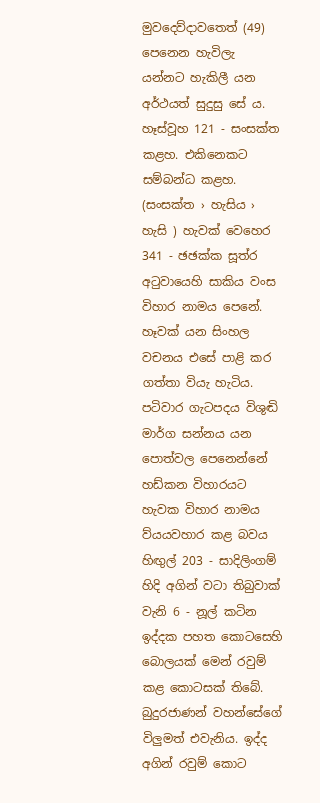මුවදෙව්දාවතෙත් (49) පෙනෙන හැවිලැ යන්නට හැකිලී යන අර්ථයත් සුදුසු සේ ය. හෑස්වූහ 121 - සංසක්ත කළහ. එකිනෙකට සම්බන්ධ කළහ. (සංසක්ත › හැසිය › හැසි ) හැවක් වෙහෙර 341 - ඡඡක්ක සූත්ර අටුවායෙහි සාකිය වංස විහාර නාමය පෙනේ. හෑවක් යන සිංහල වචනය එසේ පාළි කර ගත්තා වියැ හැටිය. පටිවාර ගැටපදය විශුඬි මාර්ග සන්නය යන පොත්වල පෙනෙන්නේ හඩ්කන විහාරයට හැවක විහාර නාමය ව්යයවහාර කළ බවය හිඟුල් 203 - සාදිලිංගම් හිදි අගින් වටා තිබුවාක් වැනි 6 - නූල් කටින ඉද්දක පහත කොටසෙහි බොලයක් මෙන් රවුම් කළ කොටසක් තිබේ. බුදුරජාණන් වහන්සේගේ විලුමත් එවැනිය. ඉද්ද අගින් රවුම් කොට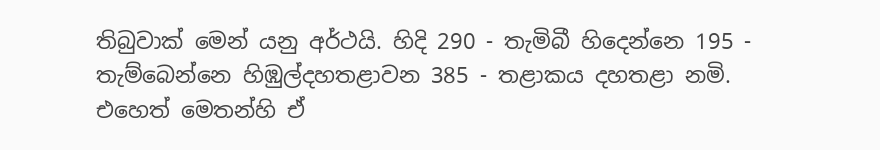තිබුවාක් මෙන් යනු අර්ථයි. හිදි 290 - තැමිබී හිදෙන්නෙ 195 - තැම්බෙන්නෙ හිඹුල්දහතළාවන 385 - තළාකය දහතළා නමි. එහෙත් මෙතන්හි ඒ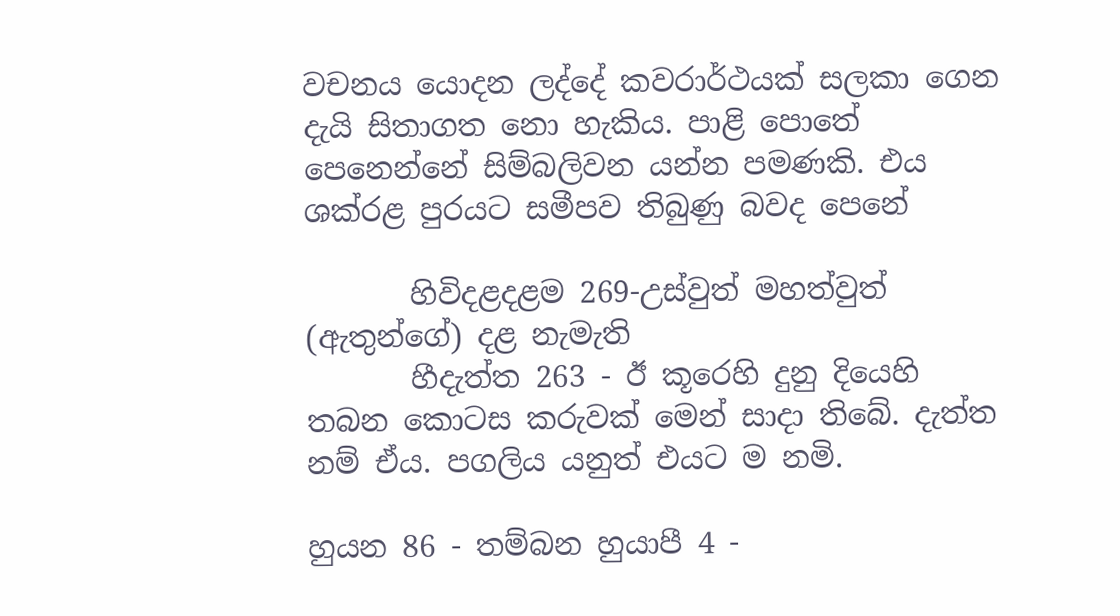වචනය යොදන ලද්දේ කවරා‍ර්ථයක් සලකා ගෙන දැයි සිතාගත නො හැකිය. පාළි පොතේ පෙනෙන්නේ සිම්බලිවන යන්න පමණකි. එය ශක්රළ පුරයට සමීපව තිබුණු බවද පෙනේ

       හිවිදළදළම 269-උස්වුත් මහත්වුත් (ඇතුන්ගේ) දළ නැමැති
       හීදැත්ත 263 - ඊ කූරෙහි දුනු දියෙහි තබන කොටස කරුවක් මෙන් සාදා තිබේ. දැත්ත නම් ඒය. පගලිය යනුත් එයට ම නමි.

හුයන 86 - තම්බන හුයාපී 4 -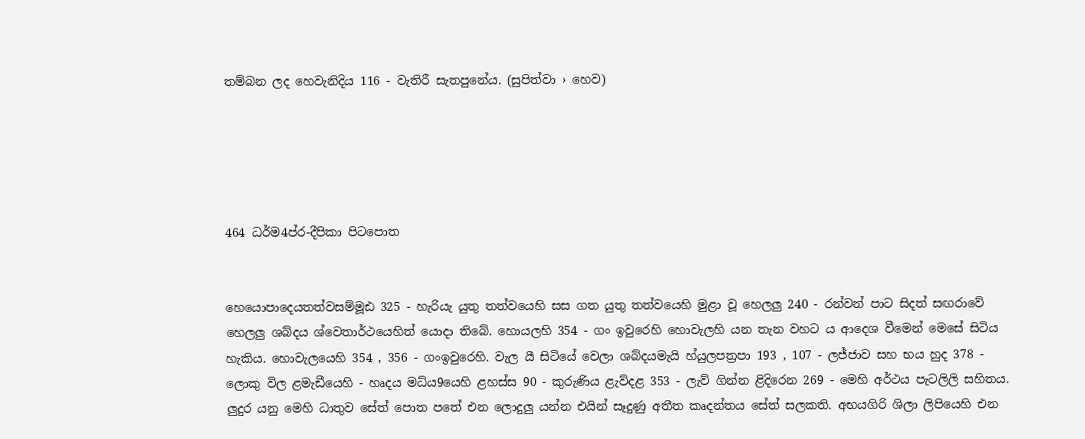තම්බන ලද හෙවැනිදිය 116 - වැතිරී සැතපුනේය. (සුපිත්වා › හෙව)





464 ධර්ම4ප්ර-දීපිකා පිටපොත


හෙයොපාදෙයතත්වසම්මූඪ 325 - හැරියැ යුතු තත්වයෙහි සස ගත යුතු තත්වයෙහි මුළා වූ හෙලලු 240 - රන්වන් පාට සිදත් සඟරාවේ හෙලලු ශබ්දය ශ්වෙතාර්ථයෙහිත් යොදා තිබේ. හොයලහි 354 - ගං ඉවුරෙහි හොවැලහි යන තැන වහට ය ආදෙශ වීමෙන් මෙසේ සිටිය හැකිය. හොවැලයෙහි 354 , 356 - ගංඉවුරෙහි. වැල යී සිටියේ වෙලා ශබ්දයමැයි හ්යුලපත්‍රපා 193 , 107 - ලජ්ජාව සහ භය හුද 378 - ලොකු විල ළමැඩීයෙහි - හෘදය මධ්ය9යෙහි ළහස්ස 90 - කුරුණිය ළැව්දළ 353 - ලැව් ගින්න ළිදිරෙන 269 - මෙහි අර්ථය පැටලිලි සහිතය. ලුදුර යනු මෙහි ධාතුව සේත් පොත පතේ එන ලොදුලු යන්න එයින් සෑදුණු අතීත කෘදන්තය සේත් සලකති. අභයගිරි ශිලා ලිපියෙහි එන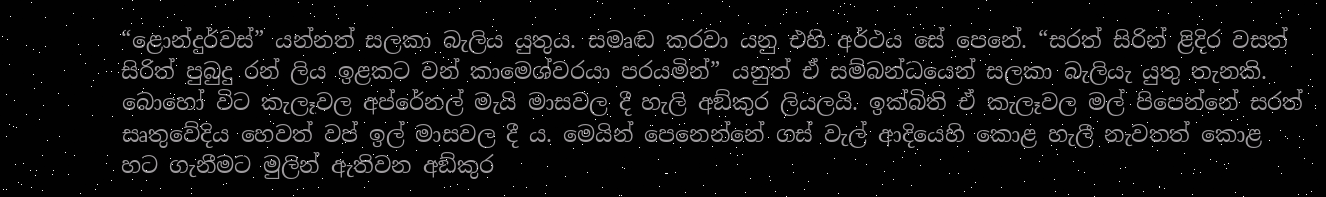“ළොන්දුර්වස්” යන්නත් සලකා බැලිය යුතුය. සමෘඬ කරවා යනු එහි අර්ථය සේ පෙනේ. “සරත් සිරින් ළිදිර වසත් සිරිත් පුබුදු රන් ලිය ඉළකට වන් කාමෙශ්වරයා පරයමින්” යනුත් ඒ සම්බන්ධයෙන් සලකා බැලියැ යුතු තැනකි. බොහෝ විට කැලෑවල අප්රේනල් මැයි මාසවල දී හැලි අඞ්කුර ලියලයි. ඉක්බිති ඒ කැලෑවල මල් පිපෙන්නේ සරත් සෘතුවේදිය හෙවත් වප් ඉල් මාසවල දී ය. මෙයින් පෙනෙන්නේ ගස් වැල් ආදියෙහි කොළ හැලී නැවතත් කොළ හට ගැනීමට මුලින් ඇතිවන අඞ්කුර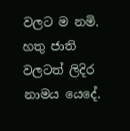වලට ම නමි. හතු ජාති වලටත් ලිදිර නාමය යෙදේ.